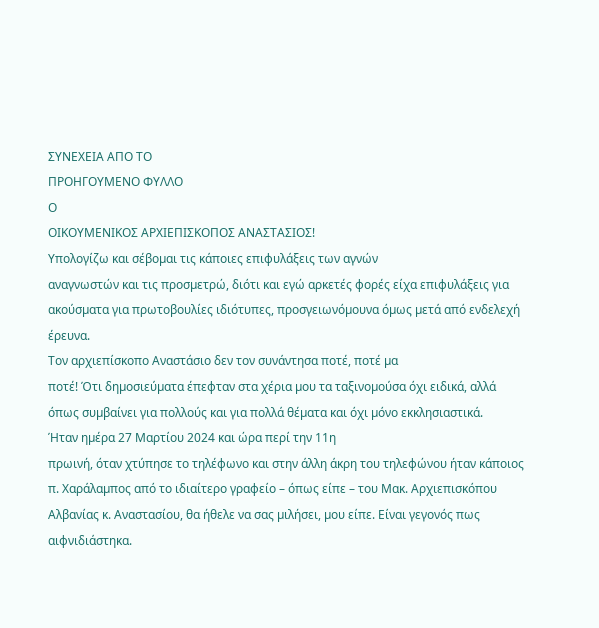ΣΥΝΕΧΕΙΑ ΑΠΟ ΤΟ
ΠΡΟΗΓΟΥΜΕΝΟ ΦΥΛΛΟ
Ο
ΟΙΚΟΥΜΕΝΙΚΟΣ ΑΡΧΙΕΠΙΣΚΟΠΟΣ ΑΝΑΣΤΑΣΙΟΣ!
Υπολογίζω και σέβοµαι τις κάποιες επιφυλάξεις των αγνών
αναγνωστών και τις προσµετρώ, διότι και εγώ αρκετές φορές είχα επιφυλάξεις για
ακούσµατα για πρωτοβουλίες ιδιότυπες, προσγειωνόµουνα όµως µετά από ενδελεχή
έρευνα.
Τον αρχιεπίσκοπο Αναστάσιο δεν τον συνάντησα ποτέ, ποτέ µα
ποτέ! Ότι δηµοσιεύµατα έπεφταν στα χέρια µου τα ταξινοµούσα όχι ειδικά, αλλά
όπως συµβαίνει για πολλούς και για πολλά θέµατα και όχι µόνο εκκλησιαστικά.
Ήταν ηµέρα 27 Μαρτίου 2024 και ώρα περί την 11η
πρωινή, όταν χτύπησε το τηλέφωνο και στην άλλη άκρη του τηλεφώνου ήταν κάποιος
π. Χαράλαµπος από το ιδιαίτερο γραφείο – όπως είπε – του Μακ. Αρχιεπισκόπου
Αλβανίας κ. Αναστασίου, θα ήθελε να σας µιλήσει, µου είπε. Είναι γεγονός πως
αιφνιδιάστηκα.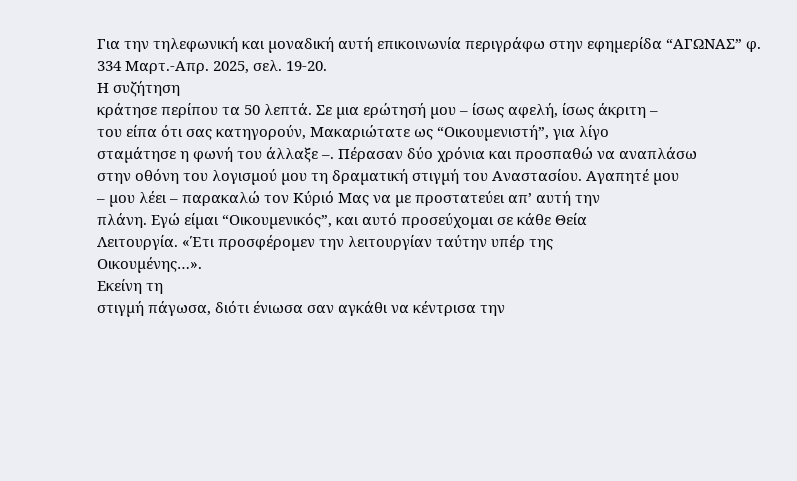Για την τηλεφωνική και µοναδική αυτή επικοινωνία περιγράφω στην εφηµερίδα “ΑΓΩΝΑΣ” φ.
334 Μαρτ.-Απρ. 2025, σελ. 19-20.
Η συζήτηση
κράτησε περίπου τα 50 λεπτά. Σε µια ερώτησή µου – ίσως αφελή, ίσως άκριτη –
του είπα ότι σας κατηγορούν, Μακαριώτατε ως “Οικουµενιστή”, για λίγο
σταµάτησε η φωνή του άλλαξε –. Πέρασαν δύο χρόνια και προσπαθώ να αναπλάσω
στην οθόνη του λογισµού µου τη δραµατική στιγµή του Αναστασίου. Αγαπητέ µου
– µου λέει – παρακαλώ τον Κύριό Μας να µε προστατεύει απ’ αυτή την
πλάνη. Εγώ είµαι “Οικουµενικός”, και αυτό προσεύχοµαι σε κάθε Θεία
Λειτουργία. «Έτι προσφέροµεν την λειτουργίαν ταύτην υπέρ της
Οικουµένης…».
Εκείνη τη
στιγµή πάγωσα, διότι ένιωσα σαν αγκάθι να κέντρισα την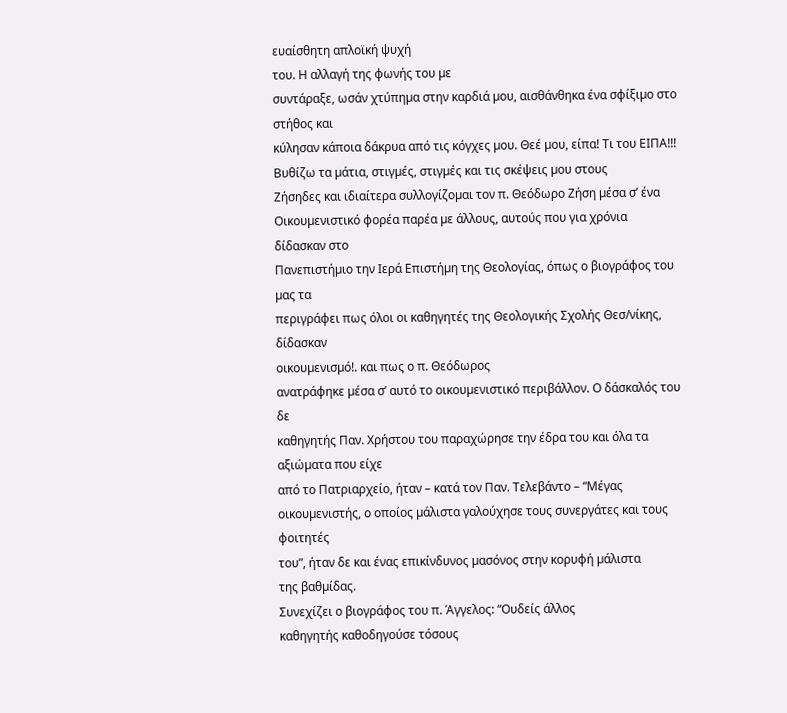ευαίσθητη απλοϊκή ψυχή
του. Η αλλαγή της φωνής του µε
συντάραξε, ωσάν χτύπηµα στην καρδιά µου, αισθάνθηκα ένα σφίξιµο στο στήθος και
κύλησαν κάποια δάκρυα από τις κόγχες µου. Θεέ µου, είπα! Τι του ΕΙΠΑ!!!
Βυθίζω τα µάτια, στιγµές, στιγµές και τις σκέψεις µου στους
Ζήσηδες και ιδιαίτερα συλλογίζοµαι τον π. Θεόδωρο Ζήση µέσα σ’ ένα
Οικουµενιστικό φορέα παρέα µε άλλους, αυτούς που για χρόνια δίδασκαν στο
Πανεπιστήµιο την Ιερά Επιστήµη της Θεολογίας, όπως ο βιογράφος του µας τα
περιγράφει πως όλοι οι καθηγητές της Θεολογικής Σχολής Θεσ/νίκης, δίδασκαν
οικουµενισµό!. και πως ο π. Θεόδωρος
ανατράφηκε µέσα σ’ αυτό το οικουµενιστικό περιβάλλον. Ο δάσκαλός του δε
καθηγητής Παν. Χρήστου του παραχώρησε την έδρα του και όλα τα αξιώµατα που είχε
από το Πατριαρχείο, ήταν – κατά τον Παν. Τελεβάντο – “Μέγας
οικουµενιστής, ο οποίος µάλιστα γαλούχησε τους συνεργάτες και τους φοιτητές
του”, ήταν δε και ένας επικίνδυνος µασόνος στην κορυφή µάλιστα
της βαθµίδας.
Συνεχίζει ο βιογράφος του π. Άγγελος: “Ουδείς άλλος
καθηγητής καθοδηγούσε τόσους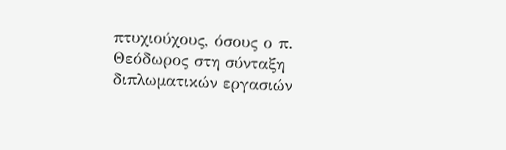πτυχιούχους, όσους ο π. Θεόδωρος στη σύνταξη
διπλωµατικών εργασιών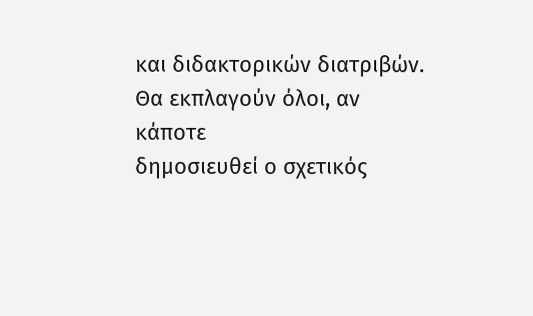και διδακτορικών διατριβών. Θα εκπλαγούν όλοι, αν κάποτε
δηµοσιευθεί ο σχετικός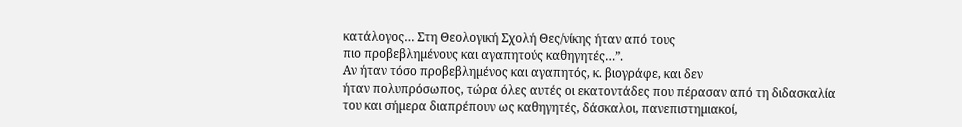κατάλογος… Στη Θεολογική Σχολή Θες/νίκης ήταν από τους
πιο προβεβληµένους και αγαπητούς καθηγητές…”.
Αν ήταν τόσο προβεβληµένος και αγαπητός, κ. βιογράφε, και δεν
ήταν πολυπρόσωπος, τώρα όλες αυτές οι εκατοντάδες που πέρασαν από τη διδασκαλία
του και σήµερα διαπρέπουν ως καθηγητές, δάσκαλοι, πανεπιστηµιακοί,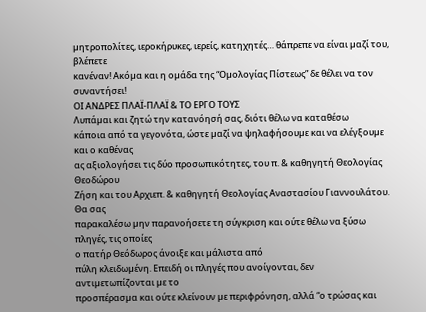µητροπολίτες, ιεροκήρυκες, ιερείς, κατηχητές… θάπρεπε να είναι µαζί του, βλέπετε
κανέναν! Ακόµα και η οµάδα της “Οµολογίας Πίστεως” δε θέλει να τον
συναντήσει!
ΟΙ ΑΝΔΡΕΣ ΠΛΑΪ-ΠΛΑΪ & ΤΟ ΕΡΓΟ ΤΟΥΣ
Λυπάµαι και ζητώ την κατανόησή σας, διότι θέλω να καταθέσω
κάποια από τα γεγονότα, ώστε µαζί να ψηλαφήσουµε και να ελέγξουµε και ο καθένας
ας αξιολογήσει τις δύο προσωπικότητες, του π. & καθηγητή Θεολογίας Θεοδώρου
Ζήση και του Αρχιεπ. & καθηγητή Θεολογίας Αναστασίου Γιαννουλάτου. Θα σας
παρακαλέσω µην παρανοήσετε τη σύγκριση και ούτε θέλω να ξύσω πληγές, τις οποίες
ο πατήρ Θεόδωρος άνοιξε και µάλιστα από
πύλη κλειδωµένη. Επειδή οι πληγές που ανοίγονται, δεν αντιµετωπίζονται µε το
προσπέρασµα και ούτε κλείνουν µε περιφρόνηση, αλλά “ο τρώσας και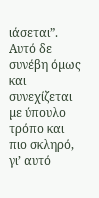ιάσεται”.
Αυτό δε συνέβη όµως και συνεχίζεται µε ύπουλο τρόπο και πιο σκληρό, γι’ αυτό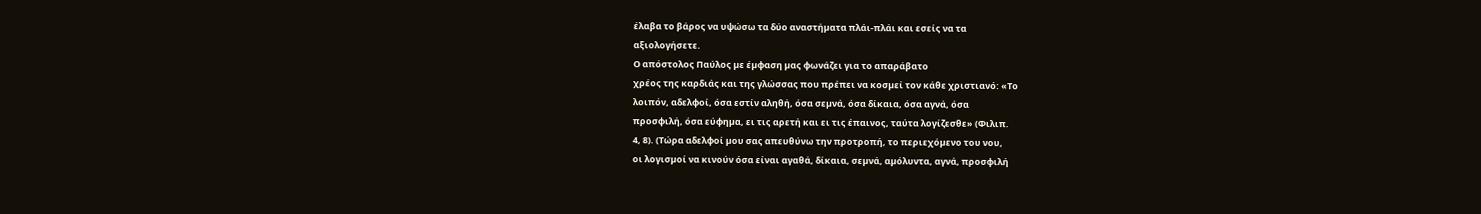έλαβα το βάρος να υψώσω τα δύο αναστήµατα πλάι-πλάι και εσείς να τα
αξιολογήσετε.
Ο απόστολος Παύλος µε έµφαση µας φωνάζει για το απαράβατο
χρέος της καρδιάς και της γλώσσας που πρέπει να κοσµεί τον κάθε χριστιανό: «Το
λοιπόν, αδελφοί, όσα εστίν αληθή, όσα σεµνά, όσα δίκαια, όσα αγνά, όσα
προσφιλή, όσα εύφηµα, ει τις αρετή και ει τις έπαινος, ταύτα λογίζεσθε» (Φιλιπ.
4, 8). (Τώρα αδελφοί µου σας απευθύνω την προτροπή, το περιεχόµενο του νου,
οι λογισµοί να κινούν όσα είναι αγαθά, δίκαια, σεµνά, αµόλυντα, αγνά, προσφιλή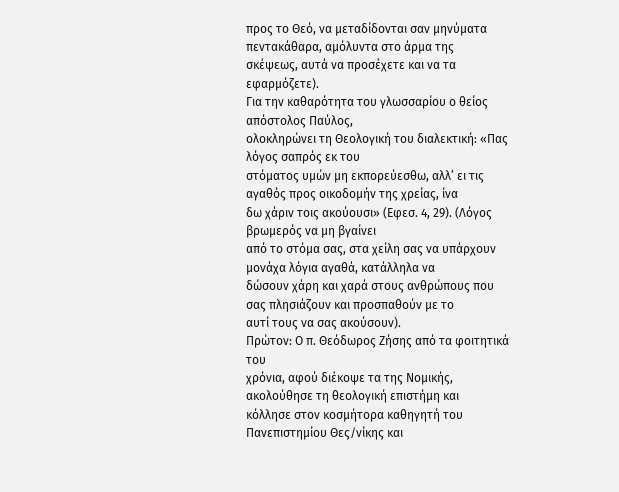προς το Θεό, να µεταδίδονται σαν µηνύµατα πεντακάθαρα, αµόλυντα στο άρµα της
σκέψεως, αυτά να προσέχετε και να τα εφαρµόζετε).
Για την καθαρότητα του γλωσσαρίου ο θείος απόστολος Παύλος,
ολοκληρώνει τη Θεολογική του διαλεκτική: «Πας λόγος σαπρός εκ του
στόµατος υµών µη εκπορεύεσθω, αλλ’ ει τις αγαθός προς οικοδοµήν της χρείας, ίνα
δω χάριν τοις ακούουσι» (Εφεσ. 4, 29). (Λόγος βρωµερός να µη βγαίνει
από το στόµα σας, στα χείλη σας να υπάρχουν µονάχα λόγια αγαθά, κατάλληλα να
δώσουν χάρη και χαρά στους ανθρώπους που σας πλησιάζουν και προσπαθούν µε το
αυτί τους να σας ακούσουν).
Πρώτον: Ο π. Θεόδωρος Ζήσης από τα φοιτητικά του
χρόνια, αφού διέκοψε τα της Νοµικής, ακολούθησε τη θεολογική επιστήµη και
κόλλησε στον κοσµήτορα καθηγητή του Πανεπιστηµίου Θες/νίκης και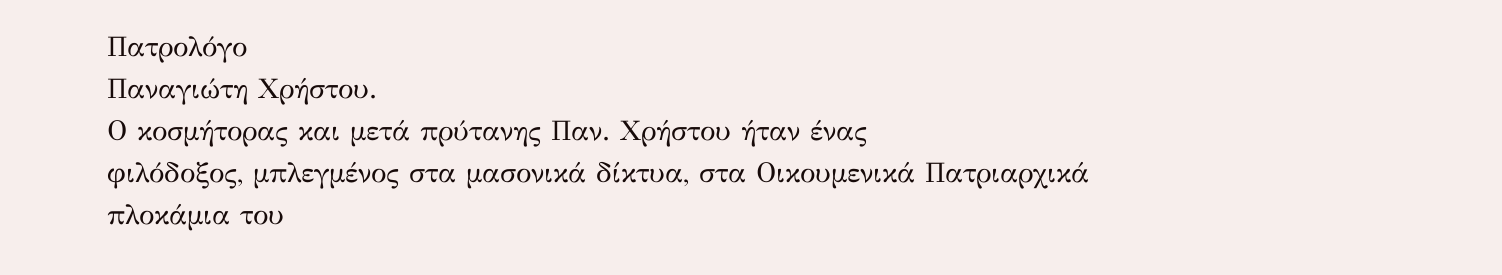Πατρολόγο
Παναγιώτη Χρήστου.
Ο κοσµήτορας και µετά πρύτανης Παν. Χρήστου ήταν ένας
φιλόδοξος, µπλεγµένος στα µασονικά δίκτυα, στα Οικουµενικά Πατριαρχικά
πλοκάµια του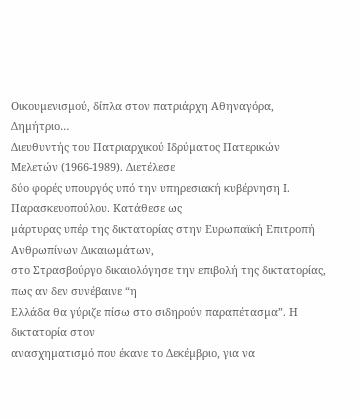Οικουµενισµού, δίπλα στον πατριάρχη Αθηναγόρα, Δηµήτριο…
Διευθυντής του Πατριαρχικού Ιδρύµατος Πατερικών Μελετών (1966-1989). Διετέλεσε
δύο φορές υπουργός υπό την υπηρεσιακή κυβέρνηση Ι. Παρασκευοπούλου. Κατάθεσε ως
µάρτυρας υπέρ της δικτατορίας στην Ευρωπαϊκή Επιτροπή Ανθρωπίνων Δικαιωµάτων,
στο Στρασβούργο δικαιολόγησε την επιβολή της δικτατορίας, πως αν δεν συνέβαινε “η
Ελλάδα θα γύριζε πίσω στο σιδηρούν παραπέτασµα”. Η δικτατορία στον
ανασχηµατισµό που έκανε το Δεκέµβριο, για να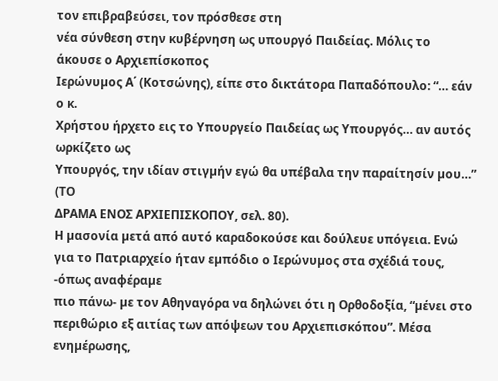τον επιβραβεύσει, τον πρόσθεσε στη
νέα σύνθεση στην κυβέρνηση ως υπουργό Παιδείας. Μόλις το άκουσε ο Αρχιεπίσκοπος
Ιερώνυµος Α΄ (Κοτσώνης), είπε στο δικτάτορα Παπαδόπουλο: “… εάν ο κ.
Χρήστου ήρχετο εις το Υπουργείο Παιδείας ως Υπουργός… αν αυτός ωρκίζετο ως
Υπουργός, την ιδίαν στιγµήν εγώ θα υπέβαλα την παραίτησίν µου…” (ΤΟ
ΔΡΑΜΑ ΕΝΟΣ ΑΡΧΙΕΠΙΣΚΟΠΟΥ, σελ. 80).
Η µασονία µετά από αυτό καραδοκούσε και δούλευε υπόγεια. Ενώ
για το Πατριαρχείο ήταν εµπόδιο ο Ιερώνυµος στα σχέδιά τους, -όπως αναφέραµε
πιο πάνω- µε τον Αθηναγόρα να δηλώνει ότι η Ορθοδοξία, “µένει στο
περιθώριο εξ αιτίας των απόψεων του Αρχιεπισκόπου”. Μέσα ενηµέρωσης,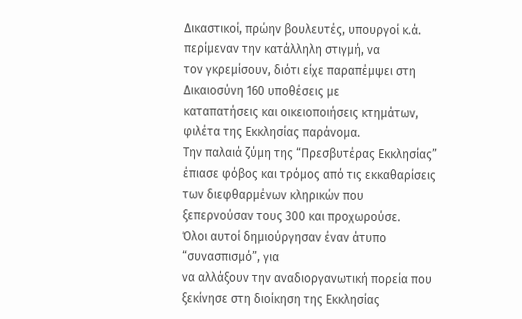Δικαστικοί, πρώην βουλευτές, υπουργοί κ.ά. περίµεναν την κατάλληλη στιγµή, να
τον γκρεµίσουν, διότι είχε παραπέµψει στη Δικαιοσύνη 160 υποθέσεις µε
καταπατήσεις και οικειοποιήσεις κτηµάτων, φιλέτα της Εκκλησίας παράνοµα.
Την παλαιά ζύµη της “Πρεσβυτέρας Εκκλησίας”
έπιασε φόβος και τρόµος από τις εκκαθαρίσεις των διεφθαρµένων κληρικών που
ξεπερνούσαν τους 300 και προχωρούσε.
Όλοι αυτοί δηµιούργησαν έναν άτυπο “συνασπισµό”, για
να αλλάξουν την αναδιοργανωτική πορεία που ξεκίνησε στη διοίκηση της Εκκλησίας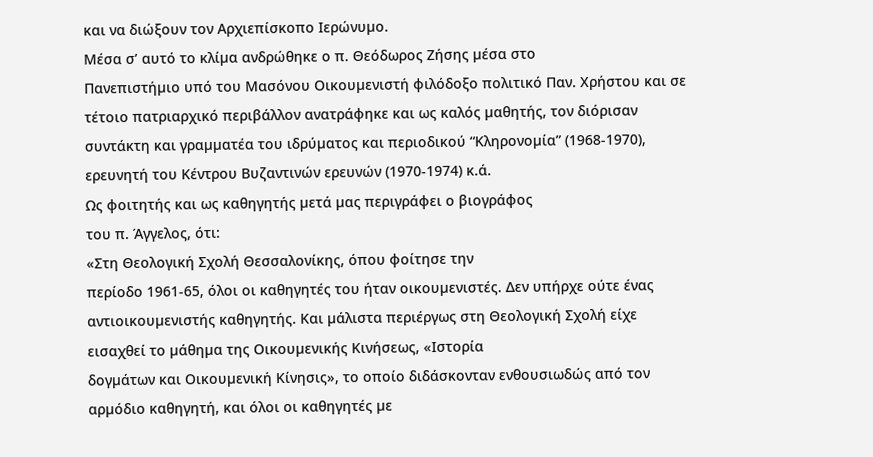και να διώξουν τον Αρχιεπίσκοπο Ιερώνυµο.
Μέσα σ’ αυτό το κλίµα ανδρώθηκε ο π. Θεόδωρος Ζήσης µέσα στο
Πανεπιστήµιο υπό του Μασόνου Οικουµενιστή φιλόδοξο πολιτικό Παν. Χρήστου και σε
τέτοιο πατριαρχικό περιβάλλον ανατράφηκε και ως καλός µαθητής, τον διόρισαν
συντάκτη και γραµµατέα του ιδρύµατος και περιοδικού “Κληρονοµία” (1968-1970),
ερευνητή του Κέντρου Βυζαντινών ερευνών (1970-1974) κ.ά.
Ως φοιτητής και ως καθηγητής µετά µας περιγράφει ο βιογράφος
του π. Άγγελος, ότι:
«Στη Θεολογική Σχολή Θεσσαλονίκης, όπου φοίτησε την
περίοδο 1961-65, όλοι οι καθηγητές του ήταν οικουµενιστές. Δεν υπήρχε ούτε ένας
αντιοικουµενιστής καθηγητής. Και µάλιστα περιέργως στη Θεολογική Σχολή είχε
εισαχθεί το µάθηµα της Οικουµενικής Κινήσεως, «Ιστορία
δογµάτων και Οικουµενική Κίνησις», το οποίο διδάσκονταν ενθουσιωδώς από τον
αρµόδιο καθηγητή, και όλοι οι καθηγητές µε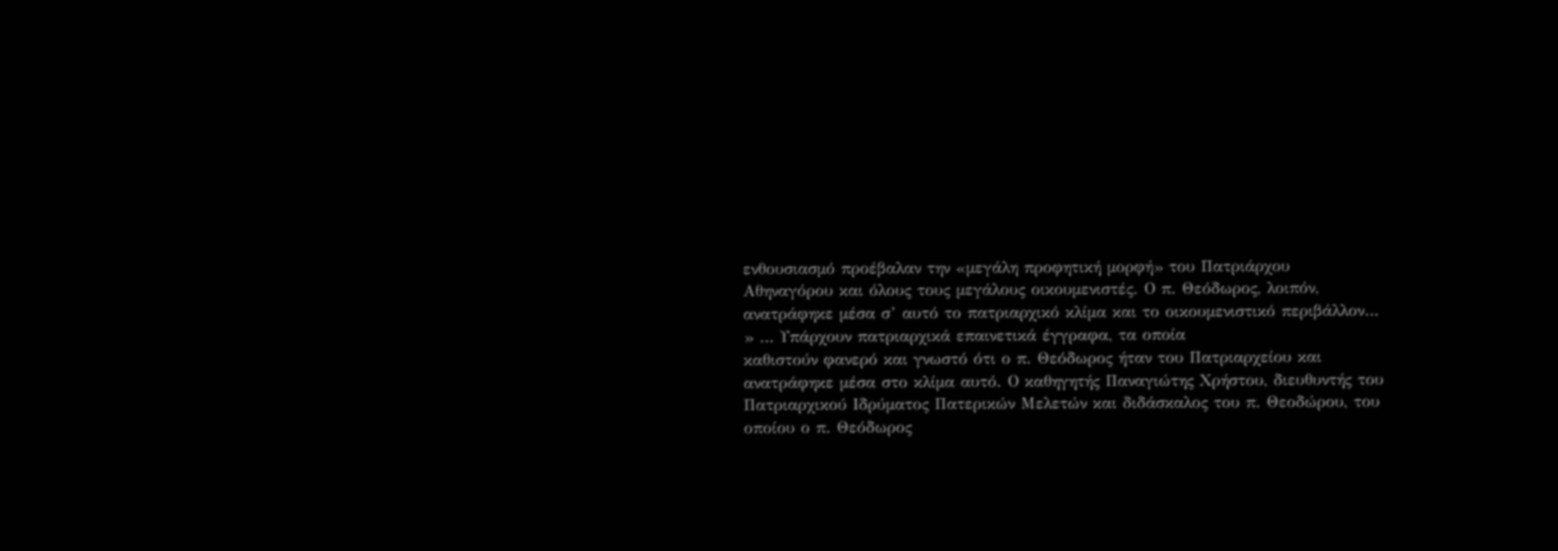ενθουσιασµό προέβαλαν την «µεγάλη προφητική µορφή» του Πατριάρχου
Αθηναγόρου και όλους τους µεγάλους οικουµενιστές. Ο π. Θεόδωρος, λοιπόν,
ανατράφηκε µέσα σ’ αυτό το πατριαρχικό κλίµα και το οικουµενιστικό περιβάλλον…
» … Υπάρχουν πατριαρχικά επαινετικά έγγραφα, τα οποία
καθιστούν φανερό και γνωστό ότι ο π. Θεόδωρος ήταν του Πατριαρχείου και
ανατράφηκε µέσα στο κλίµα αυτό. Ο καθηγητής Παναγιώτης Χρήστου, διευθυντής του
Πατριαρχικού Ιδρύµατος Πατερικών Μελετών και διδάσκαλος του π. Θεοδώρου, του
οποίου ο π. Θεόδωρος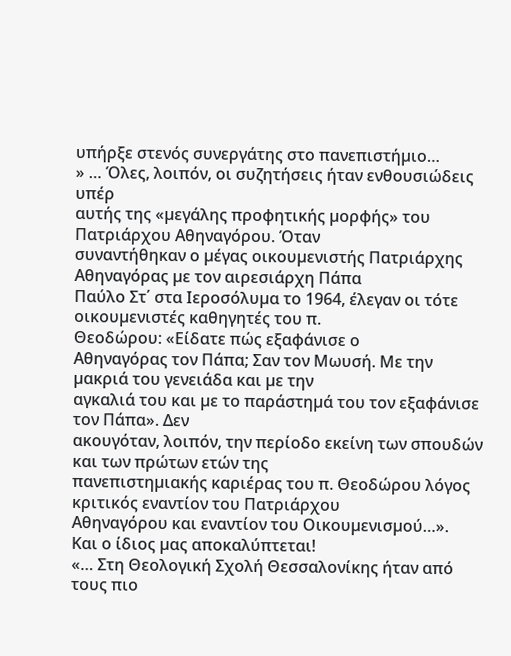υπήρξε στενός συνεργάτης στο πανεπιστήµιο…
» … Όλες, λοιπόν, οι συζητήσεις ήταν ενθουσιώδεις υπέρ
αυτής της «µεγάλης προφητικής µορφής» του Πατριάρχου Αθηναγόρου. Όταν
συναντήθηκαν ο µέγας οικουµενιστής Πατριάρχης Αθηναγόρας µε τον αιρεσιάρχη Πάπα
Παύλο Στ΄ στα Ιεροσόλυµα το 1964, έλεγαν οι τότε οικουµενιστές καθηγητές του π.
Θεοδώρου: «Είδατε πώς εξαφάνισε ο
Αθηναγόρας τον Πάπα; Σαν τον Μωυσή. Με την µακριά του γενειάδα και µε την
αγκαλιά του και µε το παράστηµά του τον εξαφάνισε τον Πάπα». Δεν
ακουγόταν, λοιπόν, την περίοδο εκείνη των σπουδών και των πρώτων ετών της
πανεπιστηµιακής καριέρας του π. Θεοδώρου λόγος κριτικός εναντίον του Πατριάρχου
Αθηναγόρου και εναντίον του Οικουµενισµού…».
Και ο ίδιος µας αποκαλύπτεται!
«… Στη Θεολογική Σχολή Θεσσαλονίκης ήταν από τους πιο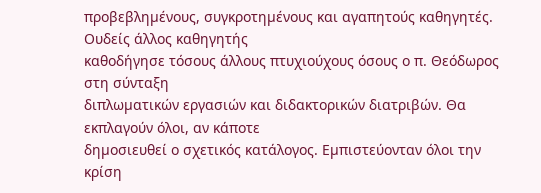προβεβληµένους, συγκροτηµένους και αγαπητούς καθηγητές. Ουδείς άλλος καθηγητής
καθοδήγησε τόσους άλλους πτυχιούχους όσους ο π. Θεόδωρος στη σύνταξη
διπλωµατικών εργασιών και διδακτορικών διατριβών. Θα εκπλαγούν όλοι, αν κάποτε
δηµοσιευθεί ο σχετικός κατάλογος. Εµπιστεύονταν όλοι την κρίση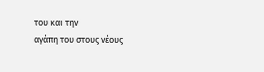του και την
αγάπη του στους νέους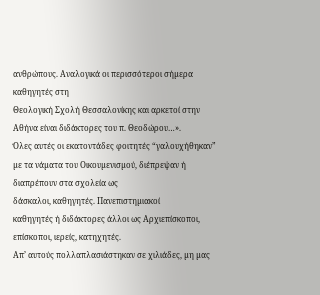ανθρώπους. Αναλογικά οι περισσότεροι σήµερα καθηγητές στη
Θεολογική Σχολή Θεσσαλονίκης και αρκετοί στην Αθήνα είναι διδάκτορες του π. Θεοδώρου…».
Όλες αυτές οι εκατοντάδες φοιτητές “γαλουχήθηκαν”
µε τα νάµατα του Οικουµενισµού, διέπρεψαν ή διαπρέπουν στα σχολεία ως
δάσκαλοι, καθηγητές. Πανεπιστηµιακοί
καθηγητές ή διδάκτορες άλλοι ως Αρχιεπίσκοποι, επίσκοποι, ιερείς, κατηχητές.
Απ’ αυτούς πολλαπλασιάστηκαν σε χιλιάδες, µη µας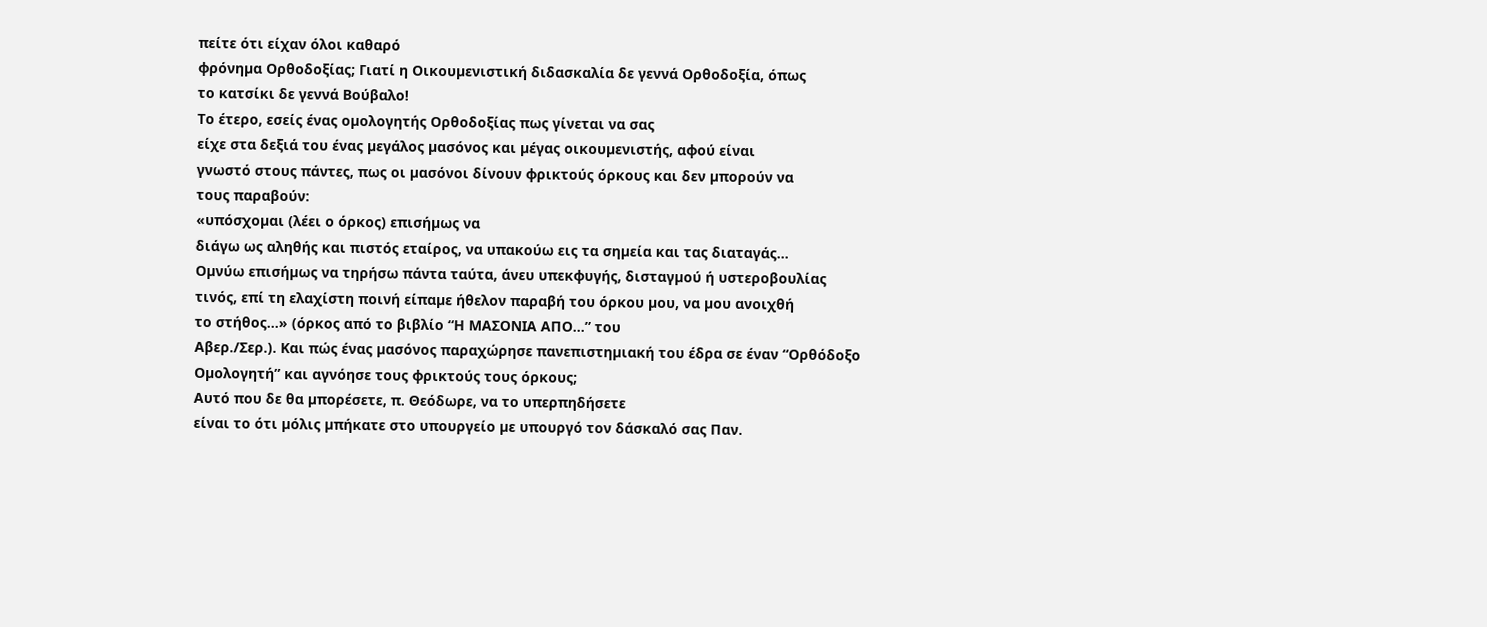πείτε ότι είχαν όλοι καθαρό
φρόνηµα Ορθοδοξίας; Γιατί η Οικουµενιστική διδασκαλία δε γεννά Ορθοδοξία, όπως
το κατσίκι δε γεννά Βούβαλο!
Το έτερο, εσείς ένας οµολογητής Ορθοδοξίας πως γίνεται να σας
είχε στα δεξιά του ένας µεγάλος µασόνος και µέγας οικουµενιστής, αφού είναι
γνωστό στους πάντες, πως οι µασόνοι δίνουν φρικτούς όρκους και δεν µπορούν να
τους παραβούν:
«υπόσχοµαι (λέει ο όρκος) επισήµως να
διάγω ως αληθής και πιστός εταίρος, να υπακούω εις τα σηµεία και τας διαταγάς…
Οµνύω επισήµως να τηρήσω πάντα ταύτα, άνευ υπεκφυγής, δισταγµού ή υστεροβουλίας
τινός, επί τη ελαχίστη ποινή είπαµε ήθελον παραβή του όρκου µου, να µου ανοιχθή
το στήθος…» (όρκος από το βιβλίο “Η ΜΑΣΟΝΙΑ ΑΠΟ…” του
Αβερ./Σερ.). Και πώς ένας µασόνος παραχώρησε πανεπιστηµιακή του έδρα σε έναν “Ορθόδοξο
Οµολογητή” και αγνόησε τους φρικτούς τους όρκους;
Αυτό που δε θα µπορέσετε, π. Θεόδωρε, να το υπερπηδήσετε
είναι το ότι µόλις µπήκατε στο υπουργείο µε υπουργό τον δάσκαλό σας Παν.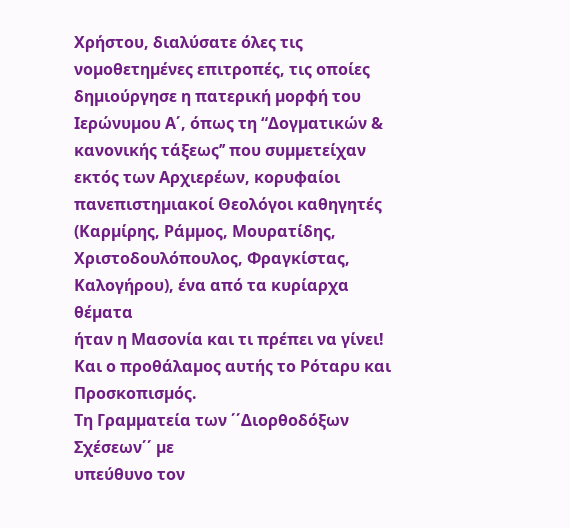Χρήστου, διαλύσατε όλες τις
νοµοθετηµένες επιτροπές, τις οποίες δηµιούργησε η πατερική µορφή του Ιερώνυµου Α΄, όπως τη “Δογµατικών &
κανονικής τάξεως’’ που συµµετείχαν εκτός των Αρχιερέων, κορυφαίοι
πανεπιστηµιακοί Θεολόγοι καθηγητές (Καρµίρης, Ράµµος, Μουρατίδης,
Χριστοδουλόπουλος, Φραγκίστας, Καλογήρου), ένα από τα κυρίαρχα θέµατα
ήταν η Μασονία και τι πρέπει να γίνει! Και ο προθάλαµος αυτής το Ρόταρυ και
Προσκοπισµός.
Τη Γραµµατεία των ΄΄Διορθοδόξων Σχέσεων΄΄ µε
υπεύθυνο τον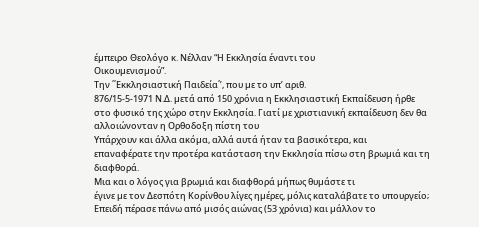έµπειρο Θεολόγο κ. Νέλλαν “Η Εκκλησία έναντι του
Οικουµενισµού”.
Την ΄΄Εκκλησιαστική Παιδεία΄’, που µε το υπ’ αριθ.
876/15-5-1971 Ν.Δ. µετά από 150 χρόνια η Εκκλησιαστική Εκπαίδευση ήρθε
στο φυσικό της χώρο στην Εκκλησία. Γιατί µε χριστιανική εκπαίδευση δεν θα
αλλοιώνονταν η Ορθοδοξη πίστη του
Υπάρχουν και άλλα ακόµα, αλλά αυτά ήταν τα βασικότερα, και
επαναφέρατε την προτέρα κατάσταση την Εκκλησία πίσω στη βρωµιά και τη διαφθορά.
Μια και ο λόγος για βρωµιά και διαφθορά µήπως θυµάστε τι
έγινε µε τον Δεσπότη Κορίνθου λίγες ηµέρες, µόλις καταλάβατε το υπουργείο;
Επειδή πέρασε πάνω από µισός αιώνας (53 χρόνια) και µάλλον το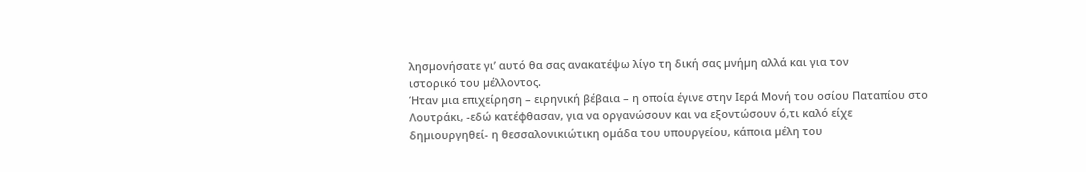λησµονήσατε γι’ αυτό θα σας ανακατέψω λίγο τη δική σας µνήµη αλλά και για τον
ιστορικό του µέλλοντος.
Ήταν µια επιχείρηση – ειρηνική βέβαια – η οποία έγινε στην Ιερά Μονή του οσίου Παταπίου στο
Λουτράκι, -εδώ κατέφθασαν, για να οργανώσουν και να εξοντώσουν ό,τι καλό είχε
δηµιουργηθεί- η θεσσαλονικιώτικη οµάδα του υπουργείου, κάποια µέλη του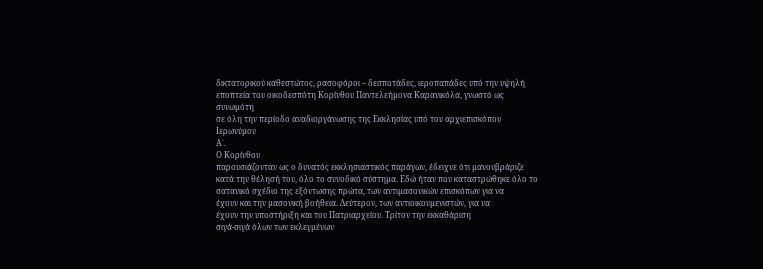δικτατορικού καθεστώτος, ρασοφόροι – δεσποτάδες, ιεροπαπάδες υπό την υψηλή
εποπτεία του οικοδεσπότη Κορίνθου Παντελεήµονα Καρανικόλα, γνωστό ως συνωµότη
σε όλη την περίοδο αναδιοργάνωσης της Εκκλησίας υπό του αρχιεπισκόπου Ιερωνύµου
Α΄.
Ο Κορίνθου
παρουσιάζονταν ως ο δυνατός εκκλησιαστικός παράγων, έδειχνε ότι µανουβράριζε
κατά την θέλησή του, όλο το συνοδικό σύστηµα. Εδώ ήταν που καταστρώθηκε όλο το
σατανικό σχέδιο της εξόντωσης πρώτα, των αντιµασονικών επισκόπων για να
έχουν και την µασονική βοήθεια. Δεύτερον, των αντιοικουµενιστών, για να
έχουν την υποστήριξη και του Πατριαρχείου. Τρίτον την εκκαθάριση
σιγά-σιγά όλων των εκλεγµένων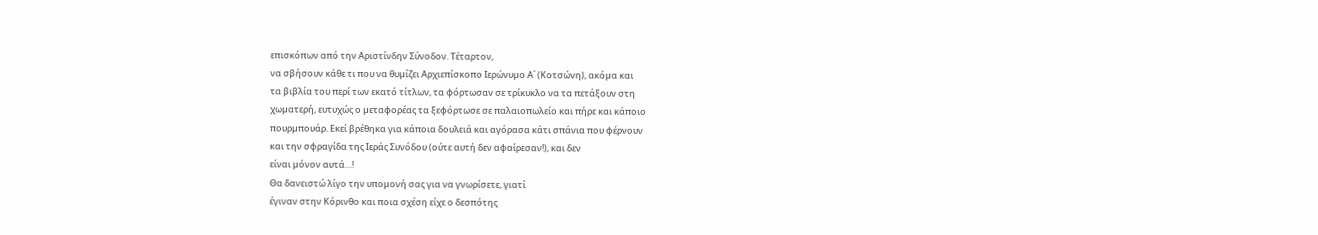επισκόπων από την Αριστίνδην Σύνοδον. Τέταρτον,
να σβήσουν κάθε τι που να θυµίζει Αρχιεπίσκοπο Ιερώνυµο Α΄ (Κοτσώνη), ακόµα και
τα βιβλία του περί των εκατό τίτλων, τα φόρτωσαν σε τρίκυκλο να τα πετάξουν στη
χωµατερή, ευτυχώς ο µεταφορέας τα ξεφόρτωσε σε παλαιοπωλείο και πήρε και κάποιο
πουρµπουάρ. Εκεί βρέθηκα για κάποια δουλειά και αγόρασα κάτι σπάνια που φέρνουν
και την σφραγίδα της Ιεράς Συνόδου (ούτε αυτή δεν αφαίρεσαν!), και δεν
είναι µόνον αυτά…!
Θα δανειστώ λίγο την υποµονή σας για να γνωρίσετε, γιατί
έγιναν στην Κόρινθο και ποια σχέση είχε ο δεσπότης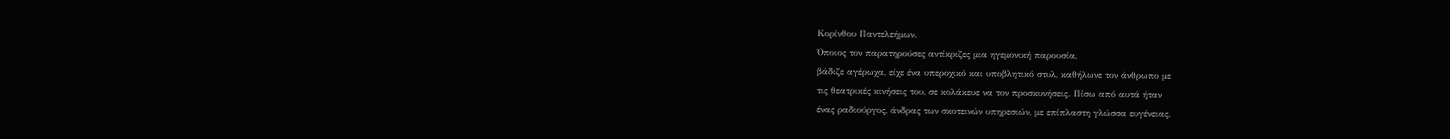Κορίνθου Παντελεήµων.
Όποιος τον παρατηρούσες αντίκριζες µια ηγεµονική παρουσία,
βάδιζε αγέρωχα, είχε ένα υπεροχικό και υποβλητικό στυλ, καθήλωνε τον άνθρωπο µε
τις θεατρικές κινήσεις του, σε κολάκευε να τον προσκυνήσεις. Πίσω από αυτά ήταν
ένας ραδιούργος, άνδρας των σκοτεινών υπηρεσιών, µε επίπλαστη γλώσσα ευγένειας,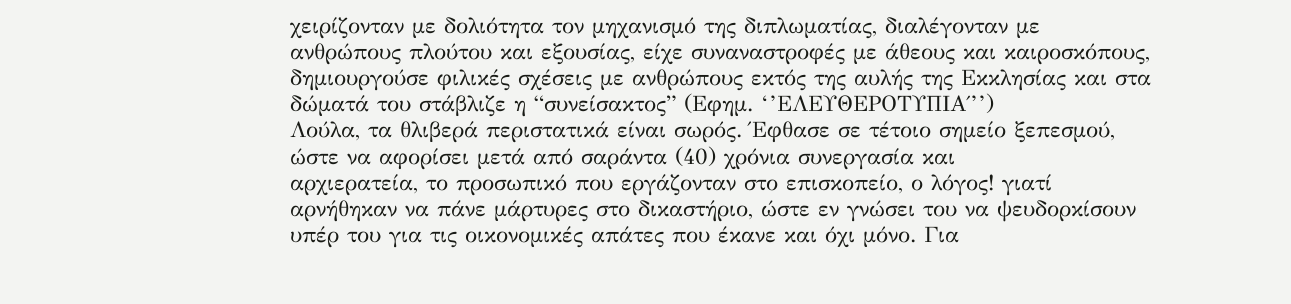χειρίζονταν µε δολιότητα τον µηχανισµό της διπλωµατίας, διαλέγονταν µε
ανθρώπους πλούτου και εξουσίας, είχε συναναστροφές µε άθεους και καιροσκόπους,
δηµιουργούσε φιλικές σχέσεις µε ανθρώπους εκτός της αυλής της Εκκλησίας και στα
δώµατά του στάβλιζε η “συνείσακτος” (Εφηµ. ‘’ΕΛΕΥΘΕΡΟΤΥΠΙΑ΄’’)
Λούλα, τα θλιβερά περιστατικά είναι σωρός. Έφθασε σε τέτοιο σηµείο ξεπεσµού,
ώστε να αφορίσει µετά από σαράντα (40) χρόνια συνεργασία και
αρχιερατεία, το προσωπικό που εργάζονταν στο επισκοπείο, ο λόγος! γιατί
αρνήθηκαν να πάνε µάρτυρες στο δικαστήριο, ώστε εν γνώσει του να ψευδορκίσουν
υπέρ του για τις οικονοµικές απάτες που έκανε και όχι µόνο. Για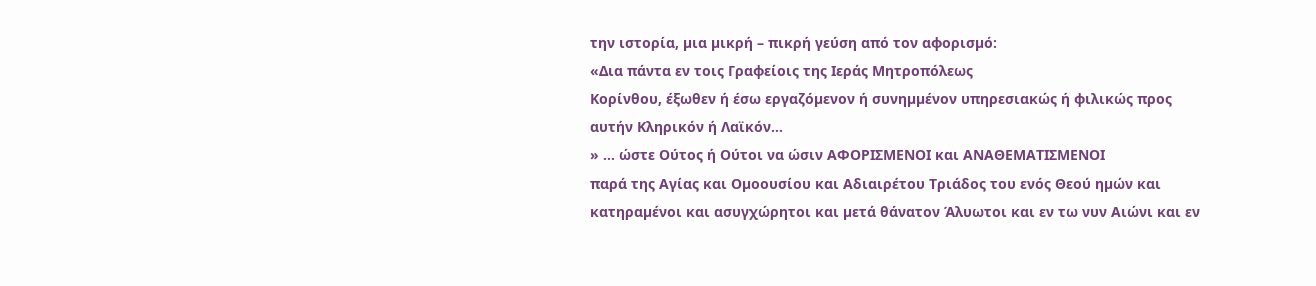την ιστορία, µια µικρή – πικρή γεύση από τον αφορισµό:
«Δια πάντα εν τοις Γραφείοις της Ιεράς Μητροπόλεως
Κορίνθου, έξωθεν ή έσω εργαζόµενον ή συνηµµένον υπηρεσιακώς ή φιλικώς προς
αυτήν Κληρικόν ή Λαϊκόν…
» … ώστε Ούτος ή Ούτοι να ώσιν ΑΦΟΡΙΣΜΕΝΟΙ και ΑΝΑΘΕΜΑΤΙΣΜΕΝΟΙ
παρά της Αγίας και Οµοουσίου και Αδιαιρέτου Τριάδος του ενός Θεού ηµών και
κατηραµένοι και ασυγχώρητοι και µετά θάνατον Άλυωτοι και εν τω νυν Αιώνι και εν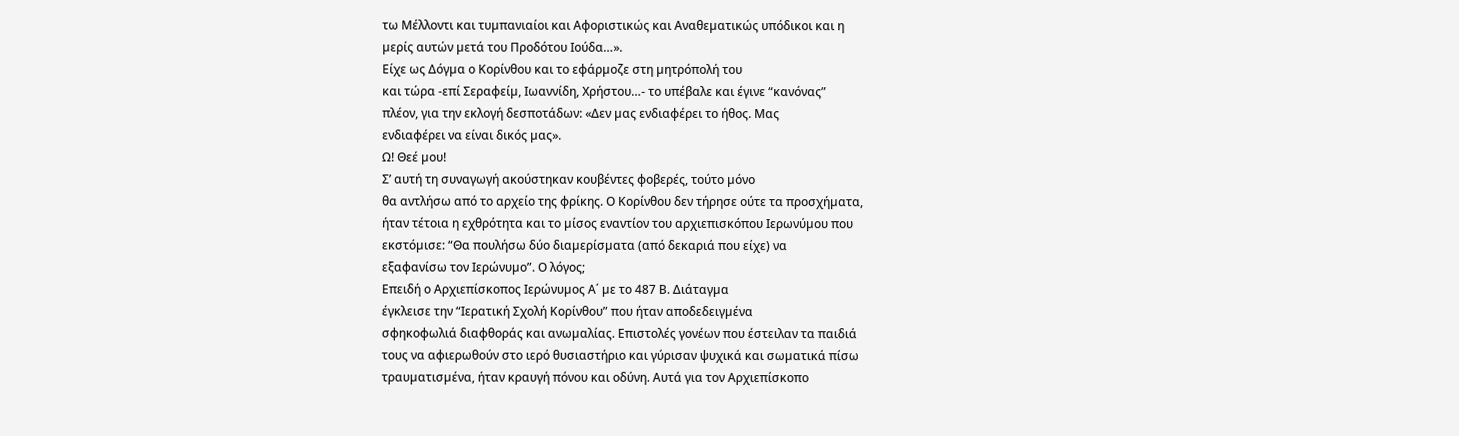τω Μέλλοντι και τυµπανιαίοι και Αφοριστικώς και Αναθεµατικώς υπόδικοι και η
µερίς αυτών µετά του Προδότου Ιούδα…».
Είχε ως Δόγµα ο Κορίνθου και το εφάρµοζε στη µητρόπολή του
και τώρα -επί Σεραφείµ, Ιωαννίδη, Χρήστου…- το υπέβαλε και έγινε “κανόνας”
πλέον, για την εκλογή δεσποτάδων: «Δεν µας ενδιαφέρει το ήθος. Μας
ενδιαφέρει να είναι δικός µας».
Ω! Θεέ µου!
Σ’ αυτή τη συναγωγή ακούστηκαν κουβέντες φοβερές, τούτο µόνο
θα αντλήσω από το αρχείο της φρίκης. Ο Κορίνθου δεν τήρησε ούτε τα προσχήµατα,
ήταν τέτοια η εχθρότητα και το µίσος εναντίον του αρχιεπισκόπου Ιερωνύµου που
εκστόµισε: “Θα πουλήσω δύο διαµερίσµατα (από δεκαριά που είχε) να
εξαφανίσω τον Ιερώνυµο”. Ο λόγος;
Επειδή ο Αρχιεπίσκοπος Ιερώνυµος Α΄ µε το 487 Β. Διάταγµα
έγκλεισε την “Ιερατική Σχολή Κορίνθου” που ήταν αποδεδειγµένα
σφηκοφωλιά διαφθοράς και ανωµαλίας. Επιστολές γονέων που έστειλαν τα παιδιά
τους να αφιερωθούν στο ιερό θυσιαστήριο και γύρισαν ψυχικά και σωµατικά πίσω
τραυµατισµένα, ήταν κραυγή πόνου και οδύνη. Αυτά για τον Αρχιεπίσκοπο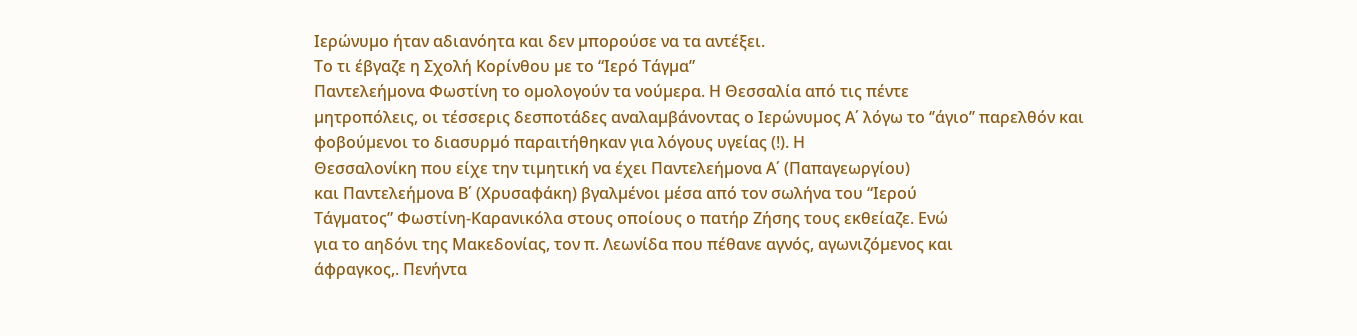Ιερώνυµο ήταν αδιανόητα και δεν µπορούσε να τα αντέξει.
Το τι έβγαζε η Σχολή Κορίνθου µε το “Ιερό Τάγµα”
Παντελεήµονα Φωστίνη το οµολογούν τα νούµερα. Η Θεσσαλία από τις πέντε
µητροπόλεις, οι τέσσερις δεσποτάδες αναλαµβάνοντας ο Ιερώνυµος Α΄ λόγω το ‘’άγιο’’ παρελθόν και
φοβούµενοι το διασυρµό παραιτήθηκαν για λόγους υγείας (!). Η
Θεσσαλονίκη που είχε την τιµητική να έχει Παντελεήµονα Α΄ (Παπαγεωργίου)
και Παντελεήµονα Β΄ (Χρυσαφάκη) βγαλµένοι µέσα από τον σωλήνα του “Ιερού
Τάγµατος” Φωστίνη-Καρανικόλα στους οποίους ο πατήρ Ζήσης τους εκθείαζε. Ενώ
για το αηδόνι της Μακεδονίας, τον π. Λεωνίδα που πέθανε αγνός, αγωνιζόµενος και
άφραγκος,. Πενήντα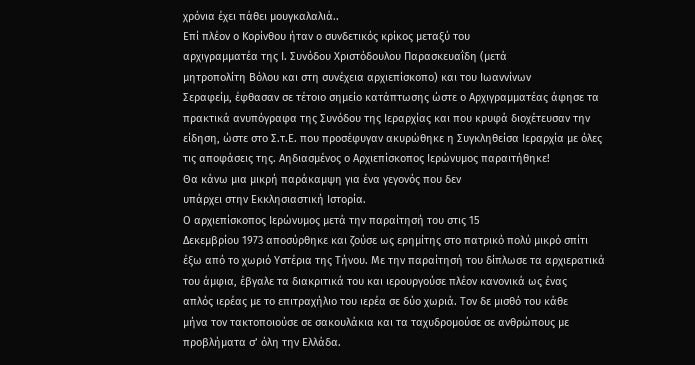χρόνια έχει πάθει µουγκαλαλιά..
Επί πλέον ο Κορίνθου ήταν ο συνδετικός κρίκος µεταξύ του
αρχιγραµµατέα της Ι. Συνόδου Χριστόδουλου Παρασκευαΐδη (µετά
µητροπολίτη Βόλου και στη συνέχεια αρχιεπίσκοπο) και του Ιωαννίνων
Σεραφείµ, έφθασαν σε τέτοιο σηµείο κατάπτωσης ώστε ο Αρχιγραµµατέας άφησε τα
πρακτικά ανυπόγραφα της Συνόδου της Ιεραρχίας και που κρυφά διοχέτευσαν την
είδηση, ώστε στο Σ.τ.Ε. που προσέφυγαν ακυρώθηκε η Συγκληθείσα Ιεραρχία µε όλες
τις αποφάσεις της. Αηδιασµένος ο Αρχιεπίσκοπος Ιερώνυµος παραιτήθηκε!
Θα κάνω µια µικρή παράκαµψη για ένα γεγονός που δεν
υπάρχει στην Εκκλησιαστική Ιστορία.
Ο αρχιεπίσκοπος Ιερώνυµος µετά την παραίτησή του στις 15
Δεκεµβρίου 1973 αποσύρθηκε και ζούσε ως ερηµίτης στο πατρικό πολύ µικρό σπίτι
έξω από το χωριό Υστέρια της Τήνου. Με την παραίτησή του δίπλωσε τα αρχιερατικά
του άµφια, έβγαλε τα διακριτικά του και ιερουργούσε πλέον κανονικά ως ένας
απλός ιερέας µε το επιτραχήλιο του ιερέα σε δύο χωριά. Τον δε µισθό του κάθε
µήνα τον τακτοποιούσε σε σακουλάκια και τα ταχυδροµούσε σε ανθρώπους µε
προβλήµατα σ’ όλη την Ελλάδα.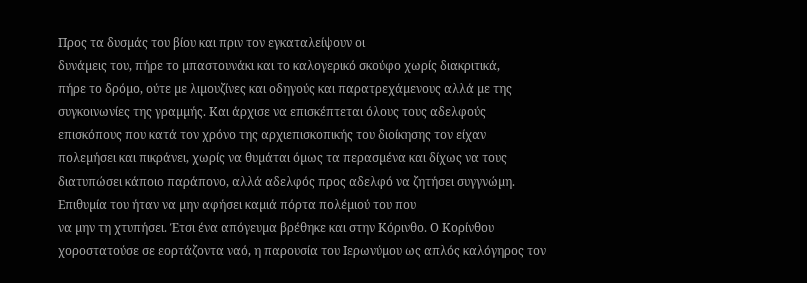Προς τα δυσµάς του βίου και πριν τον εγκαταλείψουν οι
δυνάµεις του, πήρε το µπαστουνάκι και το καλογερικό σκούφο χωρίς διακριτικά,
πήρε το δρόµο, ούτε µε λιµουζίνες και οδηγούς και παρατρεχάµενους αλλά µε της
συγκοινωνίες της γραµµής. Και άρχισε να επισκέπτεται όλους τους αδελφούς
επισκόπους που κατά τον χρόνο της αρχιεπισκοπικής του διοίκησης τον είχαν
πολεµήσει και πικράνει, χωρίς να θυµάται όµως τα περασµένα και δίχως να τους
διατυπώσει κάποιο παράπονο, αλλά αδελφός προς αδελφό να ζητήσει συγγνώµη.
Επιθυµία του ήταν να µην αφήσει καµιά πόρτα πολέµιού του που
να µην τη χτυπήσει. Έτσι ένα απόγευµα βρέθηκε και στην Κόρινθο. Ο Κορίνθου
χοροστατούσε σε εορτάζοντα ναό, η παρουσία του Ιερωνύµου ως απλός καλόγηρος τον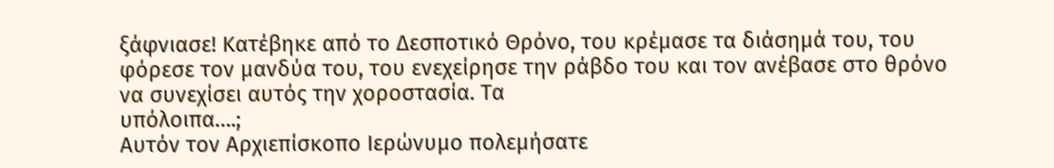ξάφνιασε! Κατέβηκε από το Δεσποτικό Θρόνο, του κρέµασε τα διάσηµά του, του
φόρεσε τον µανδύα του, του ενεχείρησε την ράβδο του και τον ανέβασε στο θρόνο
να συνεχίσει αυτός την χοροστασία. Τα
υπόλοιπα….;
Αυτόν τον Αρχιεπίσκοπο Ιερώνυµο πολεµήσατε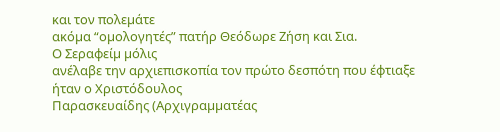και τον πολεµάτε
ακόµα “οµολογητές” πατήρ Θεόδωρε Ζήση και Σια.
Ο Σεραφείµ µόλις
ανέλαβε την αρχιεπισκοπία τον πρώτο δεσπότη που έφτιαξε ήταν ο Χριστόδουλος
Παρασκευαίδης (Αρχιγραµµατέας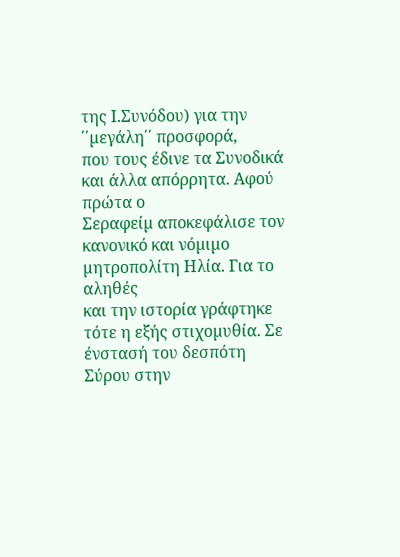της Ι.Συνόδου) για την ΄΄µεγάλη΄΄ προσφορά,
που τους έδινε τα Συνοδικά και άλλα απόρρητα. Αφού πρώτα ο
Σεραφείµ αποκεφάλισε τον κανονικό και νόµιµο µητροπολίτη Ηλία. Για το αληθές
και την ιστορία γράφτηκε τότε η εξής στιχοµυθία. Σε ένστασή του δεσπότη Σύρου στην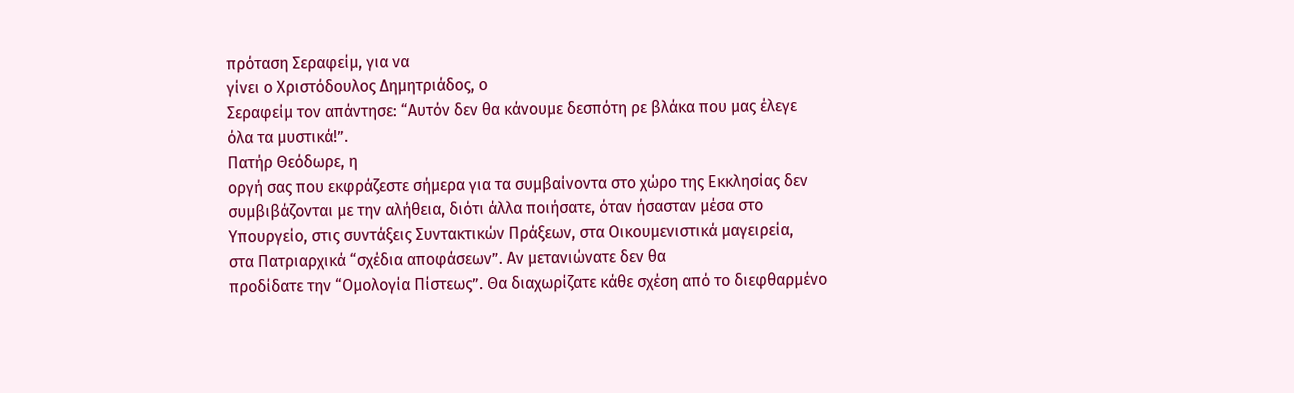πρόταση Σεραφείµ, για να
γίνει ο Χριστόδουλος Δηµητριάδος, ο
Σεραφείµ τον απάντησε: “Αυτόν δεν θα κάνουµε δεσπότη ρε βλάκα που µας έλεγε
όλα τα µυστικά!”.
Πατήρ Θεόδωρε, η
οργή σας που εκφράζεστε σήµερα για τα συµβαίνοντα στο χώρο της Εκκλησίας δεν
συµβιβάζονται µε την αλήθεια, διότι άλλα ποιήσατε, όταν ήσασταν µέσα στο
Υπουργείο, στις συντάξεις Συντακτικών Πράξεων, στα Οικουµενιστικά µαγειρεία,
στα Πατριαρχικά “σχέδια αποφάσεων”. Αν µετανιώνατε δεν θα
προδίδατε την “Οµολογία Πίστεως”. Θα διαχωρίζατε κάθε σχέση από το διεφθαρµένο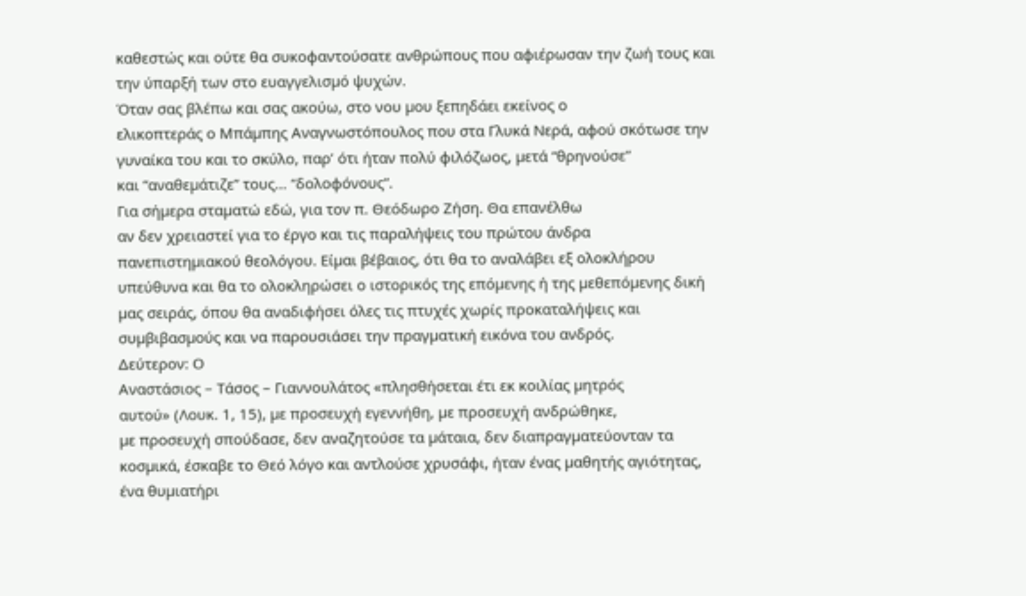καθεστώς και ούτε θα συκοφαντούσατε ανθρώπους που αφιέρωσαν την ζωή τους και
την ύπαρξή των στο ευαγγελισµό ψυχών.
Όταν σας βλέπω και σας ακούω, στο νου µου ξεπηδάει εκείνος ο
ελικοπτεράς ο Μπάµπης Αναγνωστόπουλος που στα Γλυκά Νερά, αφού σκότωσε την
γυναίκα του και το σκύλο, παρ’ ότι ήταν πολύ φιλόζωος, µετά “θρηνούσε”
και “αναθεµάτιζε” τους… “δολοφόνους”.
Για σήµερα σταµατώ εδώ, για τον π. Θεόδωρο Ζήση. Θα επανέλθω
αν δεν χρειαστεί για το έργο και τις παραλήψεις του πρώτου άνδρα
πανεπιστηµιακού θεολόγου. Είµαι βέβαιος, ότι θα το αναλάβει εξ ολοκλήρου
υπεύθυνα και θα το ολοκληρώσει ο ιστορικός της επόµενης ή της µεθεπόµενης δική
µας σειράς, όπου θα αναδιφήσει όλες τις πτυχές χωρίς προκαταλήψεις και
συµβιβασµούς και να παρουσιάσει την πραγµατική εικόνα του ανδρός.
Δεύτερον: Ο
Αναστάσιος – Τάσος – Γιαννουλάτος «πλησθήσεται έτι εκ κοιλίας µητρός
αυτού» (Λουκ. 1, 15), µε προσευχή εγεννήθη, µε προσευχή ανδρώθηκε,
µε προσευχή σπούδασε, δεν αναζητούσε τα µάταια, δεν διαπραγµατεύονταν τα
κοσµικά, έσκαβε το Θεό λόγο και αντλούσε χρυσάφι, ήταν ένας µαθητής αγιότητας,
ένα θυµιατήρι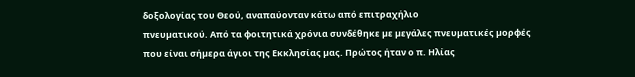δοξολογίας του Θεού, αναπαύονταν κάτω από επιτραχήλιο
πνευµατικού. Από τα φοιτητικά χρόνια συνδέθηκε µε µεγάλες πνευµατικές µορφές
που είναι σήµερα άγιοι της Εκκλησίας µας. Πρώτος ήταν ο π. Ηλίας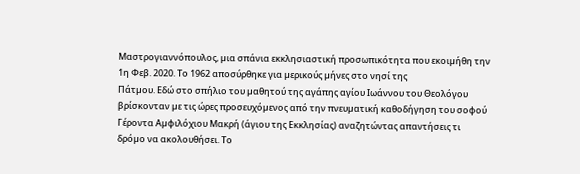Μαστρογιαννόπουλος, µια σπάνια εκκλησιαστική προσωπικότητα που εκοιµήθη την
1η Φεβ. 2020. Το 1962 αποσύρθηκε για µερικούς µήνες στο νησί της
Πάτµου. Εδώ στο σπήλιο του µαθητού της αγάπης αγίου Ιωάννου του Θεολόγου
βρίσκονταν µε τις ώρες προσευχόµενος από την πνευµατική καθοδήγηση του σοφού
Γέροντα Αµφιλόχιου Μακρή (άγιου της Εκκλησίας) αναζητώντας απαντήσεις τι
δρόµο να ακολουθήσει. Το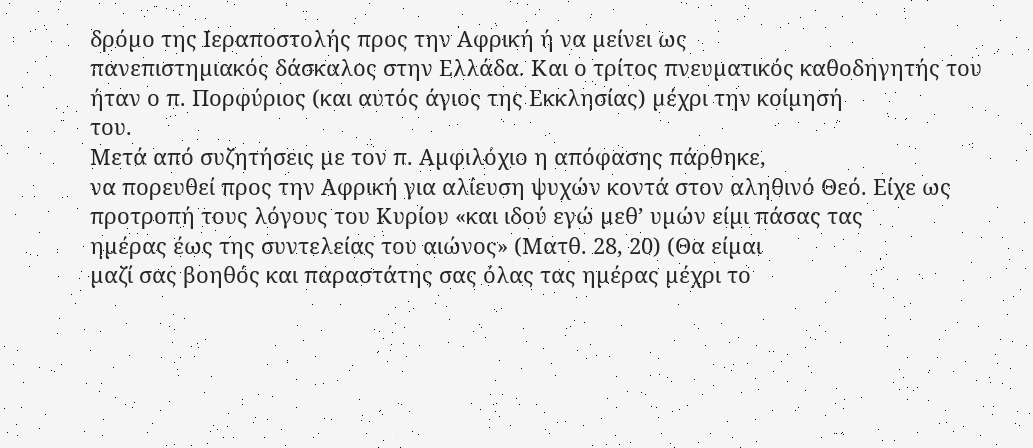δρόµο της Ιεραποστολής προς την Αφρική ή να µείνει ως
πανεπιστηµιακός δάσκαλος στην Ελλάδα. Και ο τρίτος πνευµατικός καθοδηγητής του
ήταν ο π. Πορφύριος (και αυτός άγιος της Εκκλησίας) µέχρι την κοίµησή
του.
Μετά από συζητήσεις µε τον π. Αµφιλόχιο η απόφασης πάρθηκε,
να πορευθεί προς την Αφρική για αλίευση ψυχών κοντά στον αληθινό Θεό. Είχε ως
προτροπή τους λόγους του Κυρίου «και ιδού εγώ µεθ’ υµών είµι πάσας τας
ηµέρας έως της συντελείας του αιώνος» (Ματθ. 28, 20) (Θα είµαι
µαζί σας βοηθός και παραστάτης σας όλας τας ηµέρας µέχρι το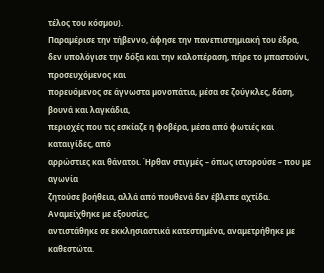τέλος του κόσµου).
Παραµέρισε την τήβεννο, άφησε την πανεπιστηµιακή του έδρα,
δεν υπολόγισε την δόξα και την καλοπέραση, πήρε το µπαστούνι, προσευχόµενος και
πορευόµενος σε άγνωστα µονοπάτια, µέσα σε ζούγκλες, δάση, βουνά και λαγκάδια,
περιοχές που τις εσκίαζε η φοβέρα, µέσα από φωτιές και καταιγίδες, από
αρρώστιες και θάνατοι. Ήρθαν στιγµές – όπως ιστορούσε – που µε αγωνία
ζητούσε βοήθεια, αλλά από πουθενά δεν έβλεπε αχτίδα. Αναµείχθηκε µε εξουσίες,
αντιστάθηκε σε εκκλησιαστικά κατεστηµένα, αναµετρήθηκε µε καθεστώτα.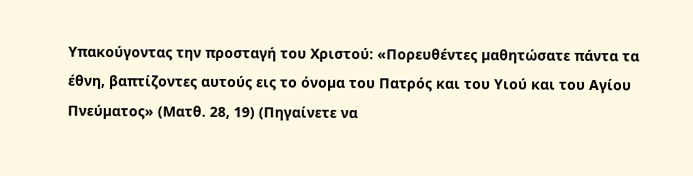Υπακούγοντας την προσταγή του Χριστού: «Πορευθέντες µαθητώσατε πάντα τα
έθνη, βαπτίζοντες αυτούς εις το όνοµα του Πατρός και του Υιού και του Αγίου
Πνεύµατος» (Ματθ. 28, 19) (Πηγαίνετε να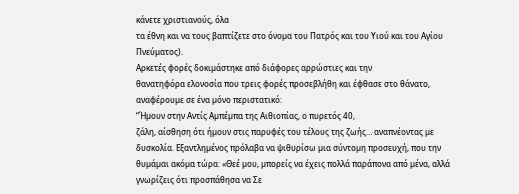κάνετε χριστιανούς, όλα
τα έθνη και να τους βαπτίζετε στο όνοµα του Πατρός και του Υιού και του Αγίου
Πνεύµατος).
Αρκετές φορές δοκιµάστηκε από διάφορες αρρώστιες και την
θανατηφόρα ελονοσία που τρεις φορές προσεβλήθη και έφθασε στο θάνατο,
αναφέρουµε σε ένα µόνο περιστατικό:
“Ήµουν στην Αντίς Αµπέµπα της Αιθιοπίας, ο πυρετός 40,
ζάλη, αίσθηση ότι ήµουν στις παρυφές του τέλους της ζωής… αναπνέοντας µε
δυσκολία. Εξαντληµένος πρόλαβα να ψιθυρίσω µια σύντοµη προσευχή, που την
θυµάµαι ακόµα τώρα: «Θεέ µου, µπορείς να έχεις πολλά παράπονα από µένα, αλλά
γνωρίζεις ότι προσπάθησα να Σε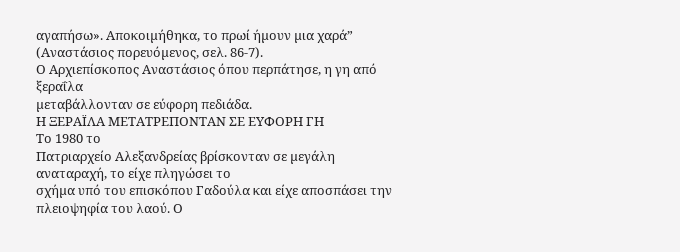αγαπήσω». Αποκοιµήθηκα, το πρωί ήµουν µια χαρά”
(Αναστάσιος πορευόµενος, σελ. 86-7).
Ο Αρχιεπίσκοπος Αναστάσιος όπου περπάτησε, η γη από ξεραΐλα
µεταβάλλονταν σε εύφορη πεδιάδα.
Η ΞΕΡΑΪΛΑ ΜΕΤΑΤΡΕΠΟΝΤΑΝ ΣΕ ΕΥΦΟΡΗ ΓΗ
Το 1980 το
Πατριαρχείο Αλεξανδρείας βρίσκονταν σε µεγάλη αναταραχή, το είχε πληγώσει το
σχήµα υπό του επισκόπου Γαδούλα και είχε αποσπάσει την πλειοψηφία του λαού. Ο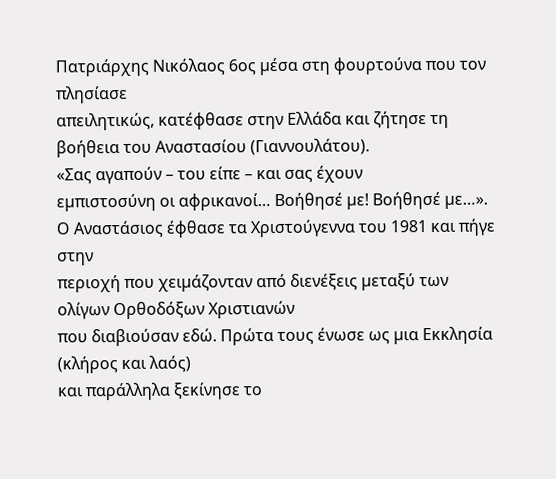Πατριάρχης Νικόλαος 6ος µέσα στη φουρτούνα που τον πλησίασε
απειλητικώς, κατέφθασε στην Ελλάδα και ζήτησε τη βοήθεια του Αναστασίου (Γιαννουλάτου).
«Σας αγαπούν – του είπε – και σας έχουν
εµπιστοσύνη οι αφρικανοί… Βοήθησέ µε! Βοήθησέ µε…».
Ο Αναστάσιος έφθασε τα Χριστούγεννα του 1981 και πήγε στην
περιοχή που χειµάζονταν από διενέξεις µεταξύ των ολίγων Ορθοδόξων Χριστιανών
που διαβιούσαν εδώ. Πρώτα τους ένωσε ως µια Εκκλησία (κλήρος και λαός)
και παράλληλα ξεκίνησε το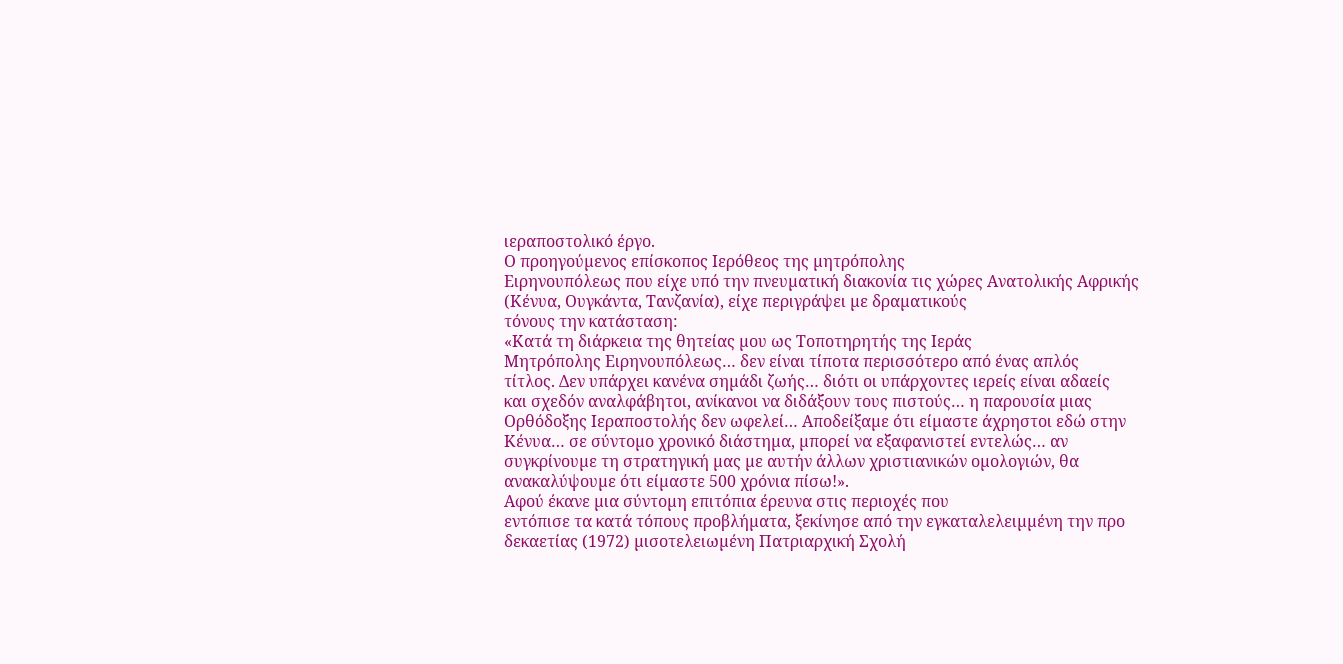ιεραποστολικό έργο.
Ο προηγούµενος επίσκοπος Ιερόθεος της µητρόπολης
Ειρηνουπόλεως που είχε υπό την πνευµατική διακονία τις χώρες Ανατολικής Αφρικής
(Κένυα, Ουγκάντα, Τανζανία), είχε περιγράψει µε δραµατικούς
τόνους την κατάσταση:
«Κατά τη διάρκεια της θητείας µου ως Τοποτηρητής της Ιεράς
Μητρόπολης Ειρηνουπόλεως… δεν είναι τίποτα περισσότερο από ένας απλός
τίτλος. Δεν υπάρχει κανένα σηµάδι ζωής… διότι οι υπάρχοντες ιερείς είναι αδαείς
και σχεδόν αναλφάβητοι, ανίκανοι να διδάξουν τους πιστούς… η παρουσία µιας
Ορθόδοξης Ιεραποστολής δεν ωφελεί… Αποδείξαµε ότι είµαστε άχρηστοι εδώ στην
Κένυα… σε σύντοµο χρονικό διάστηµα, µπορεί να εξαφανιστεί εντελώς… αν
συγκρίνουµε τη στρατηγική µας µε αυτήν άλλων χριστιανικών οµολογιών, θα
ανακαλύψουµε ότι είµαστε 500 χρόνια πίσω!».
Αφού έκανε µια σύντοµη επιτόπια έρευνα στις περιοχές που
εντόπισε τα κατά τόπους προβλήµατα, ξεκίνησε από την εγκαταλελειµµένη την προ
δεκαετίας (1972) µισοτελειωµένη Πατριαρχική Σχολή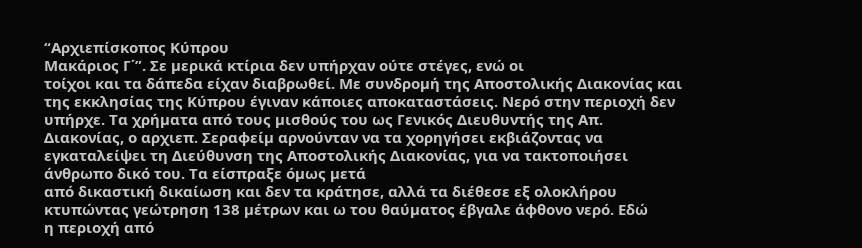“Αρχιεπίσκοπος Κύπρου
Μακάριος Γ΄”. Σε µερικά κτίρια δεν υπήρχαν ούτε στέγες, ενώ οι
τοίχοι και τα δάπεδα είχαν διαβρωθεί. Με συνδροµή της Αποστολικής Διακονίας και
της εκκλησίας της Κύπρου έγιναν κάποιες αποκαταστάσεις. Νερό στην περιοχή δεν
υπήρχε. Τα χρήµατα από τους µισθούς του ως Γενικός Διευθυντής της Απ.
Διακονίας, ο αρχιεπ. Σεραφείµ αρνούνταν να τα χορηγήσει εκβιάζοντας να
εγκαταλείψει τη Διεύθυνση της Αποστολικής Διακονίας, για να τακτοποιήσει
άνθρωπο δικό του. Τα είσπραξε όµως µετά
από δικαστική δικαίωση και δεν τα κράτησε, αλλά τα διέθεσε εξ ολοκλήρου
κτυπώντας γεώτρηση 138 µέτρων και ω του θαύµατος έβγαλε άφθονο νερό. Εδώ
η περιοχή από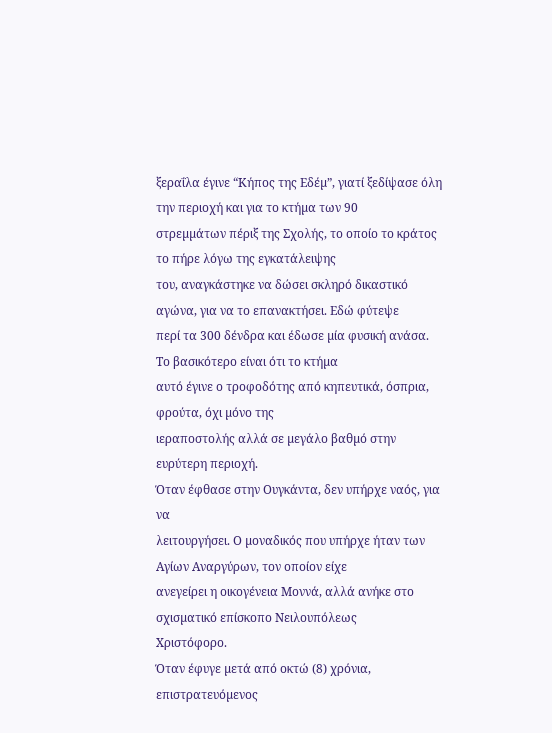ξεραΐλα έγινε “Κήπος της Εδέµ”, γιατί ξεδίψασε όλη
την περιοχή και για το κτήµα των 90
στρεµµάτων πέριξ της Σχολής, το οποίο το κράτος το πήρε λόγω της εγκατάλειψης
του, αναγκάστηκε να δώσει σκληρό δικαστικό αγώνα, για να το επανακτήσει. Εδώ φύτεψε
περί τα 300 δένδρα και έδωσε µία φυσική ανάσα. Το βασικότερο είναι ότι το κτήµα
αυτό έγινε ο τροφοδότης από κηπευτικά, όσπρια, φρούτα, όχι µόνο της
ιεραποστολής αλλά σε µεγάλο βαθµό στην ευρύτερη περιοχή.
Όταν έφθασε στην Ουγκάντα, δεν υπήρχε ναός, για να
λειτουργήσει. Ο µοναδικός που υπήρχε ήταν των Αγίων Αναργύρων, τον οποίον είχε
ανεγείρει η οικογένεια Μοννά, αλλά ανήκε στο σχισµατικό επίσκοπο Νειλουπόλεως
Χριστόφορο.
Όταν έφυγε µετά από οκτώ (8) χρόνια, επιστρατευόµενος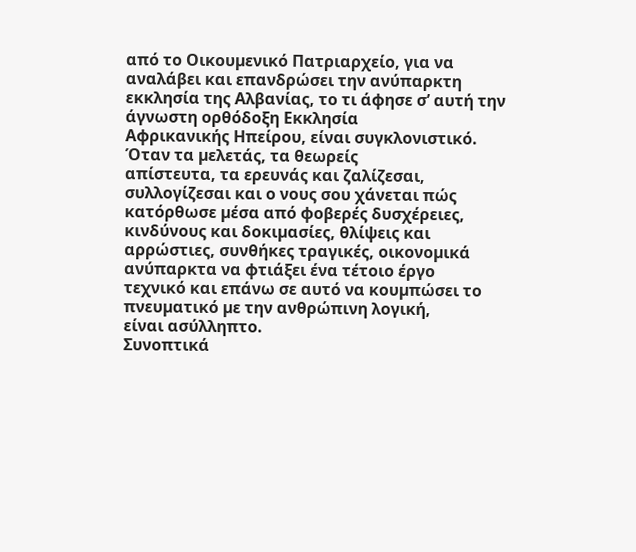από το Οικουµενικό Πατριαρχείο, για να αναλάβει και επανδρώσει την ανύπαρκτη
εκκλησία της Αλβανίας, το τι άφησε σ’ αυτή την άγνωστη ορθόδοξη Εκκλησία
Αφρικανικής Ηπείρου, είναι συγκλονιστικό. Όταν τα µελετάς, τα θεωρείς
απίστευτα, τα ερευνάς και ζαλίζεσαι, συλλογίζεσαι και ο νους σου χάνεται πώς
κατόρθωσε µέσα από φοβερές δυσχέρειες, κινδύνους και δοκιµασίες, θλίψεις και
αρρώστιες, συνθήκες τραγικές, οικονοµικά ανύπαρκτα να φτιάξει ένα τέτοιο έργο
τεχνικό και επάνω σε αυτό να κουµπώσει το πνευµατικό µε την ανθρώπινη λογική,
είναι ασύλληπτο.
Συνοπτικά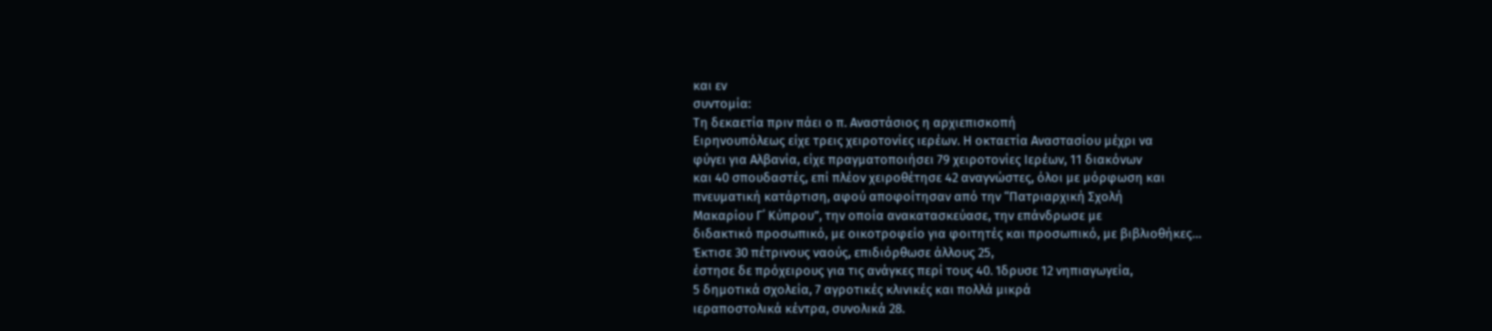και εν
συντοµία:
Τη δεκαετία πριν πάει ο π. Αναστάσιος η αρχιεπισκοπή
Ειρηνουπόλεως είχε τρεις χειροτονίες ιερέων. Η οκταετία Αναστασίου µέχρι να
φύγει για Αλβανία, είχε πραγµατοποιήσει 79 χειροτονίες Ιερέων, 11 διακόνων
και 40 σπουδαστές, επί πλέον χειροθέτησε 42 αναγνώστες, όλοι µε µόρφωση και
πνευµατική κατάρτιση, αφού αποφοίτησαν από την “Πατριαρχική Σχολή
Μακαρίου Γ΄ Κύπρου”, την οποία ανακατασκεύασε, την επάνδρωσε µε
διδακτικό προσωπικό, µε οικοτροφείο για φοιτητές και προσωπικό, µε βιβλιοθήκες…
Έκτισε 30 πέτρινους ναούς, επιδιόρθωσε άλλους 25,
έστησε δε πρόχειρους για τις ανάγκες περί τους 40. Ίδρυσε 12 νηπιαγωγεία,
5 δηµοτικά σχολεία, 7 αγροτικές κλινικές και πολλά µικρά
ιεραποστολικά κέντρα, συνολικά 28.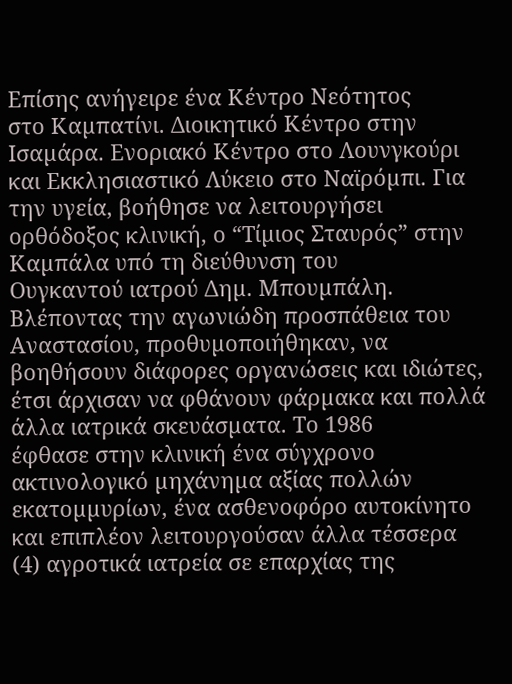Επίσης ανήγειρε ένα Κέντρο Νεότητος
στο Καµπατίνι. Διοικητικό Κέντρο στην Ισαµάρα. Ενοριακό Κέντρο στο Λουνγκούρι
και Εκκλησιαστικό Λύκειο στο Ναϊρόµπι. Για την υγεία, βοήθησε να λειτουργήσει
ορθόδοξος κλινική, ο “Τίµιος Σταυρός” στην Καµπάλα υπό τη διεύθυνση του
Ουγκαντού ιατρού Δηµ. Μπουµπάλη. Βλέποντας την αγωνιώδη προσπάθεια του
Αναστασίου, προθυµοποιήθηκαν, να βοηθήσουν διάφορες οργανώσεις και ιδιώτες,
έτσι άρχισαν να φθάνουν φάρµακα και πολλά άλλα ιατρικά σκευάσµατα. Το 1986
έφθασε στην κλινική ένα σύγχρονο ακτινολογικό µηχάνηµα αξίας πολλών
εκατοµµυρίων, ένα ασθενοφόρο αυτοκίνητο και επιπλέον λειτουργούσαν άλλα τέσσερα
(4) αγροτικά ιατρεία σε επαρχίας της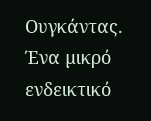Ουγκάντας.
Ένα µικρό ενδεικτικό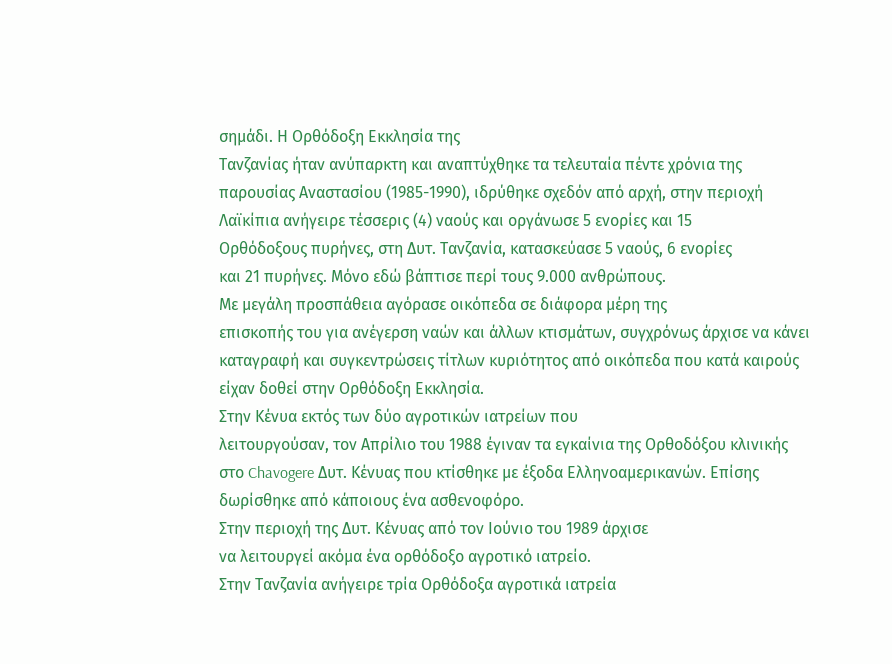σηµάδι. Η Ορθόδοξη Εκκλησία της
Τανζανίας ήταν ανύπαρκτη και αναπτύχθηκε τα τελευταία πέντε χρόνια της
παρουσίας Αναστασίου (1985-1990), ιδρύθηκε σχεδόν από αρχή, στην περιοχή
Λαϊκίπια ανήγειρε τέσσερις (4) ναούς και οργάνωσε 5 ενορίες και 15
Ορθόδοξους πυρήνες, στη Δυτ. Τανζανία, κατασκεύασε 5 ναούς, 6 ενορίες
και 21 πυρήνες. Μόνο εδώ βάπτισε περί τους 9.000 ανθρώπους.
Με µεγάλη προσπάθεια αγόρασε οικόπεδα σε διάφορα µέρη της
επισκοπής του για ανέγερση ναών και άλλων κτισµάτων, συγχρόνως άρχισε να κάνει
καταγραφή και συγκεντρώσεις τίτλων κυριότητος από οικόπεδα που κατά καιρούς
είχαν δοθεί στην Ορθόδοξη Εκκλησία.
Στην Κένυα εκτός των δύο αγροτικών ιατρείων που
λειτουργούσαν, τον Απρίλιο του 1988 έγιναν τα εγκαίνια της Ορθοδόξου κλινικής
στο Chavogere Δυτ. Κένυας που κτίσθηκε µε έξοδα Ελληνοαµερικανών. Επίσης
δωρίσθηκε από κάποιους ένα ασθενοφόρο.
Στην περιοχή της Δυτ. Κένυας από τον Ιούνιο του 1989 άρχισε
να λειτουργεί ακόµα ένα ορθόδοξο αγροτικό ιατρείο.
Στην Τανζανία ανήγειρε τρία Ορθόδοξα αγροτικά ιατρεία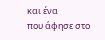και ένα
που άφησε στο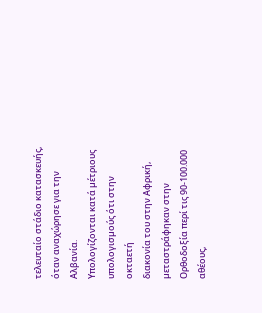τελευταίο στάδιο κατασκευής, όταν αναχώρησε για την Αλβανία.
Υπολογίζονται κατά µέτριους υπολογισµούς ότι στην οκταετή
διακονία του στην Αφρική, µεταστράφηκαν στην Ορθοδοξία περί τις 90-100.000
αθέους,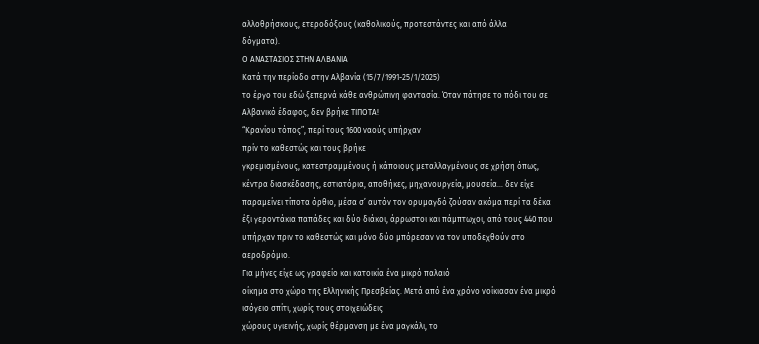αλλοθρήσκους, ετεροδόξους (καθολικούς, προτεστάντες και από άλλα
δόγµατα).
Ο ΑΝΑΣΤΑΣΙΟΣ ΣΤΗΝ ΑΛΒΑΝΙΑ
Κατά την περίοδο στην Αλβανία (15/7/1991-25/1/2025)
το έργο του εδώ ξεπερνά κάθε ανθρώπινη φαντασία. Όταν πάτησε το πόδι του σε
Αλβανικό έδαφος, δεν βρήκε ΤΙΠΟΤΑ!
“Κρανίου τόπος”, περί τους 1600 ναούς υπήρχαν
πρίν το καθεστώς και τους βρήκε
γκρεµισµένους, κατεστραµµένους ή κάποιους µεταλλαγµένους σε χρήση όπως,
κέντρα διασκέδασης, εστιατόρια, αποθήκες, µηχανουργεία, µουσεία… δεν είχε
παραµείνει τίποτα όρθιο, µέσα σ’ αυτόν τον ορυµαγδό ζούσαν ακόµα περί τα δέκα
έξι γεροντάκια παπάδες και δύο διάκοι, άρρωστοι και πάµπτωχοι, από τους 440 που
υπήρχαν πριν το καθεστώς και µόνο δύο µπόρεσαν να τον υποδεχθούν στο
αεροδρόµιο.
Για µήνες είχε ως γραφείο και κατοικία ένα µικρό παλαιό
οίκηµα στο χώρο της Ελληνικής Πρεσβείας. Μετά από ένα χρόνο νοίκιασαν ένα µικρό
ισόγειο σπίτι, χωρίς τους στοιχειώδεις
χώρους υγιεινής, χωρίς θέρµανση µε ένα µαγκάλι, το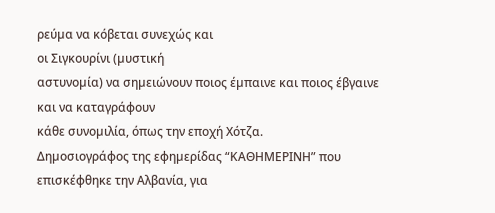ρεύµα να κόβεται συνεχώς και
οι Σιγκουρίνι (µυστική
αστυνοµία) να σηµειώνουν ποιος έµπαινε και ποιος έβγαινε και να καταγράφουν
κάθε συνοµιλία, όπως την εποχή Χότζα.
Δηµοσιογράφος της εφηµερίδας “ΚΑΘΗΜΕΡΙΝΗ” που
επισκέφθηκε την Αλβανία, για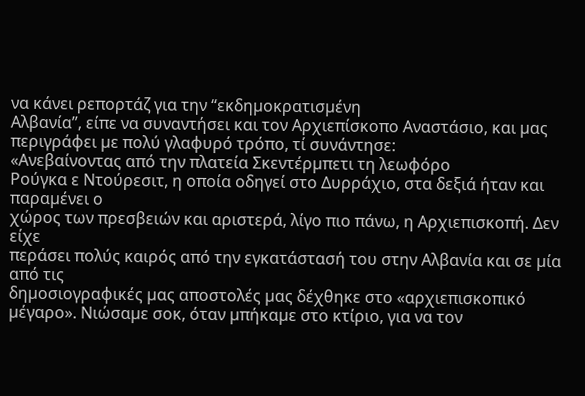να κάνει ρεπορτάζ για την “εκδηµοκρατισµένη
Αλβανία”, είπε να συναντήσει και τον Αρχιεπίσκοπο Αναστάσιο, και µας
περιγράφει µε πολύ γλαφυρό τρόπο, τί συνάντησε:
«Ανεβαίνοντας από την πλατεία Σκεντέρµπετι τη λεωφόρο
Ρούγκα ε Ντούρεσιτ, η οποία οδηγεί στο Δυρράχιο, στα δεξιά ήταν και παραµένει ο
χώρος των πρεσβειών και αριστερά, λίγο πιο πάνω, η Αρχιεπισκοπή. Δεν είχε
περάσει πολύς καιρός από την εγκατάστασή του στην Αλβανία και σε µία από τις
δηµοσιογραφικές µας αποστολές µας δέχθηκε στο «αρχιεπισκοπικό
µέγαρο». Νιώσαµε σοκ, όταν µπήκαµε στο κτίριο, για να τον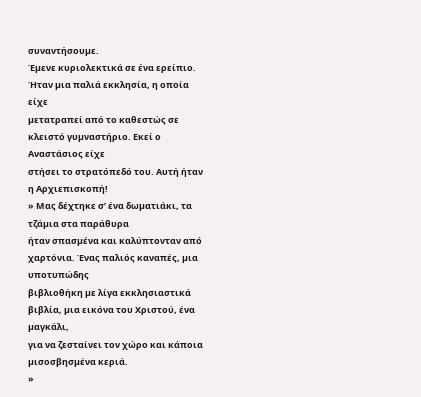συναντήσουµε.
Έµενε κυριολεκτικά σε ένα ερείπιο. Ήταν µια παλιά εκκλησία, η οποία είχε
µετατραπεί από το καθεστώς σε κλειστό γυµναστήριο. Εκεί ο Αναστάσιος είχε
στήσει το στρατόπεδό του. Αυτή ήταν η Αρχιεπισκοπή!
» Μας δέχτηκε σ’ ένα δωµατιάκι, τα τζάµια στα παράθυρα
ήταν σπασµένα και καλύπτονταν από χαρτόνια. Ένας παλιός καναπές, µια υποτυπώδης
βιβλιοθήκη µε λίγα εκκλησιαστικά βιβλία, µια εικόνα του Χριστού, ένα µαγκάλι,
για να ζεσταίνει τον χώρο και κάποια µισοσβησµένα κεριά.
»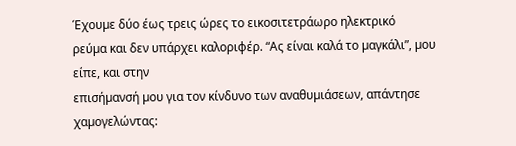Έχουµε δύο έως τρεις ώρες το εικοσιτετράωρο ηλεκτρικό
ρεύµα και δεν υπάρχει καλοριφέρ. “Ας είναι καλά το µαγκάλι”, µου είπε, και στην
επισήµανσή µου για τον κίνδυνο των αναθυµιάσεων, απάντησε χαµογελώντας: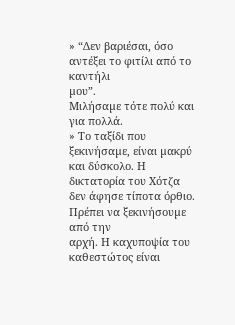» “Δεν βαριέσαι, όσο αντέξει το φιτίλι από το καντήλι
µου”.
Μιλήσαµε τότε πολύ και για πολλά.
» Το ταξίδι που ξεκινήσαµε, είναι µακρύ και δύσκολο. Η
δικτατορία του Χότζα δεν άφησε τίποτα όρθιο. Πρέπει να ξεκινήσουµε από την
αρχή. Η καχυποψία του καθεστώτος είναι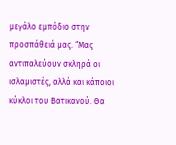µεγάλο εµπόδιο στην προσπάθειά µας. “Μας
αντιπαλεύουν σκληρά οι ισλαµιστές, αλλά και κάποιοι κύκλοι του Βατικανού. Θα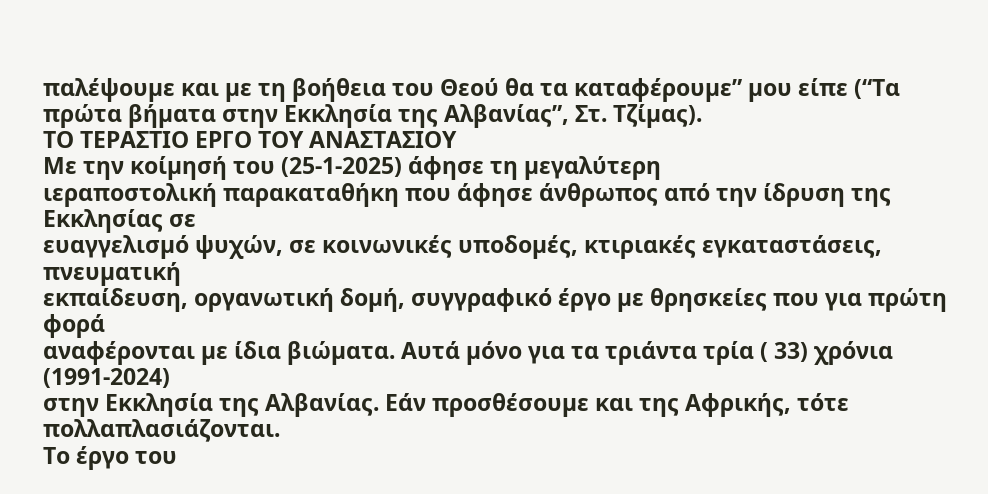παλέψουµε και µε τη βοήθεια του Θεού θα τα καταφέρουµε” µου είπε (“Τα
πρώτα βήµατα στην Εκκλησία της Αλβανίας”, Στ. Τζίµας).
ΤΟ ΤΕΡΑΣΤΙΟ ΕΡΓΟ ΤΟΥ ΑΝΑΣΤΑΣΙΟΥ
Με την κοίµησή του (25-1-2025) άφησε τη µεγαλύτερη
ιεραποστολική παρακαταθήκη που άφησε άνθρωπος από την ίδρυση της Εκκλησίας σε
ευαγγελισµό ψυχών, σε κοινωνικές υποδοµές, κτιριακές εγκαταστάσεις, πνευµατική
εκπαίδευση, οργανωτική δοµή, συγγραφικό έργο µε θρησκείες που για πρώτη φορά
αναφέρονται µε ίδια βιώµατα. Αυτά µόνο για τα τριάντα τρία ( 33) χρόνια (1991-2024)
στην Εκκλησία της Αλβανίας. Εάν προσθέσουµε και της Αφρικής, τότε
πολλαπλασιάζονται.
Το έργο του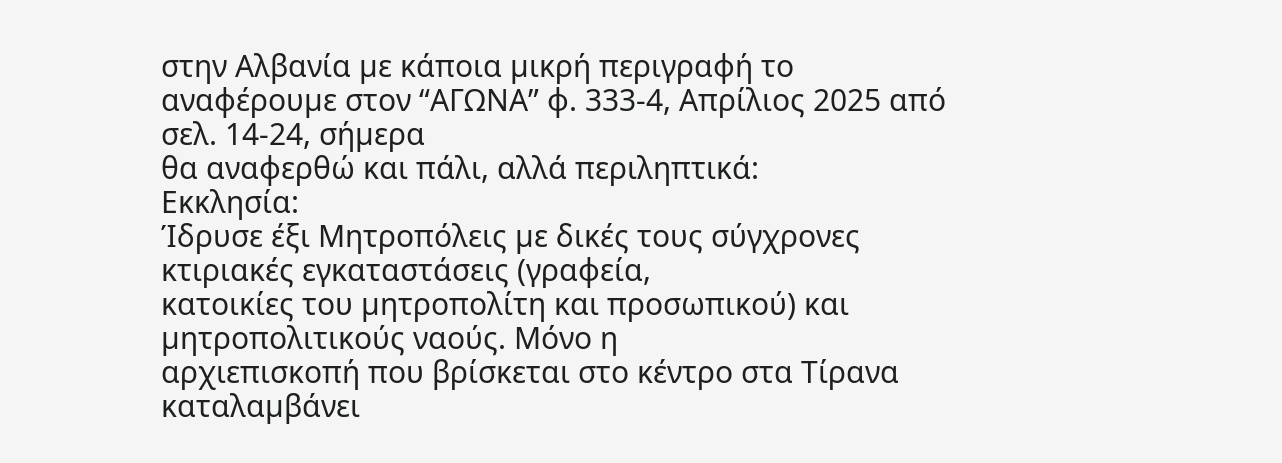στην Αλβανία µε κάποια µικρή περιγραφή το
αναφέρουµε στον “ΑΓΩΝΑ” φ. 333-4, Απρίλιος 2025 από σελ. 14-24, σήµερα
θα αναφερθώ και πάλι, αλλά περιληπτικά:
Εκκλησία:
Ίδρυσε έξι Μητροπόλεις µε δικές τους σύγχρονες κτιριακές εγκαταστάσεις (γραφεία,
κατοικίες του µητροπολίτη και προσωπικού) και µητροπολιτικούς ναούς. Μόνο η
αρχιεπισκοπή που βρίσκεται στο κέντρο στα Τίρανα καταλαµβάνει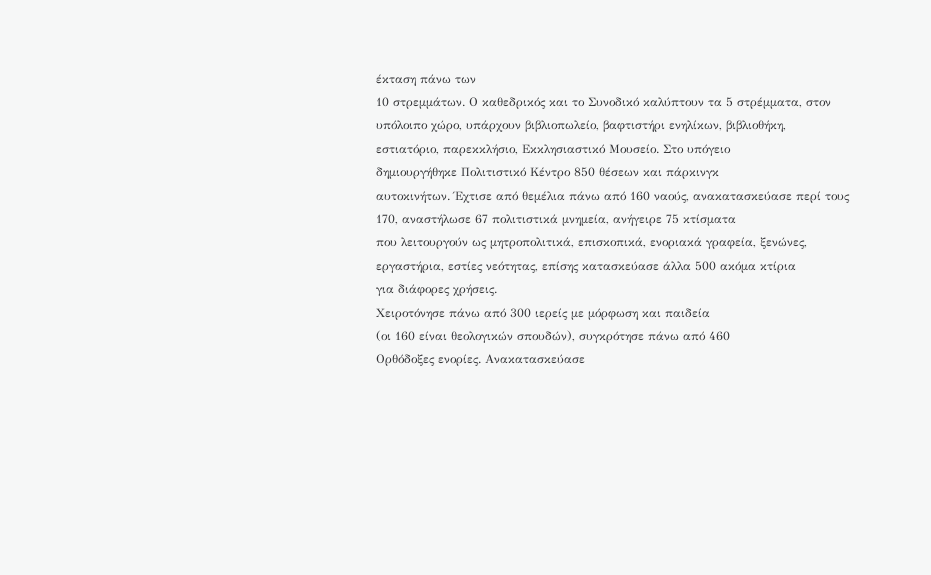έκταση πάνω των
10 στρεµµάτων. Ο καθεδρικός και το Συνοδικό καλύπτουν τα 5 στρέµµατα, στον
υπόλοιπο χώρο, υπάρχουν βιβλιοπωλείο, βαφτιστήρι ενηλίκων, βιβλιοθήκη,
εστιατόριο, παρεκκλήσιο, Εκκλησιαστικό Μουσείο. Στο υπόγειο
δηµιουργήθηκε Πολιτιστικό Κέντρο 850 θέσεων και πάρκινγκ
αυτοκινήτων. Έχτισε από θεµέλια πάνω από 160 ναούς, ανακατασκεύασε περί τους
170, αναστήλωσε 67 πολιτιστικά µνηµεία, ανήγειρε 75 κτίσµατα
που λειτουργούν ως µητροπολιτικά, επισκοπικά, ενοριακά γραφεία, ξενώνες,
εργαστήρια, εστίες νεότητας, επίσης κατασκεύασε άλλα 500 ακόµα κτίρια
για διάφορες χρήσεις.
Χειροτόνησε πάνω από 300 ιερείς µε µόρφωση και παιδεία
(οι 160 είναι θεολογικών σπουδών), συγκρότησε πάνω από 460
Ορθόδοξες ενορίες. Ανακατασκεύασε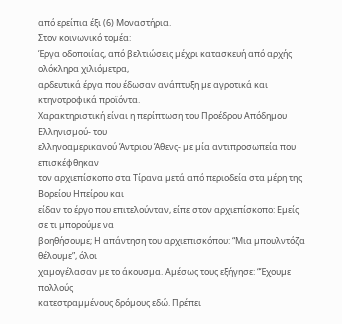από ερείπια έξι (6) Μοναστήρια.
Στον κοινωνικό τοµέα:
Έργα οδοποιίας, από βελτιώσεις µέχρι κατασκευή από αρχής ολόκληρα χιλιόµετρα,
αρδευτικά έργα που έδωσαν ανάπτυξη µε αγροτικά και κτηνοτροφικά προϊόντα.
Χαρακτηριστική είναι η περίπτωση του Προέδρου Απόδηµου Ελληνισµού- του
ελληνοαµερικανού Άντριου Άθενς- µε µία αντιπροσωπεία που επισκέφθηκαν
τον αρχιεπίσκοπο στα Τίρανα µετά από περιοδεία στα µέρη της Βορείου Ηπείρου και
είδαν το έργο που επιτελούνταν, είπε στον αρχιεπίσκοπο: Εµείς σε τι µπορούµε να
βοηθήσουµε; Η απάντηση του αρχιεπισκόπου: “Μια µπουλντόζα θέλουµε”, όλοι
χαµογέλασαν µε το άκουσµα. Αµέσως τους εξήγησε: “Έχουµε πολλούς
κατεστραµµένους δρόµους εδώ. Πρέπει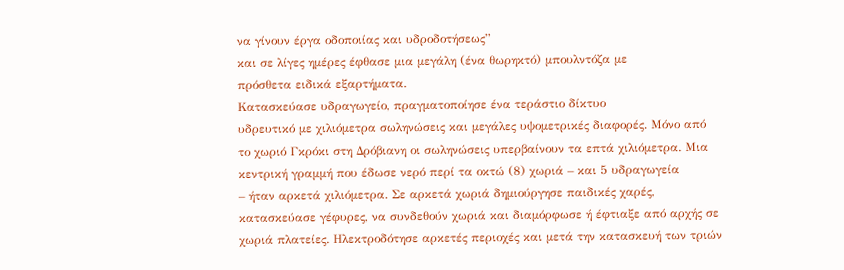να γίνουν έργα οδοποιίας και υδροδοτήσεως”
και σε λίγες ηµέρες έφθασε µια µεγάλη (ένα θωρηκτό) µπουλντόζα µε
πρόσθετα ειδικά εξαρτήµατα.
Κατασκεύασε υδραγωγείο, πραγµατοποίησε ένα τεράστιο δίκτυο
υδρευτικό µε χιλιόµετρα σωληνώσεις και µεγάλες υψοµετρικές διαφορές. Μόνο από
το χωριό Γκρόκι στη Δρόβιανη οι σωληνώσεις υπερβαίνουν τα επτά χιλιόµετρα. Μια
κεντρική γραµµή που έδωσε νερό περί τα οκτώ (8) χωριά – και 5 υδραγωγεία
– ήταν αρκετά χιλιόµετρα. Σε αρκετά χωριά δηµιούργησε παιδικές χαρές,
κατασκεύασε γέφυρες, να συνδεθούν χωριά και διαµόρφωσε ή έφτιαξε από αρχής σε
χωριά πλατείες. Ηλεκτροδότησε αρκετές περιοχές και µετά την κατασκευή των τριών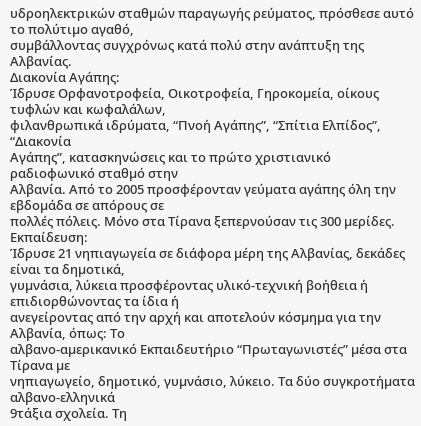υδροηλεκτρικών σταθµών παραγωγής ρεύµατος, πρόσθεσε αυτό το πολύτιµο αγαθό,
συµβάλλοντας συγχρόνως κατά πολύ στην ανάπτυξη της Αλβανίας.
Διακονία Αγάπης:
Ίδρυσε Ορφανοτροφεία, Οικοτροφεία, Γηροκοµεία, οίκους τυφλών και κωφαλάλων,
φιλανθρωπικά ιδρύµατα, “Πνοή Αγάπης”, “Σπίτια Ελπίδος”, “Διακονία
Αγάπης”, κατασκηνώσεις και το πρώτο χριστιανικό ραδιοφωνικό σταθµό στην
Αλβανία. Από το 2005 προσφέρονταν γεύµατα αγάπης όλη την εβδοµάδα σε απόρους σε
πολλές πόλεις. Μόνο στα Τίρανα ξεπερνούσαν τις 300 µερίδες.
Εκπαίδευση:
Ίδρυσε 21 νηπιαγωγεία σε διάφορα µέρη της Αλβανίας, δεκάδες είναι τα δηµοτικά,
γυµνάσια, λύκεια προσφέροντας υλικό-τεχνική βοήθεια ή επιδιορθώνοντας τα ίδια ή
ανεγείροντας από την αρχή και αποτελούν κόσµηµα για την Αλβανία, όπως: Το
αλβανο-αµερικανικό Εκπαιδευτήριο “Πρωταγωνιστές” µέσα στα Τίρανα µε
νηπιαγωγείο, δηµοτικό, γυµνάσιο, λύκειο. Τα δύο συγκροτήµατα αλβανο-ελληνικά
9τάξια σχολεία. Τη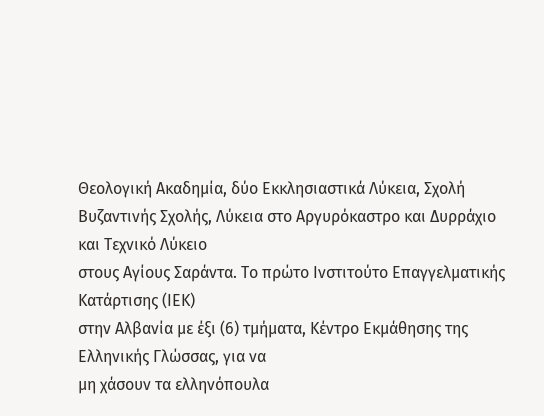Θεολογική Ακαδηµία, δύο Εκκλησιαστικά Λύκεια, Σχολή
Βυζαντινής Σχολής, Λύκεια στο Αργυρόκαστρο και Δυρράχιο και Τεχνικό Λύκειο
στους Αγίους Σαράντα. Το πρώτο Ινστιτούτο Επαγγελµατικής Κατάρτισης (ΙΕΚ)
στην Αλβανία µε έξι (6) τµήµατα, Κέντρο Εκµάθησης της Ελληνικής Γλώσσας, για να
µη χάσουν τα ελληνόπουλα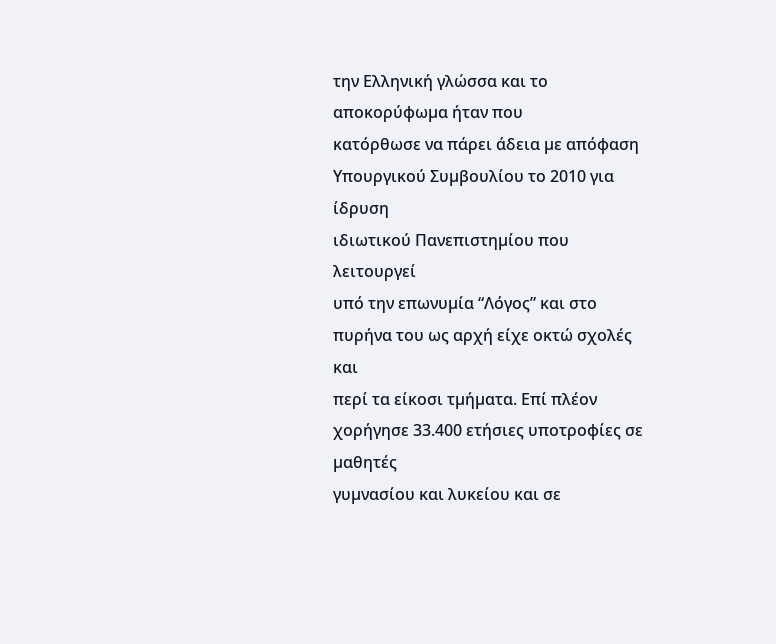την Ελληνική γλώσσα και το αποκορύφωµα ήταν που
κατόρθωσε να πάρει άδεια µε απόφαση Υπουργικού Συµβουλίου το 2010 για ίδρυση
ιδιωτικού Πανεπιστηµίου που λειτουργεί
υπό την επωνυµία “Λόγος” και στο πυρήνα του ως αρχή είχε οκτώ σχολές και
περί τα είκοσι τµήµατα. Επί πλέον χορήγησε 33.400 ετήσιες υποτροφίες σε µαθητές
γυµνασίου και λυκείου και σε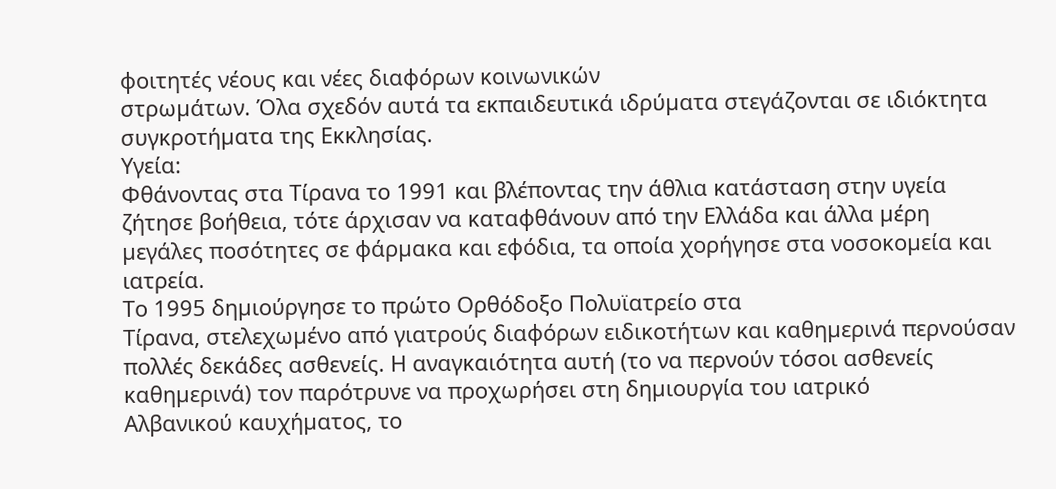φοιτητές νέους και νέες διαφόρων κοινωνικών
στρωµάτων. Όλα σχεδόν αυτά τα εκπαιδευτικά ιδρύµατα στεγάζονται σε ιδιόκτητα
συγκροτήµατα της Εκκλησίας.
Υγεία:
Φθάνοντας στα Τίρανα το 1991 και βλέποντας την άθλια κατάσταση στην υγεία
ζήτησε βοήθεια, τότε άρχισαν να καταφθάνουν από την Ελλάδα και άλλα µέρη
µεγάλες ποσότητες σε φάρµακα και εφόδια, τα οποία χορήγησε στα νοσοκοµεία και
ιατρεία.
Το 1995 δηµιούργησε το πρώτο Ορθόδοξο Πολυϊατρείο στα
Τίρανα, στελεχωµένο από γιατρούς διαφόρων ειδικοτήτων και καθηµερινά περνούσαν
πολλές δεκάδες ασθενείς. Η αναγκαιότητα αυτή (το να περνούν τόσοι ασθενείς
καθηµερινά) τον παρότρυνε να προχωρήσει στη δηµιουργία του ιατρικό
Αλβανικού καυχήµατος, το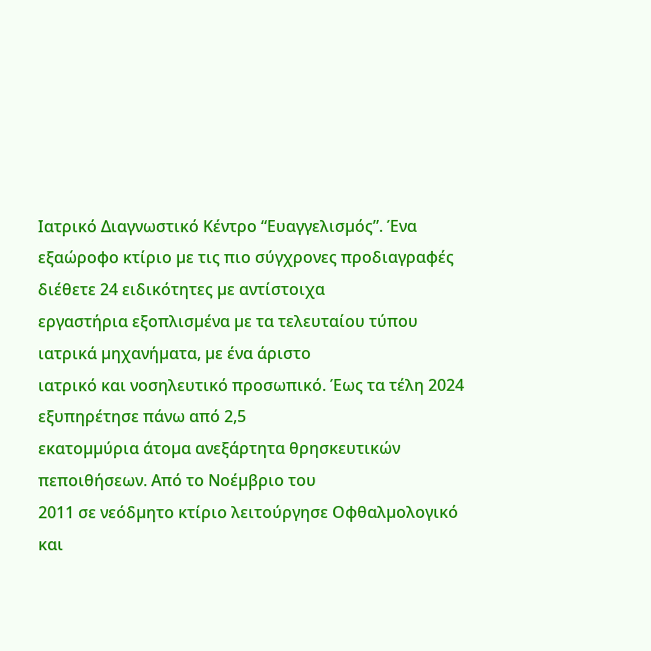Ιατρικό Διαγνωστικό Κέντρο “Ευαγγελισµός”. Ένα
εξαώροφο κτίριο µε τις πιο σύγχρονες προδιαγραφές διέθετε 24 ειδικότητες µε αντίστοιχα
εργαστήρια εξοπλισµένα µε τα τελευταίου τύπου ιατρικά µηχανήµατα, µε ένα άριστο
ιατρικό και νοσηλευτικό προσωπικό. Έως τα τέλη 2024 εξυπηρέτησε πάνω από 2,5
εκατοµµύρια άτοµα ανεξάρτητα θρησκευτικών πεποιθήσεων. Από το Νοέµβριο του
2011 σε νεόδµητο κτίριο λειτούργησε Οφθαλµολογικό και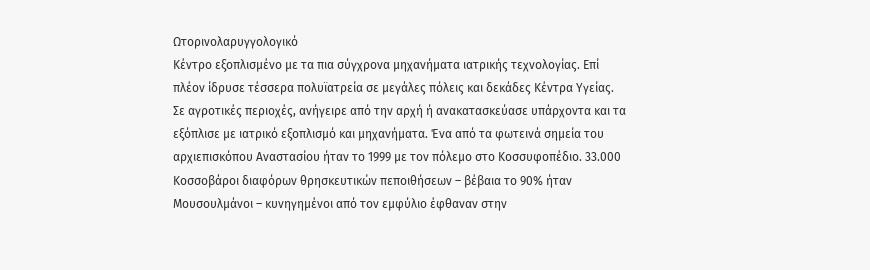Ωτορινολαρυγγολογικό
Κέντρο εξοπλισµένο µε τα πια σύγχρονα µηχανήµατα ιατρικής τεχνολογίας. Επί
πλέον ίδρυσε τέσσερα πολυϊατρεία σε µεγάλες πόλεις και δεκάδες Κέντρα Υγείας.
Σε αγροτικές περιοχές, ανήγειρε από την αρχή ή ανακατασκεύασε υπάρχοντα και τα
εξόπλισε µε ιατρικό εξοπλισµό και µηχανήµατα. Ένα από τα φωτεινά σηµεία του
αρχιεπισκόπου Αναστασίου ήταν το 1999 µε τον πόλεµο στο Κοσσυφοπέδιο. 33.000
Κοσσοβάροι διαφόρων θρησκευτικών πεποιθήσεων – βέβαια το 90% ήταν
Μουσουλµάνοι – κυνηγηµένοι από τον εµφύλιο έφθαναν στην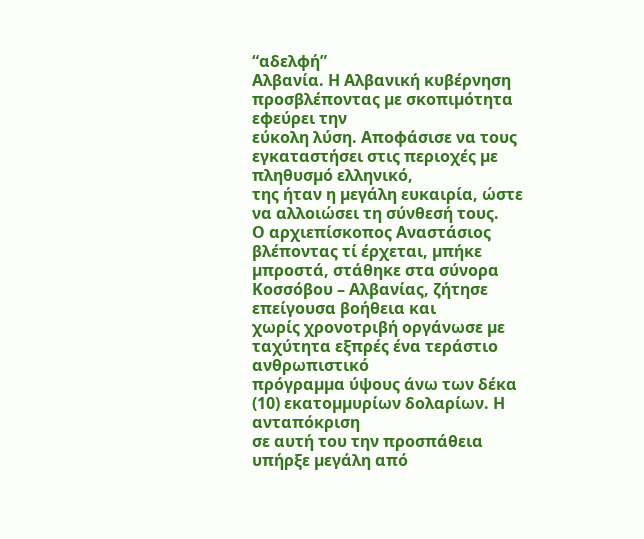“αδελφή”
Αλβανία. Η Αλβανική κυβέρνηση προσβλέποντας µε σκοπιµότητα εφεύρει την
εύκολη λύση. Αποφάσισε να τους εγκαταστήσει στις περιοχές µε πληθυσµό ελληνικό,
της ήταν η µεγάλη ευκαιρία, ώστε να αλλοιώσει τη σύνθεσή τους.
Ο αρχιεπίσκοπος Αναστάσιος βλέποντας τί έρχεται, µπήκε
µπροστά, στάθηκε στα σύνορα Κοσσόβου – Αλβανίας, ζήτησε επείγουσα βοήθεια και
χωρίς χρονοτριβή οργάνωσε µε ταχύτητα εξπρές ένα τεράστιο ανθρωπιστικό
πρόγραµµα ύψους άνω των δέκα (10) εκατοµµυρίων δολαρίων. Η ανταπόκριση
σε αυτή του την προσπάθεια υπήρξε µεγάλη από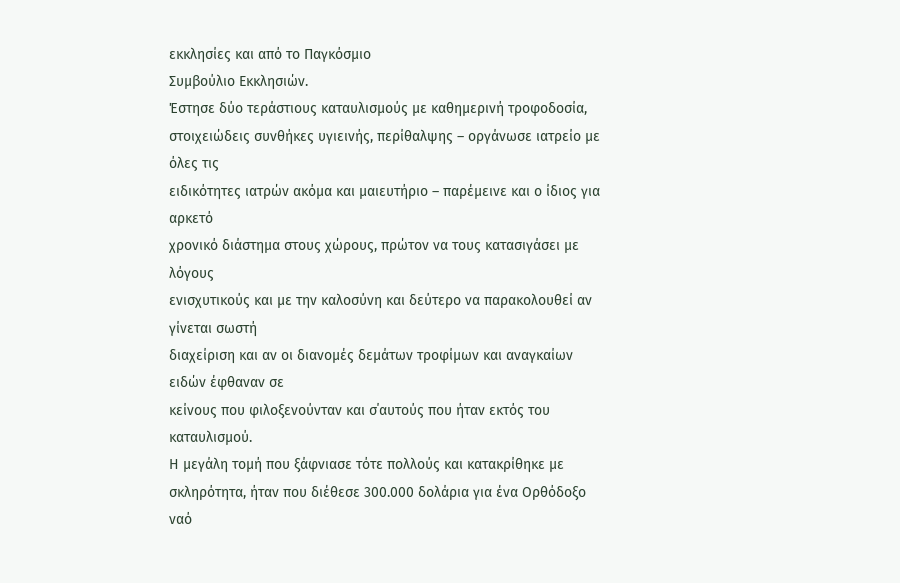εκκλησίες και από το Παγκόσµιο
Συµβούλιο Εκκλησιών.
Έστησε δύο τεράστιους καταυλισµούς µε καθηµερινή τροφοδοσία,
στοιχειώδεις συνθήκες υγιεινής, περίθαλψης – οργάνωσε ιατρείο µε όλες τις
ειδικότητες ιατρών ακόµα και µαιευτήριο – παρέµεινε και ο ίδιος για αρκετό
χρονικό διάστηµα στους χώρους, πρώτον να τους κατασιγάσει µε λόγους
ενισχυτικούς και µε την καλοσύνη και δεύτερο να παρακολουθεί αν γίνεται σωστή
διαχείριση και αν οι διανοµές δεµάτων τροφίµων και αναγκαίων ειδών έφθαναν σε
κείνους που φιλοξενούνταν και σ΄αυτούς που ήταν εκτός του καταυλισµού.
Η µεγάλη τοµή που ξάφνιασε τότε πολλούς και κατακρίθηκε µε
σκληρότητα, ήταν που διέθεσε 300.000 δολάρια για ένα Ορθόδοξο ναό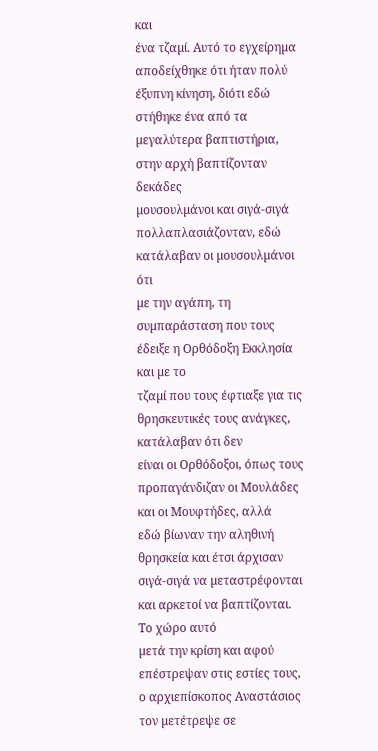και
ένα τζαµί. Αυτό το εγχείρηµα αποδείχθηκε ότι ήταν πολύ έξυπνη κίνηση, διότι εδώ
στήθηκε ένα από τα µεγαλύτερα βαπτιστήρια, στην αρχή βαπτίζονταν δεκάδες
µουσουλµάνοι και σιγά-σιγά πολλαπλασιάζονταν, εδώ κατάλαβαν οι µουσουλµάνοι ότι
µε την αγάπη, τη συµπαράσταση που τους έδειξε η Ορθόδοξη Εκκλησία και µε το
τζαµί που τους έφτιαξε για τις θρησκευτικές τους ανάγκες, κατάλαβαν ότι δεν
είναι οι Ορθόδοξοι, όπως τους προπαγάνδιζαν οι Μουλάδες και οι Μουφτήδες, αλλά
εδώ βίωναν την αληθινή θρησκεία και έτσι άρχισαν σιγά-σιγά να µεταστρέφονται
και αρκετοί να βαπτίζονται. Το χώρο αυτό
µετά την κρίση και αφού επέστρεψαν στις εστίες τους, ο αρχιεπίσκοπος Αναστάσιος
τον µετέτρεψε σε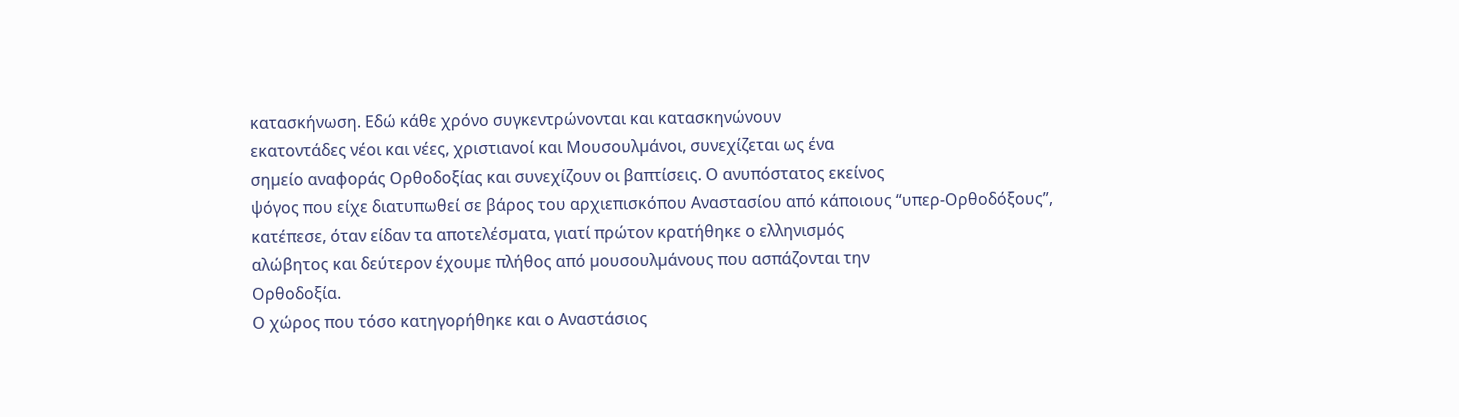κατασκήνωση. Εδώ κάθε χρόνο συγκεντρώνονται και κατασκηνώνουν
εκατοντάδες νέοι και νέες, χριστιανοί και Μουσουλµάνοι, συνεχίζεται ως ένα
σηµείο αναφοράς Ορθοδοξίας και συνεχίζουν οι βαπτίσεις. Ο ανυπόστατος εκείνος
ψόγος που είχε διατυπωθεί σε βάρος του αρχιεπισκόπου Αναστασίου από κάποιους “υπερ-Ορθοδόξους”,
κατέπεσε, όταν είδαν τα αποτελέσµατα, γιατί πρώτον κρατήθηκε ο ελληνισµός
αλώβητος και δεύτερον έχουµε πλήθος από µουσουλµάνους που ασπάζονται την
Ορθοδοξία.
Ο χώρος που τόσο κατηγορήθηκε και ο Αναστάσιος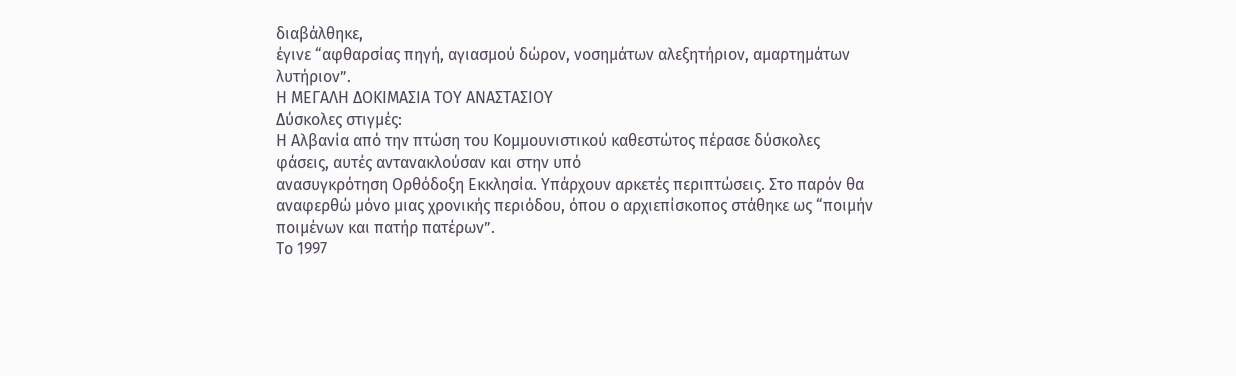διαβάλθηκε,
έγινε “αφθαρσίας πηγή, αγιασµού δώρον, νοσηµάτων αλεξητήριον, αµαρτηµάτων
λυτήριον”.
Η ΜΕΓΑΛΗ ΔΟΚΙΜΑΣΙΑ ΤΟΥ ΑΝΑΣΤΑΣΙΟΥ
Δύσκολες στιγµές:
Η Αλβανία από την πτώση του Κοµµουνιστικού καθεστώτος πέρασε δύσκολες
φάσεις, αυτές αντανακλούσαν και στην υπό
ανασυγκρότηση Ορθόδοξη Εκκλησία. Υπάρχουν αρκετές περιπτώσεις. Στο παρόν θα
αναφερθώ µόνο µιας χρονικής περιόδου, όπου ο αρχιεπίσκοπος στάθηκε ως “ποιµήν
ποιµένων και πατήρ πατέρων”.
Το 1997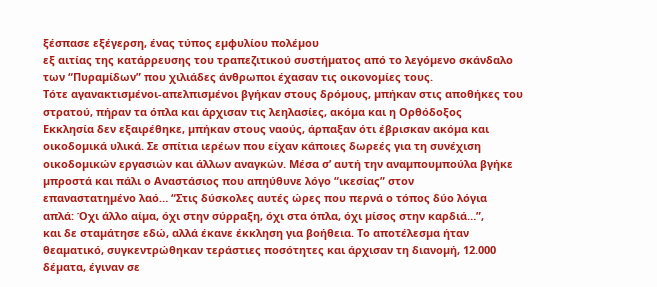ξέσπασε εξέγερση, ένας τύπος εµφυλίου πολέµου
εξ αιτίας της κατάρρευσης του τραπεζιτικού συστήµατος από το λεγόµενο σκάνδαλο
των “Πυραµίδων” που χιλιάδες άνθρωποι έχασαν τις οικονοµίες τους.
Τότε αγανακτισµένοι-απελπισµένοι βγήκαν στους δρόµους, µπήκαν στις αποθήκες του
στρατού, πήραν τα όπλα και άρχισαν τις λεηλασίες, ακόµα και η Ορθόδοξος
Εκκλησία δεν εξαιρέθηκε, µπήκαν στους ναούς, άρπαξαν ότι έβρισκαν ακόµα και
οικοδοµικά υλικά. Σε σπίτια ιερέων που είχαν κάποιες δωρεές για τη συνέχιση
οικοδοµικών εργασιών και άλλων αναγκών. Μέσα σ’ αυτή την αναµπουµπούλα βγήκε
µπροστά και πάλι ο Αναστάσιος που απηύθυνε λόγο “ικεσίας” στον
επαναστατηµένο λαό… “Στις δύσκολες αυτές ώρες που περνά ο τόπος δύο λόγια
απλά: Όχι άλλο αίµα, όχι στην σύρραξη, όχι στα όπλα, όχι µίσος στην καρδιά…”,
και δε σταµάτησε εδώ, αλλά έκανε έκκληση για βοήθεια. Το αποτέλεσµα ήταν
θεαµατικό, συγκεντρώθηκαν τεράστιες ποσότητες και άρχισαν τη διανοµή, 12.000
δέµατα, έγιναν σε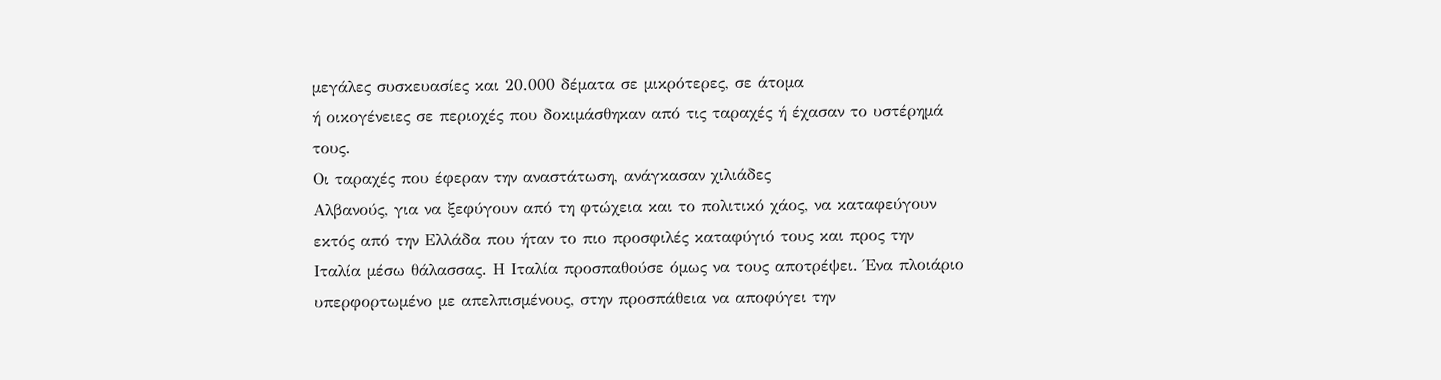µεγάλες συσκευασίες και 20.000 δέµατα σε µικρότερες, σε άτοµα
ή οικογένειες σε περιοχές που δοκιµάσθηκαν από τις ταραχές ή έχασαν το υστέρηµά
τους.
Οι ταραχές που έφεραν την αναστάτωση, ανάγκασαν χιλιάδες
Αλβανούς, για να ξεφύγουν από τη φτώχεια και το πολιτικό χάος, να καταφεύγουν
εκτός από την Ελλάδα που ήταν το πιο προσφιλές καταφύγιό τους και προς την
Ιταλία µέσω θάλασσας. Η Ιταλία προσπαθούσε όµως να τους αποτρέψει. Ένα πλοιάριο
υπερφορτωµένο µε απελπισµένους, στην προσπάθεια να αποφύγει την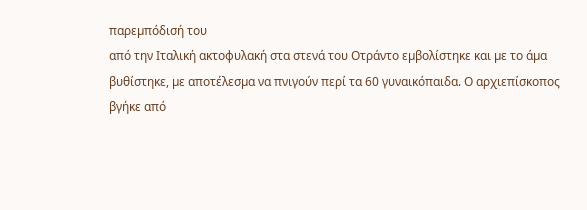παρεµπόδισή του
από την Ιταλική ακτοφυλακή στα στενά του Οτράντο εµβολίστηκε και µε το άµα
βυθίστηκε, µε αποτέλεσµα να πνιγούν περί τα 60 γυναικόπαιδα. Ο αρχιεπίσκοπος
βγήκε από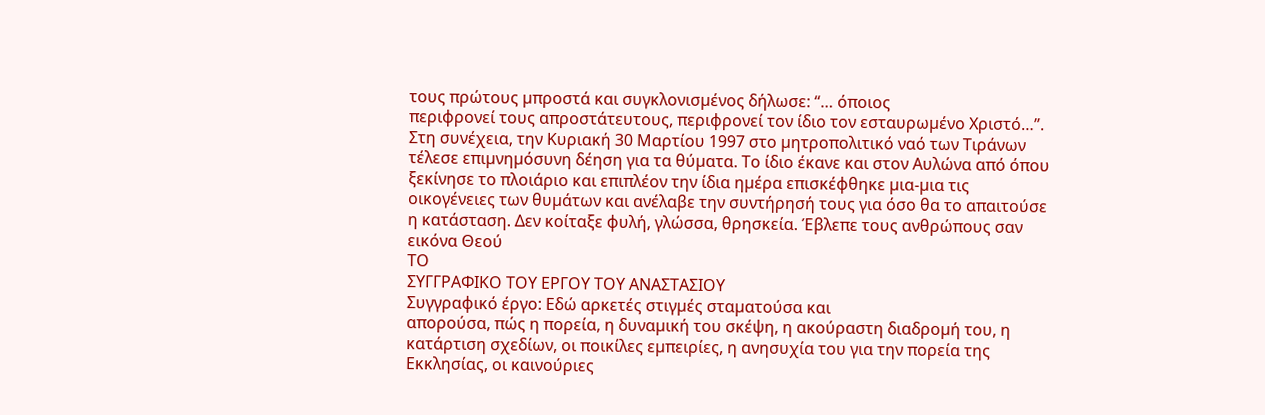τους πρώτους µπροστά και συγκλονισµένος δήλωσε: “… όποιος
περιφρονεί τους απροστάτευτους, περιφρονεί τον ίδιο τον εσταυρωµένο Χριστό…”.
Στη συνέχεια, την Κυριακή 30 Μαρτίου 1997 στο µητροπολιτικό ναό των Τιράνων
τέλεσε επιµνηµόσυνη δέηση για τα θύµατα. Το ίδιο έκανε και στον Αυλώνα από όπου
ξεκίνησε το πλοιάριο και επιπλέον την ίδια ηµέρα επισκέφθηκε µια-µια τις
οικογένειες των θυµάτων και ανέλαβε την συντήρησή τους για όσο θα το απαιτούσε
η κατάσταση. Δεν κοίταξε φυλή, γλώσσα, θρησκεία. Έβλεπε τους ανθρώπους σαν
εικόνα Θεού
ΤΟ
ΣΥΓΓΡΑΦΙΚΟ ΤΟΥ ΕΡΓΟΥ ΤΟΥ ΑΝΑΣΤΑΣΙΟΥ
Συγγραφικό έργο: Εδώ αρκετές στιγµές σταµατούσα και
απορούσα, πώς η πορεία, η δυναµική του σκέψη, η ακούραστη διαδροµή του, η
κατάρτιση σχεδίων, οι ποικίλες εµπειρίες, η ανησυχία του για την πορεία της
Εκκλησίας, οι καινούριες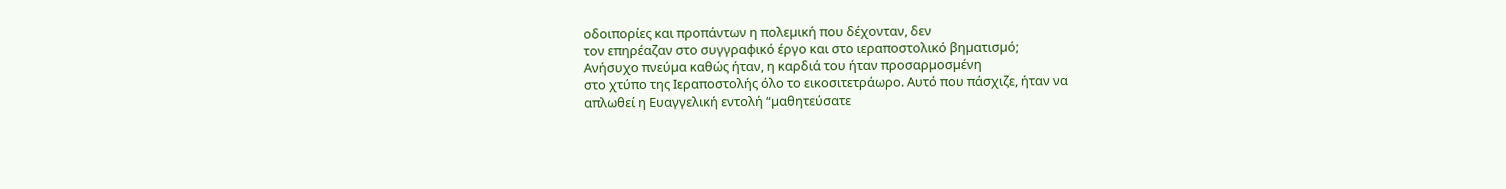οδοιπορίες και προπάντων η πολεµική που δέχονταν, δεν
τον επηρέαζαν στο συγγραφικό έργο και στο ιεραποστολικό βηµατισµό;
Ανήσυχο πνεύµα καθώς ήταν, η καρδιά του ήταν προσαρµοσµένη
στο χτύπο της Ιεραποστολής όλο το εικοσιτετράωρο. Αυτό που πάσχιζε, ήταν να
απλωθεί η Ευαγγελική εντολή “µαθητεύσατε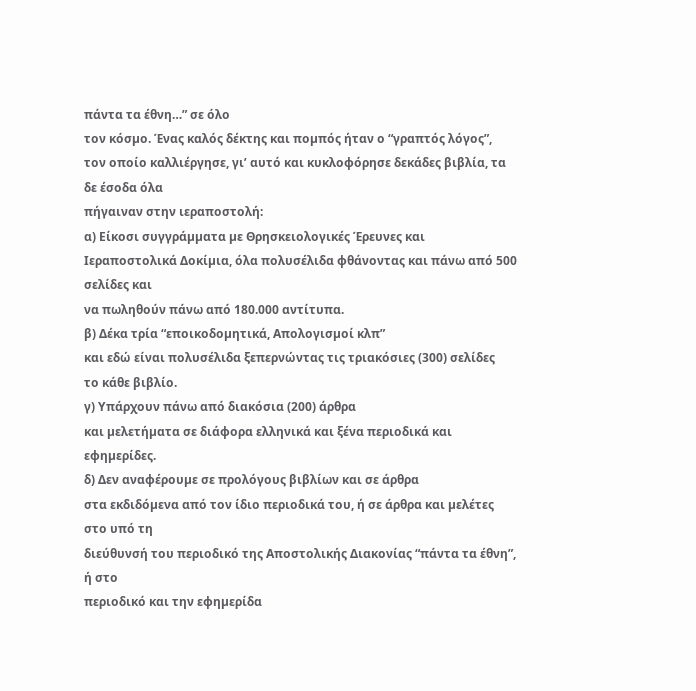πάντα τα έθνη…” σε όλο
τον κόσµο. Ένας καλός δέκτης και ποµπός ήταν ο “γραπτός λόγος”,
τον οποίο καλλιέργησε, γι’ αυτό και κυκλοφόρησε δεκάδες βιβλία, τα δε έσοδα όλα
πήγαιναν στην ιεραποστολή:
α) Είκοσι συγγράµµατα µε Θρησκειολογικές Έρευνες και
Ιεραποστολικά Δοκίµια, όλα πολυσέλιδα φθάνοντας και πάνω από 500 σελίδες και
να πωληθούν πάνω από 180.000 αντίτυπα.
β) Δέκα τρία “εποικοδοµητικά, Απολογισµοί κλπ”
και εδώ είναι πολυσέλιδα ξεπερνώντας τις τριακόσιες (300) σελίδες
το κάθε βιβλίο.
γ) Υπάρχουν πάνω από διακόσια (200) άρθρα
και µελετήµατα σε διάφορα ελληνικά και ξένα περιοδικά και εφηµερίδες.
δ) Δεν αναφέρουµε σε προλόγους βιβλίων και σε άρθρα
στα εκδιδόµενα από τον ίδιο περιοδικά του, ή σε άρθρα και µελέτες στο υπό τη
διεύθυνσή του περιοδικό της Αποστολικής Διακονίας “πάντα τα έθνη”, ή στο
περιοδικό και την εφηµερίδα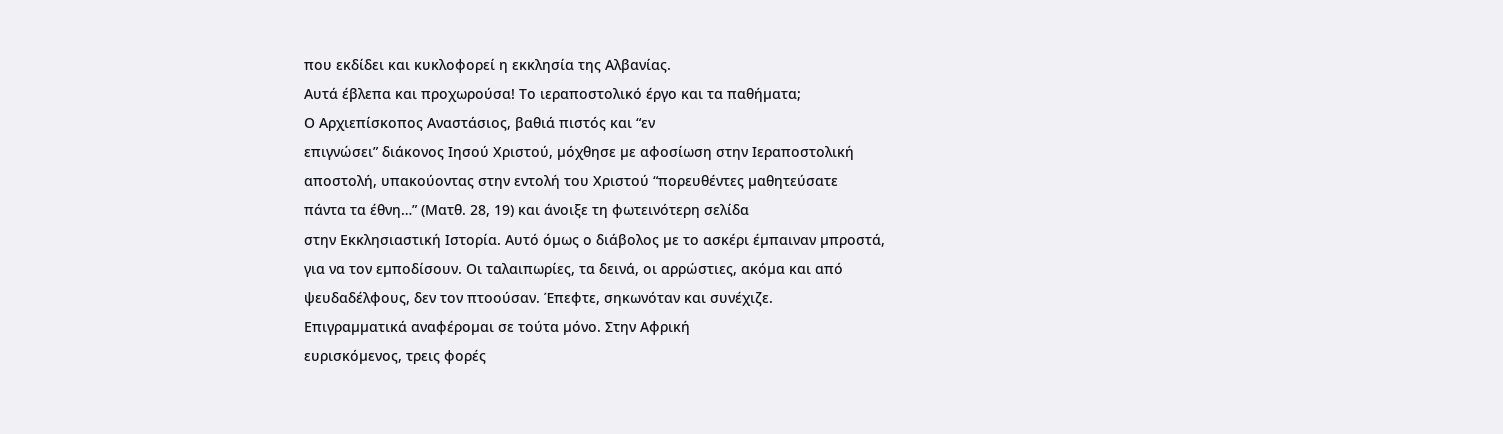που εκδίδει και κυκλοφορεί η εκκλησία της Αλβανίας.
Αυτά έβλεπα και προχωρούσα! Το ιεραποστολικό έργο και τα παθήµατα;
Ο Αρχιεπίσκοπος Αναστάσιος, βαθιά πιστός και “εν
επιγνώσει” διάκονος Ιησού Χριστού, µόχθησε µε αφοσίωση στην Ιεραποστολική
αποστολή, υπακούοντας στην εντολή του Χριστού “πορευθέντες µαθητεύσατε
πάντα τα έθνη…” (Ματθ. 28, 19) και άνοιξε τη φωτεινότερη σελίδα
στην Εκκλησιαστική Ιστορία. Αυτό όµως ο διάβολος µε το ασκέρι έµπαιναν µπροστά,
για να τον εµποδίσουν. Οι ταλαιπωρίες, τα δεινά, οι αρρώστιες, ακόµα και από
ψευδαδέλφους, δεν τον πτοούσαν. Έπεφτε, σηκωνόταν και συνέχιζε.
Επιγραµµατικά αναφέροµαι σε τούτα µόνο. Στην Αφρική
ευρισκόµενος, τρεις φορές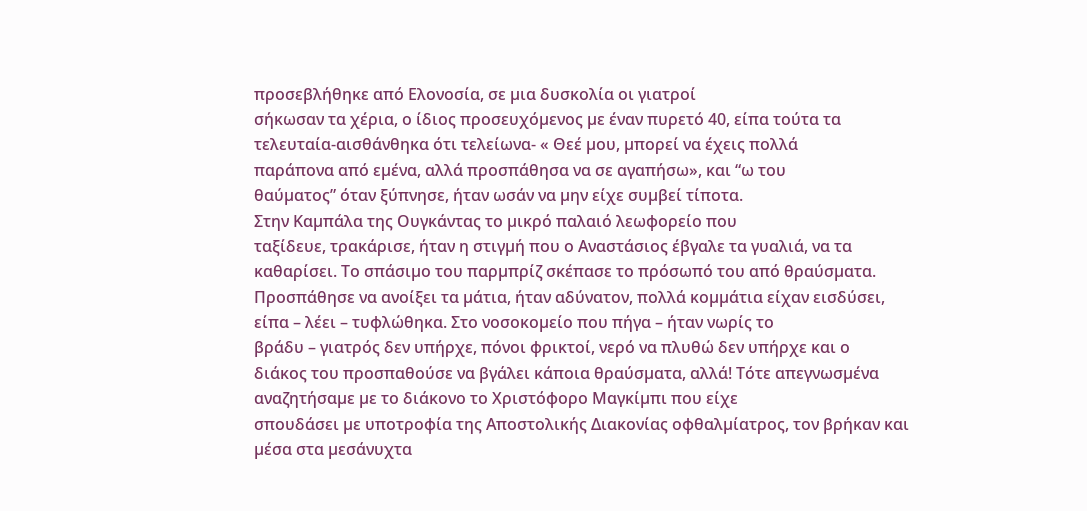προσεβλήθηκε από Ελονοσία, σε µια δυσκολία οι γιατροί
σήκωσαν τα χέρια, ο ίδιος προσευχόµενος µε έναν πυρετό 40, είπα τούτα τα
τελευταία-αισθάνθηκα ότι τελείωνα- « Θεέ µου, µπορεί να έχεις πολλά
παράπονα από εµένα, αλλά προσπάθησα να σε αγαπήσω», και “ω του
θαύµατος” όταν ξύπνησε, ήταν ωσάν να µην είχε συµβεί τίποτα.
Στην Καµπάλα της Ουγκάντας το µικρό παλαιό λεωφορείο που
ταξίδευε, τρακάρισε, ήταν η στιγµή που ο Αναστάσιος έβγαλε τα γυαλιά, να τα
καθαρίσει. Το σπάσιµο του παρµπρίζ σκέπασε το πρόσωπό του από θραύσµατα.
Προσπάθησε να ανοίξει τα µάτια, ήταν αδύνατον, πολλά κοµµάτια είχαν εισδύσει,
είπα – λέει – τυφλώθηκα. Στο νοσοκοµείο που πήγα – ήταν νωρίς το
βράδυ – γιατρός δεν υπήρχε, πόνοι φρικτοί, νερό να πλυθώ δεν υπήρχε και ο
διάκος του προσπαθούσε να βγάλει κάποια θραύσµατα, αλλά! Τότε απεγνωσµένα αναζητήσαµε µε το διάκονο το Χριστόφορο Μαγκίµπι που είχε
σπουδάσει µε υποτροφία της Αποστολικής Διακονίας οφθαλµίατρος, τον βρήκαν και
µέσα στα µεσάνυχτα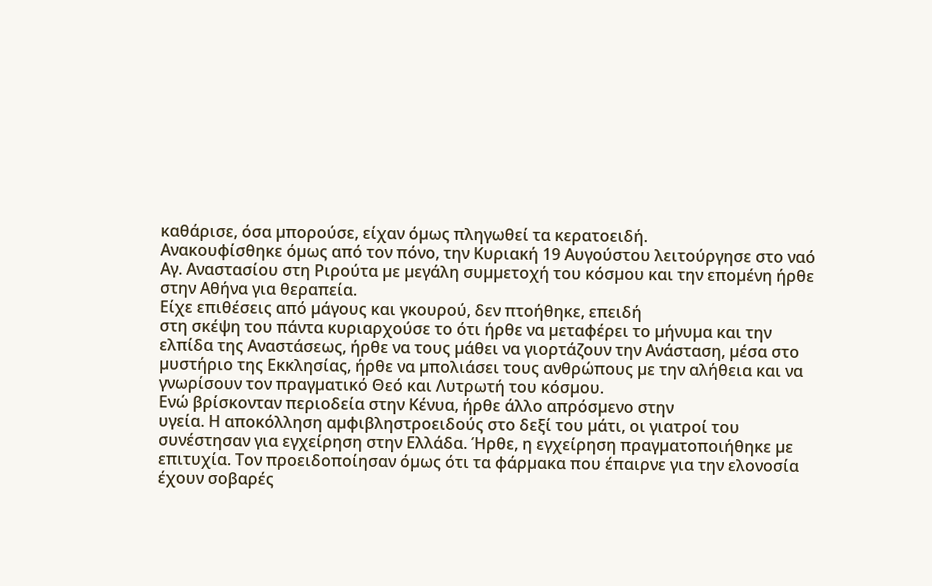καθάρισε, όσα µπορούσε, είχαν όµως πληγωθεί τα κερατοειδή.
Ανακουφίσθηκε όµως από τον πόνο, την Κυριακή 19 Αυγούστου λειτούργησε στο ναό
Αγ. Αναστασίου στη Ριρούτα µε µεγάλη συµµετοχή του κόσµου και την εποµένη ήρθε
στην Αθήνα για θεραπεία.
Είχε επιθέσεις από µάγους και γκουρού, δεν πτοήθηκε, επειδή
στη σκέψη του πάντα κυριαρχούσε το ότι ήρθε να µεταφέρει το µήνυµα και την
ελπίδα της Αναστάσεως, ήρθε να τους µάθει να γιορτάζουν την Ανάσταση, µέσα στο
µυστήριο της Εκκλησίας, ήρθε να µπολιάσει τους ανθρώπους µε την αλήθεια και να
γνωρίσουν τον πραγµατικό Θεό και Λυτρωτή του κόσµου.
Ενώ βρίσκονταν περιοδεία στην Κένυα, ήρθε άλλο απρόσµενο στην
υγεία. Η αποκόλληση αµφιβληστροειδούς στο δεξί του µάτι, οι γιατροί του
συνέστησαν για εγχείρηση στην Ελλάδα. Ήρθε, η εγχείρηση πραγµατοποιήθηκε µε
επιτυχία. Τον προειδοποίησαν όµως ότι τα φάρµακα που έπαιρνε για την ελονοσία
έχουν σοβαρές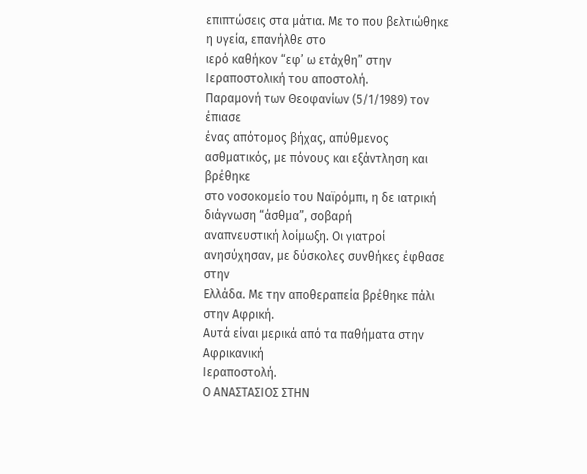επιπτώσεις στα µάτια. Με το που βελτιώθηκε η υγεία, επανήλθε στο
ιερό καθήκον “εφ’ ω ετάχθη” στην Ιεραποστολική του αποστολή.
Παραµονή των Θεοφανίων (5/1/1989) τον έπιασε
ένας απότοµος βήχας, απύθµενος ασθµατικός, µε πόνους και εξάντληση και βρέθηκε
στο νοσοκοµείο του Ναϊρόµπι, η δε ιατρική διάγνωση “άσθµα”, σοβαρή
αναπνευστική λοίµωξη. Οι γιατροί ανησύχησαν, µε δύσκολες συνθήκες έφθασε στην
Ελλάδα. Με την αποθεραπεία βρέθηκε πάλι στην Αφρική.
Αυτά είναι µερικά από τα παθήµατα στην Αφρικανική
Ιεραποστολή.
Ο ΑΝΑΣΤΑΣΙΟΣ ΣΤΗΝ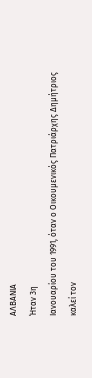ΑΛΒΑΝΙΑ
Ήταν 3η
Ιανουαρίου του 1991, όταν ο Οικουµενικός Πατριάρχης Δηµήτριος καλεί τον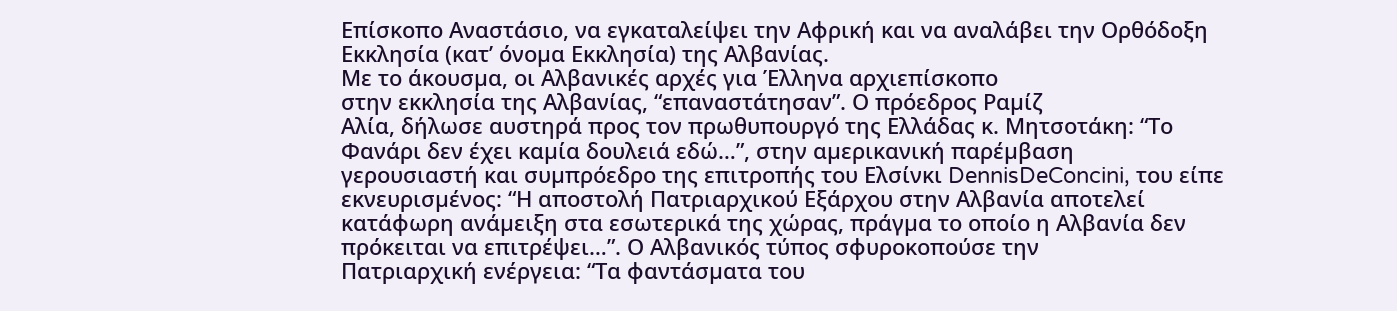Επίσκοπο Αναστάσιο, να εγκαταλείψει την Αφρική και να αναλάβει την Ορθόδοξη
Εκκλησία (κατ’ όνοµα Εκκλησία) της Αλβανίας.
Με το άκουσµα, οι Αλβανικές αρχές για Έλληνα αρχιεπίσκοπο
στην εκκλησία της Αλβανίας, “επαναστάτησαν”. Ο πρόεδρος Ραµίζ
Αλία, δήλωσε αυστηρά προς τον πρωθυπουργό της Ελλάδας κ. Μητσοτάκη: “Το
Φανάρι δεν έχει καµία δουλειά εδώ…”, στην αµερικανική παρέµβαση
γερουσιαστή και συµπρόεδρο της επιτροπής του Ελσίνκι DennisDeConcini, του είπε
εκνευρισµένος: “Η αποστολή Πατριαρχικού Εξάρχου στην Αλβανία αποτελεί
κατάφωρη ανάµειξη στα εσωτερικά της χώρας, πράγµα το οποίο η Αλβανία δεν
πρόκειται να επιτρέψει…”. Ο Αλβανικός τύπος σφυροκοπούσε την
Πατριαρχική ενέργεια: “Τα φαντάσµατα του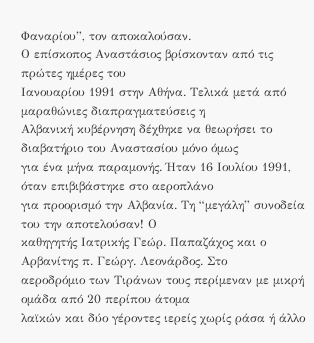Φαναρίου”, τον αποκαλούσαν.
Ο επίσκοπος Αναστάσιος βρίσκονταν από τις πρώτες ηµέρες του
Ιανουαρίου 1991 στην Αθήνα. Τελικά µετά από µαραθώνιες διαπραγµατεύσεις η
Αλβανική κυβέρνηση δέχθηκε να θεωρήσει το διαβατήριο του Αναστασίου µόνο όµως
για ένα µήνα παραµονής. Ήταν 16 Ιουλίου 1991, όταν επιβιβάστηκε στο αεροπλάνο
για προορισµό την Αλβανία. Τη “µεγάλη” συνοδεία του την αποτελούσαν! Ο
καθηγητής Ιατρικής Γεώρ. Παπαζάχος και ο Αρβανίτης π. Γεώργ. Λεονάρδος. Στο
αεροδρόµιο των Τιράνων τους περίµεναν µε µικρή οµάδα από 20 περίπου άτοµα
λαϊκών και δύο γέροντες ιερείς χωρίς ράσα ή άλλο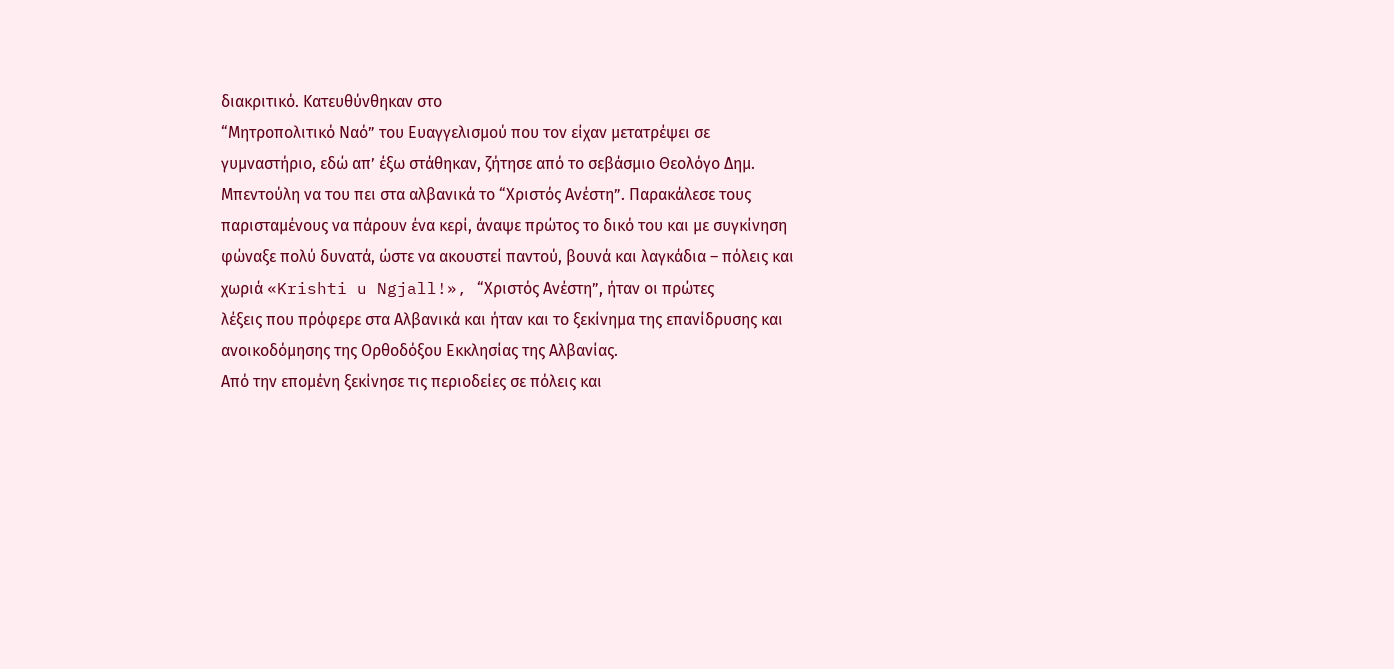διακριτικό. Κατευθύνθηκαν στο
“Μητροπολιτικό Ναό” του Ευαγγελισµού που τον είχαν µετατρέψει σε
γυµναστήριο, εδώ απ’ έξω στάθηκαν, ζήτησε από το σεβάσµιο Θεολόγο Δηµ.
Μπεντούλη να του πει στα αλβανικά το “Χριστός Ανέστη”. Παρακάλεσε τους
παρισταµένους να πάρουν ένα κερί, άναψε πρώτος το δικό του και µε συγκίνηση
φώναξε πολύ δυνατά, ώστε να ακουστεί παντού, βουνά και λαγκάδια – πόλεις και
χωριά «Krishti u Ngjall!», “Χριστός Ανέστη”, ήταν οι πρώτες
λέξεις που πρόφερε στα Αλβανικά και ήταν και το ξεκίνηµα της επανίδρυσης και
ανοικοδόµησης της Ορθοδόξου Εκκλησίας της Αλβανίας.
Από την εποµένη ξεκίνησε τις περιοδείες σε πόλεις και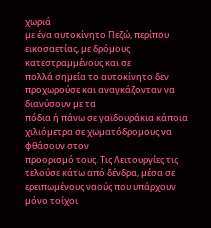χωριά
µε ένα αυτοκίνητο Πεζώ, περίπου εικοσαετίας, µε δρόµους κατεστραµµένους και σε
πολλά σηµεία το αυτοκίνητο δεν προχωρούσε και αναγκάζονταν να διανύσουν µε τα
πόδια ή πάνω σε γαϊδουράκια κάποια χιλιόµετρα σε χωµατόδροµους να φθάσουν στον
προορισµό τους. Τις Λειτουργίες τις τελούσε κάτω από δένδρα, µέσα σε
ερειπωµένους ναούς που υπάρχουν µόνο τοίχοι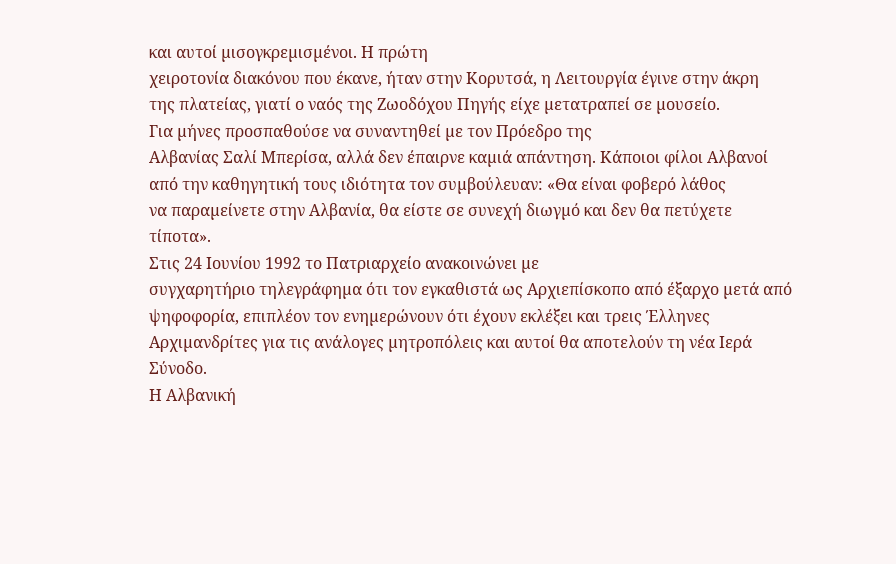και αυτοί µισογκρεµισµένοι. Η πρώτη
χειροτονία διακόνου που έκανε, ήταν στην Κορυτσά, η Λειτουργία έγινε στην άκρη
της πλατείας, γιατί ο ναός της Ζωοδόχου Πηγής είχε µετατραπεί σε µουσείο.
Για µήνες προσπαθούσε να συναντηθεί µε τον Πρόεδρο της
Αλβανίας Σαλί Μπερίσα, αλλά δεν έπαιρνε καµιά απάντηση. Κάποιοι φίλοι Αλβανοί
από την καθηγητική τους ιδιότητα τον συµβούλευαν: «Θα είναι φοβερό λάθος
να παραµείνετε στην Αλβανία, θα είστε σε συνεχή διωγµό και δεν θα πετύχετε
τίποτα».
Στις 24 Ιουνίου 1992 το Πατριαρχείο ανακοινώνει µε
συγχαρητήριο τηλεγράφηµα ότι τον εγκαθιστά ως Αρχιεπίσκοπο από έξαρχο µετά από
ψηφοφορία, επιπλέον τον ενηµερώνουν ότι έχουν εκλέξει και τρεις Έλληνες
Αρχιµανδρίτες για τις ανάλογες µητροπόλεις και αυτοί θα αποτελούν τη νέα Ιερά
Σύνοδο.
Η Αλβανική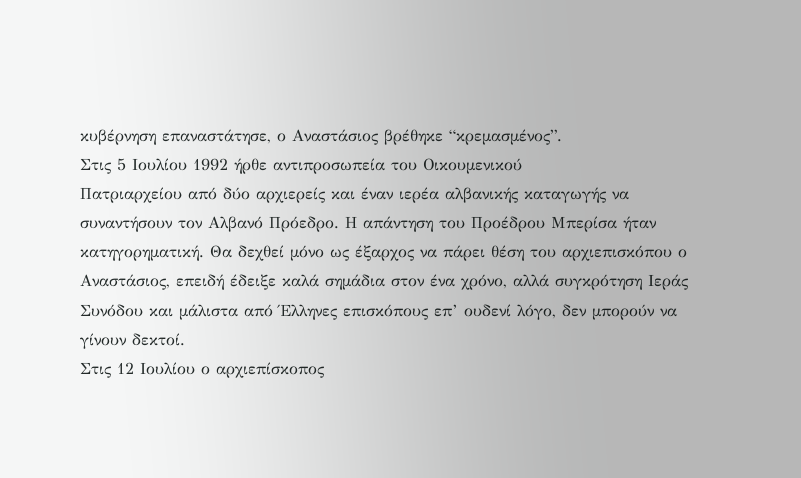κυβέρνηση επαναστάτησε, ο Αναστάσιος βρέθηκε “κρεµασµένος”.
Στις 5 Ιουλίου 1992 ήρθε αντιπροσωπεία του Οικουµενικού
Πατριαρχείου από δύο αρχιερείς και έναν ιερέα αλβανικής καταγωγής να
συναντήσουν τον Αλβανό Πρόεδρο. Η απάντηση του Προέδρου Μπερίσα ήταν
κατηγορηµατική. Θα δεχθεί µόνο ως έξαρχος να πάρει θέση του αρχιεπισκόπου ο
Αναστάσιος, επειδή έδειξε καλά σηµάδια στον ένα χρόνο, αλλά συγκρότηση Ιεράς
Συνόδου και µάλιστα από Έλληνες επισκόπους επ’ ουδενί λόγο, δεν µπορούν να
γίνουν δεκτοί.
Στις 12 Ιουλίου ο αρχιεπίσκοπος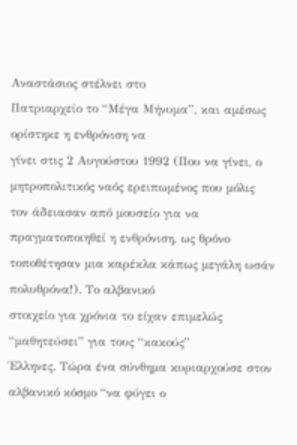Αναστάσιος στέλνει στο
Πατριαρχείο το “Μέγα Μήνυµα”, και αµέσως ορίστηκε η ενθρόνιση να
γίνει στις 2 Αυγούστου 1992 (Που να γίνει, ο µητροπολιτικός ναός ερειπωµένος που µόλις
τον άδειασαν από µουσείο για να πραγµατοποιηθεί η ενθρόνιση, ως θρόνο
τοποθέτησαν µια καρέκλα κάπως µεγάλη ωσάν πολυθρόνα!). Το αλβανικό
στοιχείο για χρόνια το είχαν επιµελώς “µαθητεύσει” για τους “κακούς”
Έλληνες. Τώρα ένα σύνθηµα κυριαρχούσε στον αλβανικό κόσµο “να φύγει ο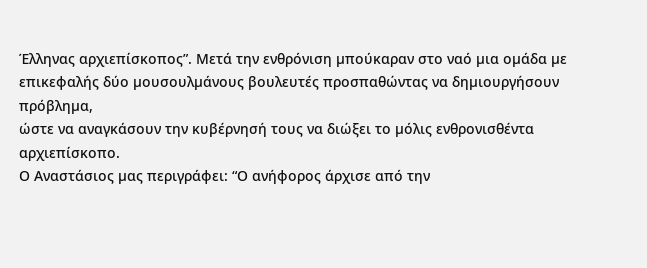Έλληνας αρχιεπίσκοπος”. Μετά την ενθρόνιση µπούκαραν στο ναό µια οµάδα µε
επικεφαλής δύο µουσουλµάνους βουλευτές προσπαθώντας να δηµιουργήσουν πρόβληµα,
ώστε να αναγκάσουν την κυβέρνησή τους να διώξει το µόλις ενθρονισθέντα
αρχιεπίσκοπο.
Ο Αναστάσιος µας περιγράφει: “Ο ανήφορος άρχισε από την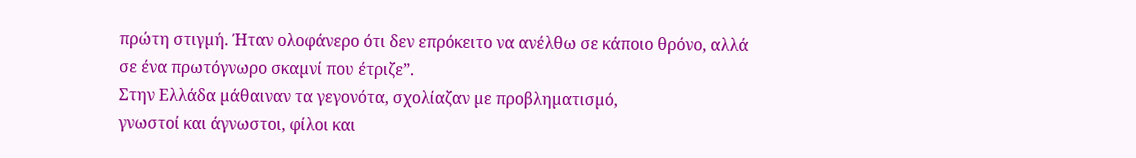πρώτη στιγµή. Ήταν ολοφάνερο ότι δεν επρόκειτο να ανέλθω σε κάποιο θρόνο, αλλά
σε ένα πρωτόγνωρο σκαµνί που έτριζε”.
Στην Ελλάδα µάθαιναν τα γεγονότα, σχολίαζαν µε προβληµατισµό,
γνωστοί και άγνωστοι, φίλοι και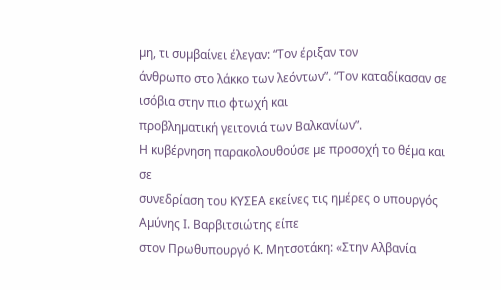µη, τι συµβαίνει έλεγαν: “Τον έριξαν τον
άνθρωπο στο λάκκο των λεόντων”. “Τον καταδίκασαν σε ισόβια στην πιο φτωχή και
προβληµατική γειτονιά των Βαλκανίων”.
Η κυβέρνηση παρακολουθούσε µε προσοχή το θέµα και σε
συνεδρίαση του ΚΥΣΕΑ εκείνες τις ηµέρες ο υπουργός Αµύνης Ι. Βαρβιτσιώτης είπε
στον Πρωθυπουργό Κ. Μητσοτάκη: «Στην Αλβανία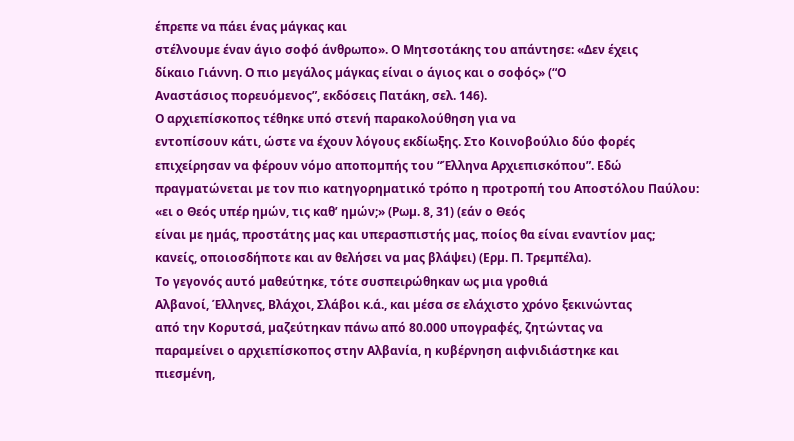έπρεπε να πάει ένας µάγκας και
στέλνουµε έναν άγιο σοφό άνθρωπο». Ο Μητσοτάκης του απάντησε: «Δεν έχεις
δίκαιο Γιάννη. Ο πιο µεγάλος µάγκας είναι ο άγιος και ο σοφός» (“Ο
Αναστάσιος πορευόµενος”, εκδόσεις Πατάκη, σελ. 146).
Ο αρχιεπίσκοπος τέθηκε υπό στενή παρακολούθηση για να
εντοπίσουν κάτι, ώστε να έχουν λόγους εκδίωξης. Στο Κοινοβούλιο δύο φορές
επιχείρησαν να φέρουν νόµο αποποµπής του “Έλληνα Αρχιεπισκόπου”. Εδώ
πραγµατώνεται µε τον πιο κατηγορηµατικό τρόπο η προτροπή του Αποστόλου Παύλου:
«ει ο Θεός υπέρ ηµών, τις καθ’ ηµών;» (Ρωµ. 8, 31) (εάν ο Θεός
είναι µε ηµάς, προστάτης µας και υπερασπιστής µας, ποίος θα είναι εναντίον µας;
κανείς, οποιοσδήποτε και αν θελήσει να µας βλάψει) (Ερµ. Π. Τρεµπέλα).
Το γεγονός αυτό µαθεύτηκε, τότε συσπειρώθηκαν ως µια γροθιά
Αλβανοί, Έλληνες, Βλάχοι, Σλάβοι κ.ά., και µέσα σε ελάχιστο χρόνο ξεκινώντας
από την Κορυτσά, µαζεύτηκαν πάνω από 80.000 υπογραφές, ζητώντας να
παραµείνει ο αρχιεπίσκοπος στην Αλβανία, η κυβέρνηση αιφνιδιάστηκε και
πιεσµένη,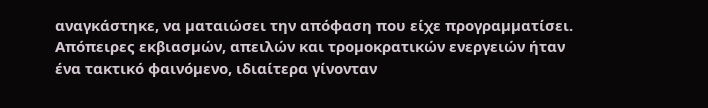αναγκάστηκε, να µαταιώσει την απόφαση που είχε προγραµµατίσει.
Απόπειρες εκβιασµών, απειλών και τροµοκρατικών ενεργειών ήταν
ένα τακτικό φαινόµενο, ιδιαίτερα γίνονταν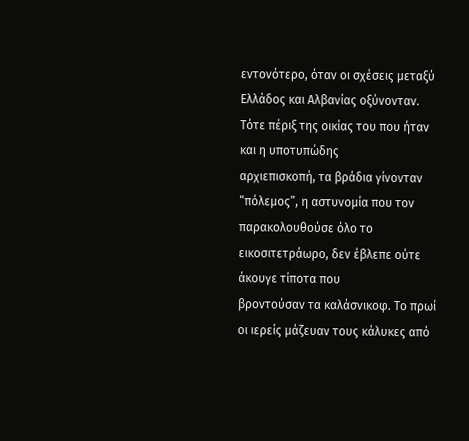εντονότερο, όταν οι σχέσεις µεταξύ
Ελλάδος και Αλβανίας οξύνονταν.
Τότε πέριξ της οικίας του που ήταν και η υποτυπώδης
αρχιεπισκοπή, τα βράδια γίνονταν “πόλεµος”, η αστυνοµία που τον
παρακολουθούσε όλο το εικοσιτετράωρο, δεν έβλεπε ούτε άκουγε τίποτα που
βροντούσαν τα καλάσνικοφ. Το πρωί οι ιερείς µάζευαν τους κάλυκες από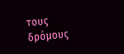τους
δρόµους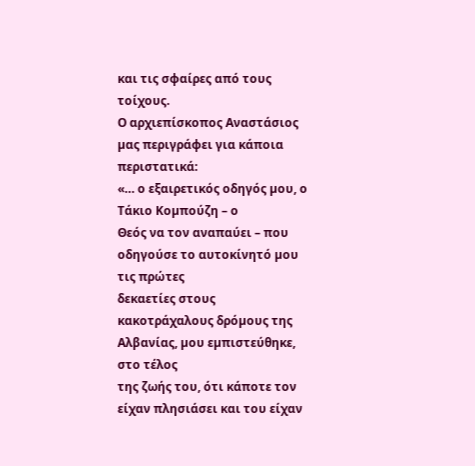και τις σφαίρες από τους τοίχους.
Ο αρχιεπίσκοπος Αναστάσιος µας περιγράφει για κάποια
περιστατικά:
«… ο εξαιρετικός οδηγός µου, ο Τάκιο Κοµπούζη – ο
Θεός να τον αναπαύει – που οδηγούσε το αυτοκίνητό µου τις πρώτες
δεκαετίες στους κακοτράχαλους δρόµους της Αλβανίας, µου εµπιστεύθηκε, στο τέλος
της ζωής του, ότι κάποτε τον είχαν πλησιάσει και του είχαν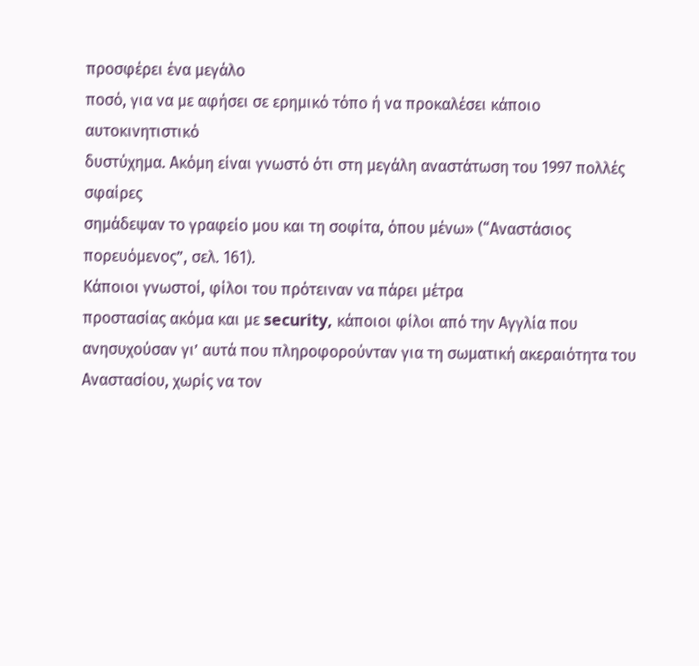προσφέρει ένα µεγάλο
ποσό, για να µε αφήσει σε ερηµικό τόπο ή να προκαλέσει κάποιο αυτοκινητιστικό
δυστύχηµα. Ακόµη είναι γνωστό ότι στη µεγάλη αναστάτωση του 1997 πολλές σφαίρες
σηµάδεψαν το γραφείο µου και τη σοφίτα, όπου µένω» (“Αναστάσιος
πορευόµενος”, σελ. 161).
Κάποιοι γνωστοί, φίλοι του πρότειναν να πάρει µέτρα
προστασίας ακόµα και µε security, κάποιοι φίλοι από την Αγγλία που
ανησυχούσαν γι’ αυτά που πληροφορούνταν για τη σωµατική ακεραιότητα του
Αναστασίου, χωρίς να τον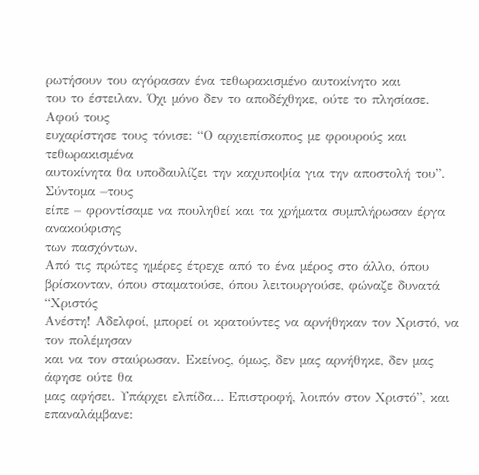ρωτήσουν του αγόρασαν ένα τεθωρακισµένο αυτοκίνητο και
του το έστειλαν. Όχι µόνο δεν το αποδέχθηκε, ούτε το πλησίασε. Αφού τους
ευχαρίστησε τους τόνισε: “Ο αρχιεπίσκοπος µε φρουρούς και τεθωρακισµένα
αυτοκίνητα θα υποδαυλίζει την καχυποψία για την αποστολή του”. Σύντοµα –τους
είπε – φροντίσαµε να πουληθεί και τα χρήµατα συµπλήρωσαν έργα ανακούφισης
των πασχόντων.
Από τις πρώτες ηµέρες έτρεχε από το ένα µέρος στο άλλο, όπου
βρίσκονταν, όπου σταµατούσε, όπου λειτουργούσε, φώναζε δυνατά “Χριστός
Ανέστη! Αδελφοί, µπορεί οι κρατούντες να αρνήθηκαν τον Χριστό, να τον πολέµησαν
και να τον σταύρωσαν. Εκείνος, όµως, δεν µας αρνήθηκε, δεν µας άφησε ούτε θα
µας αφήσει. Υπάρχει ελπίδα… Επιστροφή, λοιπόν στον Χριστό”, και
επαναλάµβανε: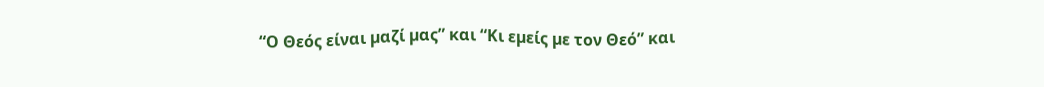“Ο Θεός είναι µαζί µας” και “Κι εµείς µε τον Θεό” και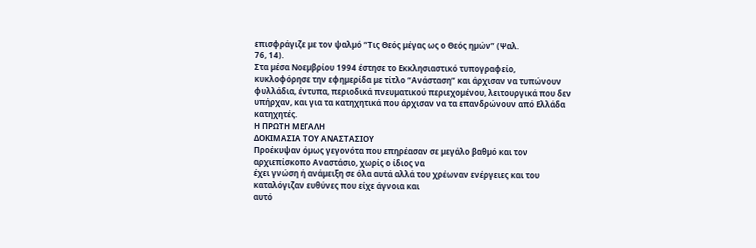επισφράγιζε µε τον ψαλµό “Τις Θεός µέγας ως ο Θεός ηµών” (Ψαλ.
76, 14).
Στα µέσα Νοεµβρίου 1994 έστησε το Εκκλησιαστικό τυπογραφείο,
κυκλοφόρησε την εφηµερίδα µε τίτλο “Ανάσταση” και άρχισαν να τυπώνουν
φυλλάδια, έντυπα, περιοδικά πνευµατικού περιεχοµένου, λειτουργικά που δεν
υπήρχαν, και για τα κατηχητικά που άρχισαν να τα επανδρώνουν από Ελλάδα
κατηχητές.
Η ΠΡΩΤΗ ΜΕΓΑΛΗ
ΔΟΚΙΜΑΣΙΑ ΤΟΥ ΑΝΑΣΤΑΣΙΟΥ
Προέκυψαν όµως γεγονότα που επηρέασαν σε µεγάλο βαθµό και τον
αρχιεπίσκοπο Αναστάσιο, χωρίς ο ίδιος να
έχει γνώση ή ανάµειξη σε όλα αυτά αλλά του χρέωναν ενέργειες και του
καταλόγιζαν ευθύνες που είχε άγνοια και
αυτό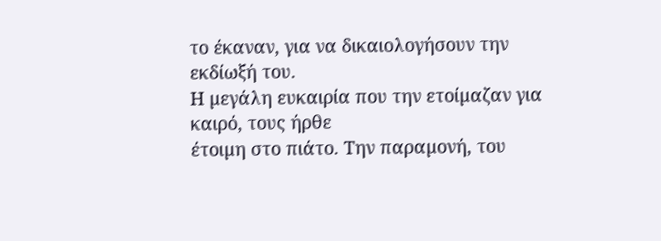το έκαναν, για να δικαιολογήσουν την εκδίωξή του.
Η µεγάλη ευκαιρία που την ετοίµαζαν για καιρό, τους ήρθε
έτοιµη στο πιάτο. Την παραµονή, του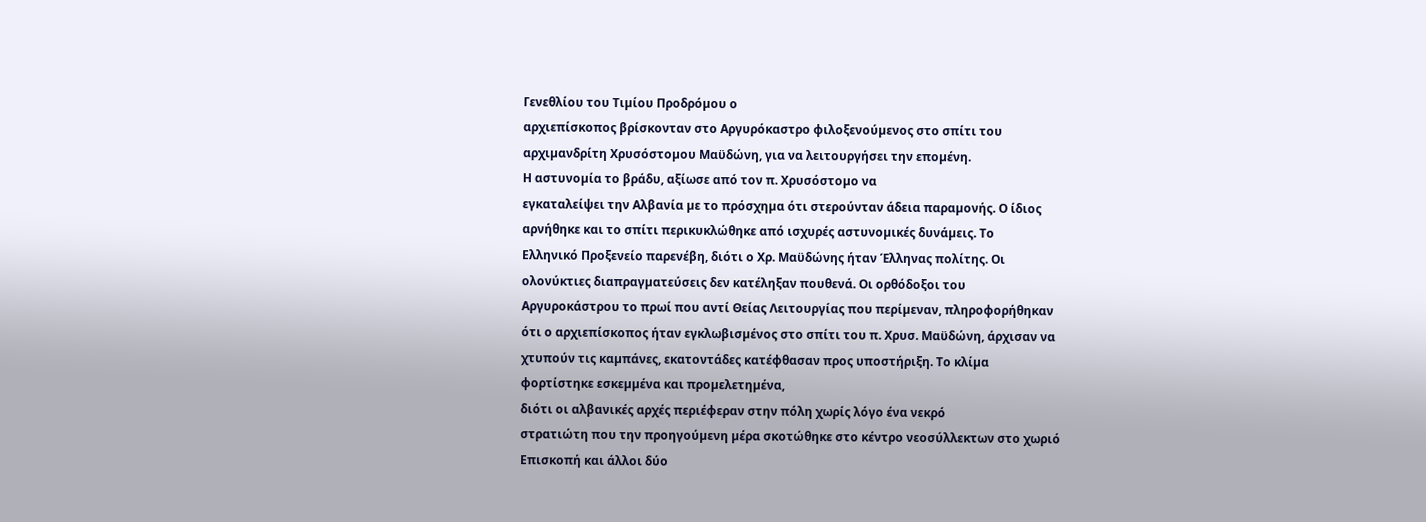Γενεθλίου του Τιµίου Προδρόµου ο
αρχιεπίσκοπος βρίσκονταν στο Αργυρόκαστρο φιλοξενούµενος στο σπίτι του
αρχιµανδρίτη Χρυσόστοµου Μαϋδώνη, για να λειτουργήσει την εποµένη.
Η αστυνοµία το βράδυ, αξίωσε από τον π. Χρυσόστοµο να
εγκαταλείψει την Αλβανία µε το πρόσχηµα ότι στερούνταν άδεια παραµονής. Ο ίδιος
αρνήθηκε και το σπίτι περικυκλώθηκε από ισχυρές αστυνοµικές δυνάµεις. Το
Ελληνικό Προξενείο παρενέβη, διότι ο Χρ. Μαϋδώνης ήταν Έλληνας πολίτης. Οι
ολονύκτιες διαπραγµατεύσεις δεν κατέληξαν πουθενά. Οι ορθόδοξοι του
Αργυροκάστρου το πρωί που αντί Θείας Λειτουργίας που περίµεναν, πληροφορήθηκαν
ότι ο αρχιεπίσκοπος ήταν εγκλωβισµένος στο σπίτι του π. Χρυσ. Μαϋδώνη, άρχισαν να
χτυπούν τις καµπάνες, εκατοντάδες κατέφθασαν προς υποστήριξη. Το κλίµα
φορτίστηκε εσκεµµένα και προµελετηµένα,
διότι οι αλβανικές αρχές περιέφεραν στην πόλη χωρίς λόγο ένα νεκρό
στρατιώτη που την προηγούµενη µέρα σκοτώθηκε στο κέντρο νεοσύλλεκτων στο χωριό
Επισκοπή και άλλοι δύο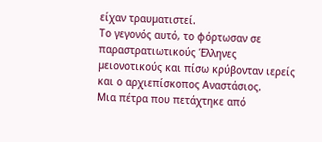είχαν τραυµατιστεί.
Το γεγονός αυτό, το φόρτωσαν σε παραστρατιωτικούς Έλληνες
µειονοτικούς και πίσω κρύβονταν ιερείς
και ο αρχιεπίσκοπος Αναστάσιος.
Μια πέτρα που πετάχτηκε από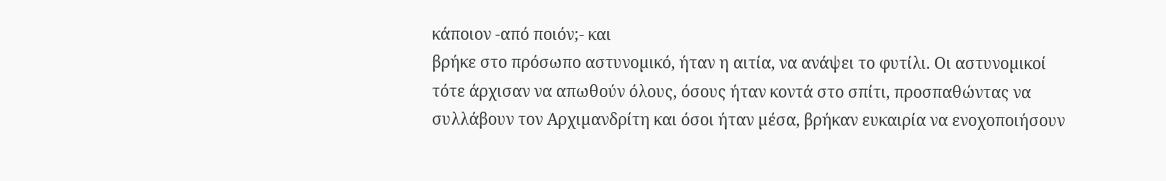κάποιον -από ποιόν;- και
βρήκε στο πρόσωπο αστυνοµικό, ήταν η αιτία, να ανάψει το φυτίλι. Οι αστυνοµικοί
τότε άρχισαν να απωθούν όλους, όσους ήταν κοντά στο σπίτι, προσπαθώντας να
συλλάβουν τον Αρχιµανδρίτη και όσοι ήταν µέσα, βρήκαν ευκαιρία να ενοχοποιήσουν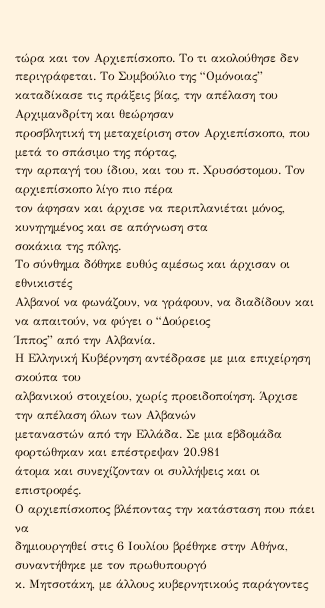τώρα και τον Αρχιεπίσκοπο. Το τι ακολούθησε δεν περιγράφεται. Το Συµβούλιο της “Οµόνοιας”
καταδίκασε τις πράξεις βίας, την απέλαση του Αρχιµανδρίτη και θεώρησαν
προσβλητική τη µεταχείριση στον Αρχιεπίσκοπο, που µετά το σπάσιµο της πόρτας,
την αρπαγή του ίδιου, και του π. Χρυσόστοµου. Τον αρχιεπίσκοπο λίγο πιο πέρα
τον άφησαν και άρχισε να περιπλανιέται µόνος, κυνηγηµένος και σε απόγνωση στα
σοκάκια της πόλης.
Το σύνθηµα δόθηκε ευθύς αµέσως και άρχισαν οι εθνικιστές
Αλβανοί να φωνάζουν, να γράφουν, να διαδίδουν και να απαιτούν, να φύγει ο “Δούρειος
Ίππος” από την Αλβανία.
Η Ελληνική Κυβέρνηση αντέδρασε µε µια επιχείρηση σκούπα του
αλβανικού στοιχείου, χωρίς προειδοποίηση. Άρχισε την απέλαση όλων των Αλβανών
µεταναστών από την Ελλάδα. Σε µια εβδοµάδα φορτώθηκαν και επέστρεψαν 20.981
άτοµα και συνεχίζονταν οι συλλήψεις και οι επιστροφές.
Ο αρχιεπίσκοπος βλέποντας την κατάσταση που πάει να
δηµιουργηθεί στις 6 Ιουλίου βρέθηκε στην Αθήνα, συναντήθηκε µε τον πρωθυπουργό
κ. Μητσοτάκη, µε άλλους κυβερνητικούς παράγοντες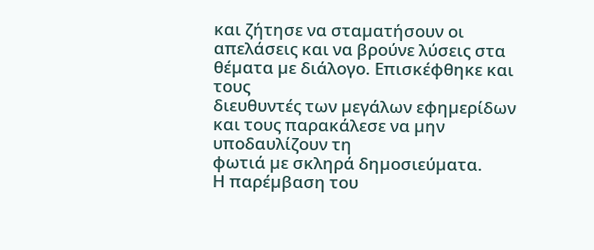και ζήτησε να σταµατήσουν οι
απελάσεις και να βρούνε λύσεις στα θέµατα µε διάλογο. Επισκέφθηκε και τους
διευθυντές των µεγάλων εφηµερίδων και τους παρακάλεσε να µην υποδαυλίζουν τη
φωτιά µε σκληρά δηµοσιεύµατα.
Η παρέµβαση του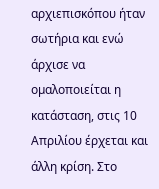αρχιεπισκόπου ήταν σωτήρια και ενώ άρχισε να
οµαλοποιείται η κατάσταση, στις 10 Απριλίου έρχεται και άλλη κρίση. Στο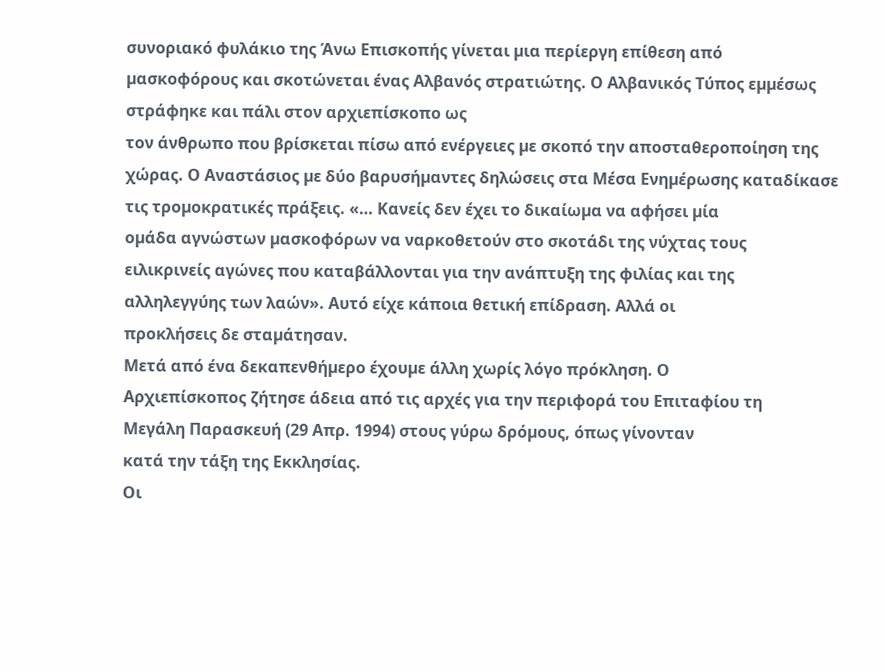συνοριακό φυλάκιο της Άνω Επισκοπής γίνεται µια περίεργη επίθεση από
µασκοφόρους και σκοτώνεται ένας Αλβανός στρατιώτης. Ο Αλβανικός Τύπος εµµέσως
στράφηκε και πάλι στον αρχιεπίσκοπο ως
τον άνθρωπο που βρίσκεται πίσω από ενέργειες µε σκοπό την αποσταθεροποίηση της
χώρας. Ο Αναστάσιος µε δύο βαρυσήµαντες δηλώσεις στα Μέσα Ενηµέρωσης καταδίκασε
τις τροµοκρατικές πράξεις. «… Κανείς δεν έχει το δικαίωµα να αφήσει µία
οµάδα αγνώστων µασκοφόρων να ναρκοθετούν στο σκοτάδι της νύχτας τους
ειλικρινείς αγώνες που καταβάλλονται για την ανάπτυξη της φιλίας και της
αλληλεγγύης των λαών». Αυτό είχε κάποια θετική επίδραση. Αλλά οι
προκλήσεις δε σταµάτησαν.
Μετά από ένα δεκαπενθήµερο έχουµε άλλη χωρίς λόγο πρόκληση. Ο
Αρχιεπίσκοπος ζήτησε άδεια από τις αρχές για την περιφορά του Επιταφίου τη
Μεγάλη Παρασκευή (29 Απρ. 1994) στους γύρω δρόµους, όπως γίνονταν
κατά την τάξη της Εκκλησίας.
Οι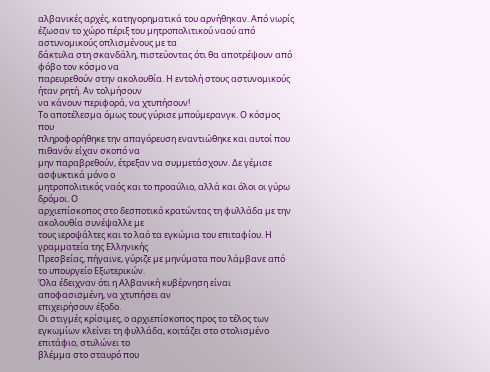αλβανικές αρχές, κατηγορηµατικά του αρνήθηκαν. Από νωρίς
έζωσαν το χώρο πέριξ του µητροπολιτικού ναού από αστυνοµικούς οπλισµένους µε τα
δάκτυλα στη σκανδάλη, πιστεύοντας ότι θα αποτρέψουν από φόβο τον κόσµο να
παρευρεθούν στην ακολουθία. Η εντολή στους αστυνοµικούς ήταν ρητή. Αν τολµήσουν
να κάνουν περιφορά, να χτυπήσουν!
Το αποτέλεσµα όµως τους γύρισε µπούµερανγκ. Ο κόσµος που
πληροφορήθηκε την απαγόρευση εναντιώθηκε και αυτοί που πιθανόν είχαν σκοπό να
µην παραβρεθούν, έτρεξαν να συµµετάσχουν. Δε γέµισε ασφυκτικά µόνο ο
µητροπολιτικός ναός και το προαύλιο, αλλά και όλοι οι γύρω δρόµοι. Ο
αρχιεπίσκοπος στο δεσποτικό κρατώντας τη φυλλάδα µε την ακολουθία συνέψαλλε µε
τους ιεροψάλτες και το λαό τα εγκώµια του επιταφίου. Η γραµµατεία της Ελληνικής
Πρεσβείας, πήγαινε, γύριζε µε µηνύµατα που λάµβανε από το υπουργείο Εξωτερικών.
Όλα έδειχναν ότι η Αλβανική κυβέρνηση είναι αποφασισµένη, να χτυπήσει αν
επιχειρήσουν έξοδο.
Οι στιγµές κρίσιµες, ο αρχιεπίσκοπος προς το τέλος των
εγκωµίων κλείνει τη φυλλάδα, κοιτάζει στο στολισµένο επιτάφιο, στυλώνει το
βλέµµα στο σταυρό που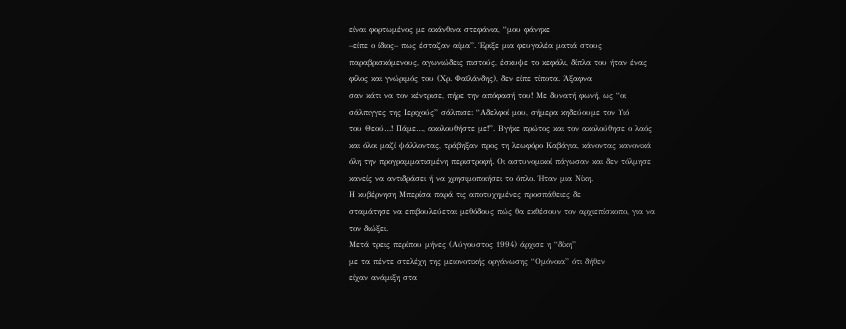είναι φορτωµένος µε ακάνθινα στεφάνια, “µου φάνηκε
–είπε ο ίδιος– πως έσταζαν αίµα”. Έριξε µια φευγαλέα µατιά στους
παραβρισκόµενους, αγωνιώδεις πιστούς, έσκυψε το κεφάλι, δίπλα του ήταν ένας
φίλος και γνώριµός του (Χρ. Φαϊλάνδης), δεν είπε τίποτα. Άξαφνα
σαν κάτι να τον κέντρισε, πήρε την απόφασή του! Με δυνατή φωνή, ως “οι
σάλπιγγες της Ιεριχούς” σάλπισε: “Αδελφοί µου, σήµερα κηδεύουµε τον Υιό
του Θεού…! Πάµε…, ακολουθήστε µε!”. Βγήκε πρώτος και τον ακολούθησε ο λαός
και όλοι µαζί ψάλλοντας, τράβηξαν προς τη λεωφόρο Καβάγια, κάνοντας κανονικά
όλη την προγραµµατισµένη περιστροφή. Οι αστυνοµικοί πάγωσαν και δεν τόλµησε
κανείς να αντιδράσει ή να χρησιµοποιήσει το όπλο. Ήταν µια Νίκη.
Η κυβέρνηση Μπερίσα παρά τις αποτυχηµένες προσπάθειες δε
σταµάτησε να επιβουλεύεται µεθόδους πώς θα εκθέσουν τον αρχιεπίσκοπο, για να
τον διώξει.
Μετά τρεις περίπου µήνες (Αύγουστος 1994) άρχισε η “δίκη”
µε τα πέντε στελέχη της µειονοτικής οργάνωσης “Οµόνοια” ότι δήθεν
είχαν ανάµιξη στα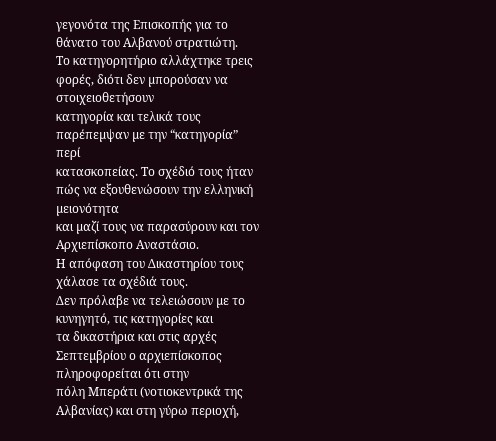γεγονότα της Επισκοπής για το θάνατο του Αλβανού στρατιώτη.
Το κατηγορητήριο αλλάχτηκε τρεις φορές, διότι δεν µπορούσαν να στοιχειοθετήσουν
κατηγορία και τελικά τους παρέπεµψαν µε την “κατηγορία” περί
κατασκοπείας. Το σχέδιό τους ήταν πώς να εξουθενώσουν την ελληνική µειονότητα
και µαζί τους να παρασύρουν και τον Αρχιεπίσκοπο Αναστάσιο.
Η απόφαση του Δικαστηρίου τους χάλασε τα σχέδιά τους.
Δεν πρόλαβε να τελειώσουν µε το κυνηγητό, τις κατηγορίες και
τα δικαστήρια και στις αρχές Σεπτεµβρίου ο αρχιεπίσκοπος πληροφορείται ότι στην
πόλη Μπεράτι (νοτιοκεντρικά της Αλβανίας) και στη γύρω περιοχή,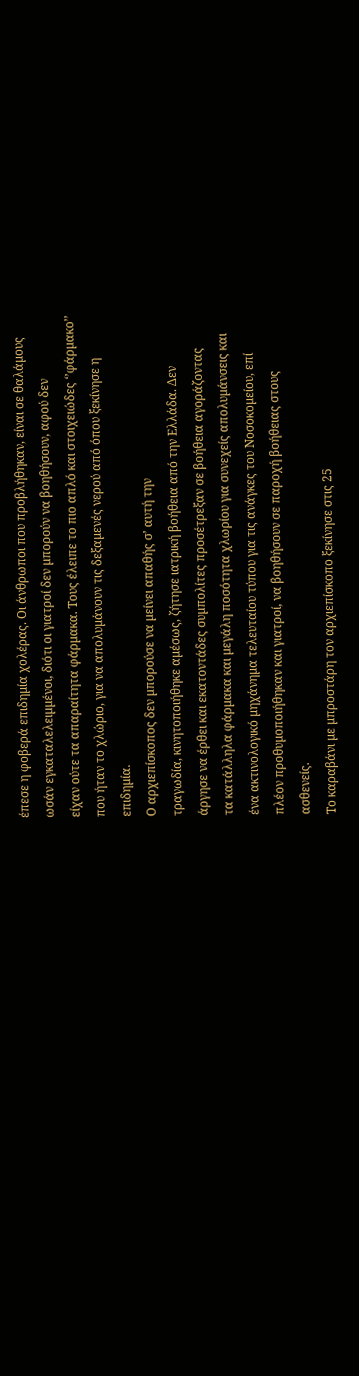έπεσε η φοβερά επιδηµία χολέρας. Οι άνθρωποι που προβλήθηκαν, είναι σε θαλάµους
ωσάν εγκαταλελειµµένοι, διότι οι γιατροί δεν µπορούν να βοηθήσουν, αφού δεν
είχαν ούτε τα απαραίτητα φάρµακα. Τους έλειπε το πιο απλό και στοιχειώδες ‘’φάρµακο’’
που ήταν το χλώριο, για να απολυµάνουν τις δεξαµενές νερού από όπου ξεκίνησε η
επιδηµία.
Ο αρχιεπίσκοπος δεν µπορούσε να µείνει απαθής σ’ αυτή την
τραγωδία, κινητοποιήθηκε αµέσως, ζήτησε ιατρική βοήθεια από την Ελλάδα. Δεν
άργησε να έρθει και εκατοντάδες συµπολίτες προσέτρεξαν σε βοήθεια αγοράζοντας
τα κατάλληλα φάρµακα και µεγάλη ποσότητα χλωρίου για συνεχείς απολυµάνσεις και
ένα ακτινολογικό µηχάνηµα τελευταίου τύπου για τις ανάγκες του Νοσοκοµείου, επί
πλέον προθυµοποιήθηκαν και γιατροί, να βοηθήσουν σε παροχή βοήθειας στους
ασθενείς.
Το καραβάνι µε µπροστάρη τον αρχιεπίσκοπο ξεκίνησε στις 25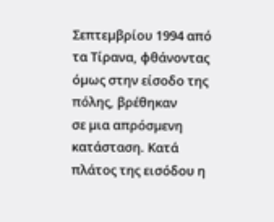Σεπτεµβρίου 1994 από τα Τίρανα, φθάνοντας όµως στην είσοδο της πόλης, βρέθηκαν
σε µια απρόσµενη κατάσταση. Κατά πλάτος της εισόδου η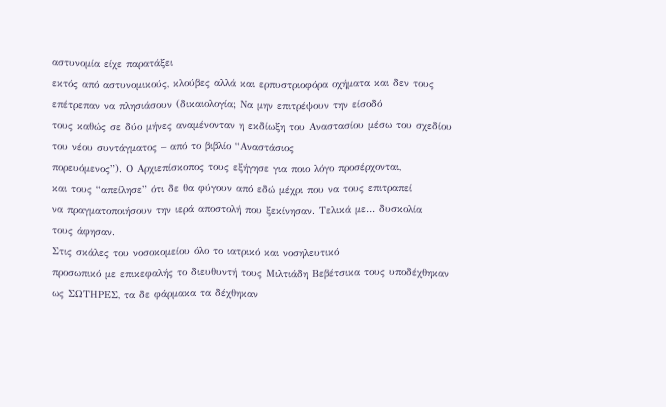αστυνοµία είχε παρατάξει
εκτός από αστυνοµικούς, κλούβες αλλά και ερπυστριοφόρα οχήµατα και δεν τους
επέτρεπαν να πλησιάσουν (δικαιολογία; Να µην επιτρέψουν την είσοδό
τους καθώς σε δύο µήνες αναµένονταν η εκδίωξη του Αναστασίου µέσω του σχεδίου
του νέου συντάγµατος – από το βιβλίο “Αναστάσιος
πορευόµενος”). Ο Αρχιεπίσκοπος τους εξήγησε για ποιο λόγο προσέρχονται,
και τους “απείλησε” ότι δε θα φύγουν από εδώ µέχρι που να τους επιτραπεί
να πραγµατοποιήσουν την ιερά αποστολή που ξεκίνησαν. Τελικά µε… δυσκολία
τους άφησαν.
Στις σκάλες του νοσοκοµείου όλο το ιατρικό και νοσηλευτικό
προσωπικό µε επικεφαλής το διευθυντή τους Μιλτιάδη Βεβέτσικα τους υποδέχθηκαν
ως ΣΩΤΗΡΕΣ, τα δε φάρµακα τα δέχθηκαν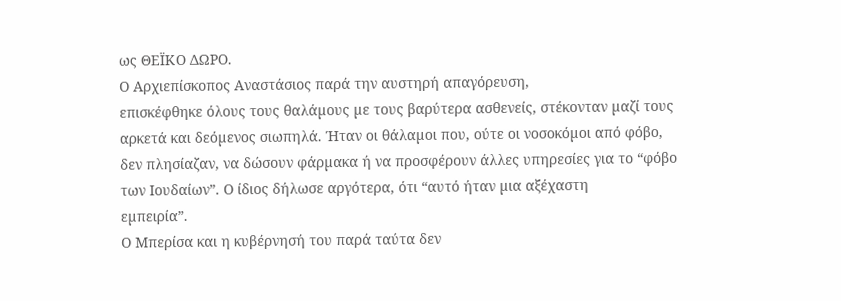ως ΘΕΪΚΟ ΔΩΡΟ.
Ο Αρχιεπίσκοπος Αναστάσιος παρά την αυστηρή απαγόρευση,
επισκέφθηκε όλους τους θαλάµους µε τους βαρύτερα ασθενείς, στέκονταν µαζί τους
αρκετά και δεόµενος σιωπηλά. Ήταν οι θάλαµοι που, ούτε οι νοσοκόµοι από φόβο,
δεν πλησίαζαν, να δώσουν φάρµακα ή να προσφέρουν άλλες υπηρεσίες για το “φόβο
των Ιουδαίων”. Ο ίδιος δήλωσε αργότερα, ότι “αυτό ήταν µια αξέχαστη
εµπειρία”.
Ο Μπερίσα και η κυβέρνησή του παρά ταύτα δεν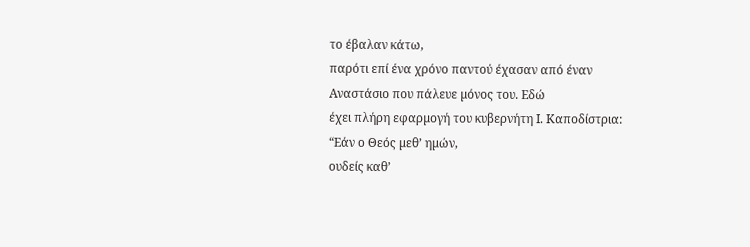το έβαλαν κάτω,
παρότι επί ένα χρόνο παντού έχασαν από έναν Αναστάσιο που πάλευε µόνος του. Εδώ
έχει πλήρη εφαρµογή του κυβερνήτη Ι. Καποδίστρια: “Εάν ο Θεός µεθ’ ηµών,
ουδείς καθ’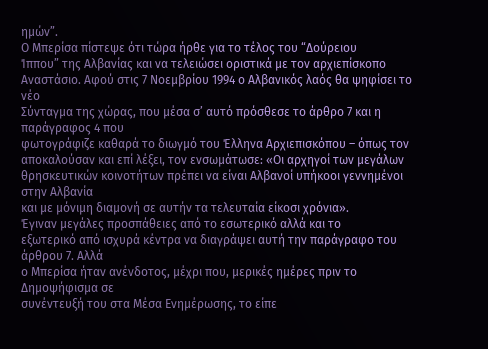ηµών”.
Ο Μπερίσα πίστεψε ότι τώρα ήρθε για το τέλος του “Δούρειου
Ίππου” της Αλβανίας και να τελειώσει οριστικά µε τον αρχιεπίσκοπο
Αναστάσιο. Αφού στις 7 Νοεµβρίου 1994 ο Αλβανικός λαός θα ψηφίσει το νέο
Σύνταγµα της χώρας, που µέσα σ’ αυτό πρόσθεσε το άρθρο 7 και η παράγραφος 4 που
φωτογράφιζε καθαρά το διωγµό του Έλληνα Αρχιεπισκόπου – όπως τον
αποκαλούσαν και επί λέξει, τον ενσωµάτωσε: «Οι αρχηγοί των µεγάλων
θρησκευτικών κοινοτήτων πρέπει να είναι Αλβανοί υπήκοοι γεννηµένοι στην Αλβανία
και µε µόνιµη διαµονή σε αυτήν τα τελευταία είκοσι χρόνια».
Έγιναν µεγάλες προσπάθειες από το εσωτερικό αλλά και το
εξωτερικό από ισχυρά κέντρα να διαγράψει αυτή την παράγραφο του άρθρου 7. Αλλά
ο Μπερίσα ήταν ανένδοτος, µέχρι που, µερικές ηµέρες πριν το Δηµοψήφισµα σε
συνέντευξή του στα Μέσα Ενηµέρωσης, το είπε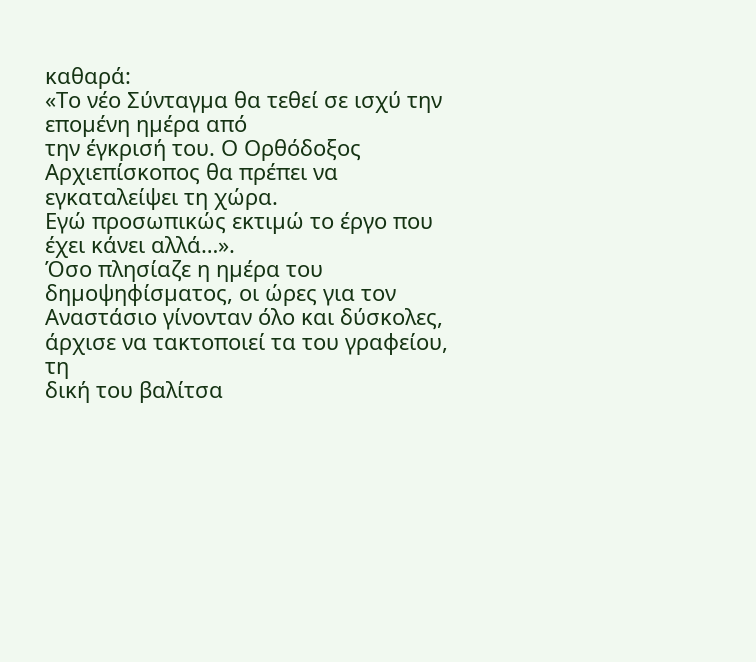καθαρά:
«Το νέο Σύνταγµα θα τεθεί σε ισχύ την εποµένη ηµέρα από
την έγκρισή του. Ο Ορθόδοξος Αρχιεπίσκοπος θα πρέπει να εγκαταλείψει τη χώρα.
Εγώ προσωπικώς εκτιµώ το έργο που έχει κάνει αλλά…».
Όσο πλησίαζε η ηµέρα του δηµοψηφίσµατος, οι ώρες για τον
Αναστάσιο γίνονταν όλο και δύσκολες, άρχισε να τακτοποιεί τα του γραφείου, τη
δική του βαλίτσα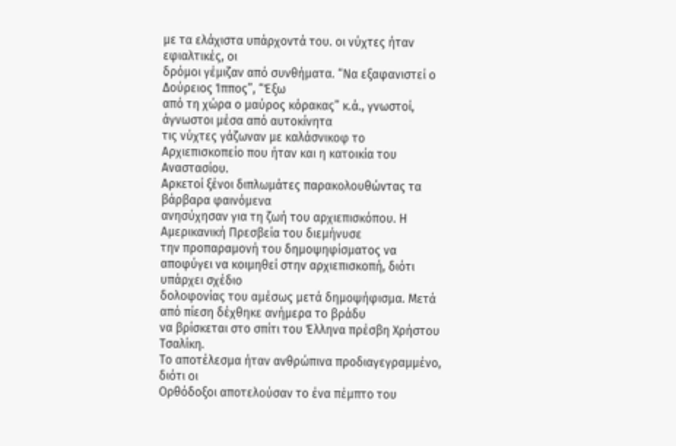µε τα ελάχιστα υπάρχοντά του. οι νύχτες ήταν εφιαλτικές, οι
δρόµοι γέµιζαν από συνθήµατα. “Να εξαφανιστεί ο Δούρειος Ίππος”, “Έξω
από τη χώρα ο µαύρος κόρακας” κ.ά., γνωστοί, άγνωστοι µέσα από αυτοκίνητα
τις νύχτες γάζωναν µε καλάσνικοφ το Αρχιεπισκοπείο που ήταν και η κατοικία του
Αναστασίου.
Αρκετοί ξένοι διπλωµάτες παρακολουθώντας τα βάρβαρα φαινόµενα
ανησύχησαν για τη ζωή του αρχιεπισκόπου. Η Αµερικανική Πρεσβεία του διεµήνυσε
την προπαραµονή του δηµοψηφίσµατος να αποφύγει να κοιµηθεί στην αρχιεπισκοπή, διότι υπάρχει σχέδιο
δολοφονίας του αµέσως µετά δηµοψήφισµα. Μετά από πίεση δέχθηκε ανήµερα το βράδυ
να βρίσκεται στο σπίτι του Έλληνα πρέσβη Χρήστου Τσαλίκη.
Το αποτέλεσµα ήταν ανθρώπινα προδιαγεγραµµένο, διότι οι
Ορθόδοξοι αποτελούσαν το ένα πέµπτο του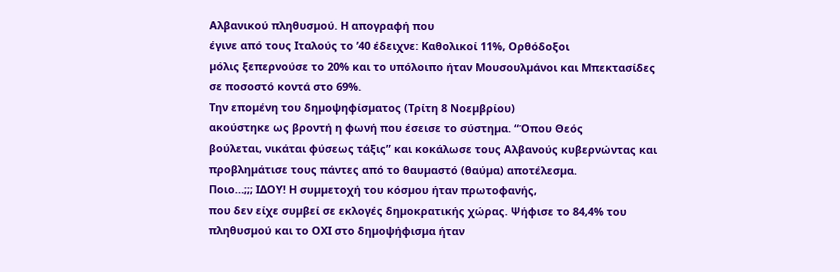Αλβανικού πληθυσµού. Η απογραφή που
έγινε από τους Ιταλούς το ’40 έδειχνε: Καθολικοί 11%, Ορθόδοξοι
µόλις ξεπερνούσε το 20% και το υπόλοιπο ήταν Μουσουλµάνοι και Μπεκτασίδες
σε ποσοστό κοντά στο 69%.
Την εποµένη του δηµοψηφίσµατος (Τρίτη 8 Νοεµβρίου)
ακούστηκε ως βροντή η φωνή που έσεισε το σύστηµα. “Όπου Θεός
βούλεται, νικάται φύσεως τάξις” και κοκάλωσε τους Αλβανούς κυβερνώντας και
προβληµάτισε τους πάντες από το θαυµαστό (θαύµα) αποτέλεσµα.
Ποιο…;;; ΙΔΟΥ! Η συµµετοχή του κόσµου ήταν πρωτοφανής,
που δεν είχε συµβεί σε εκλογές δηµοκρατικής χώρας. Ψήφισε το 84,4% του
πληθυσµού και το ΟΧΙ στο δηµοψήφισµα ήταν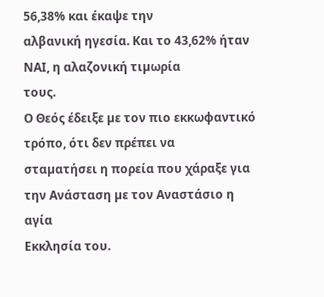56,38% και έκαψε την
αλβανική ηγεσία. Και το 43,62% ήταν ΝΑΙ, η αλαζονική τιµωρία
τους.
Ο Θεός έδειξε µε τον πιο εκκωφαντικό τρόπο, ότι δεν πρέπει να
σταµατήσει η πορεία που χάραξε για την Ανάσταση µε τον Αναστάσιο η αγία
Εκκλησία του.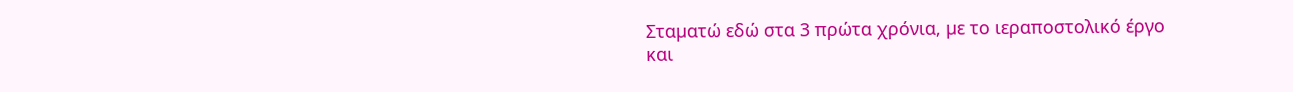Σταµατώ εδώ στα 3 πρώτα χρόνια, µε το ιεραποστολικό έργο και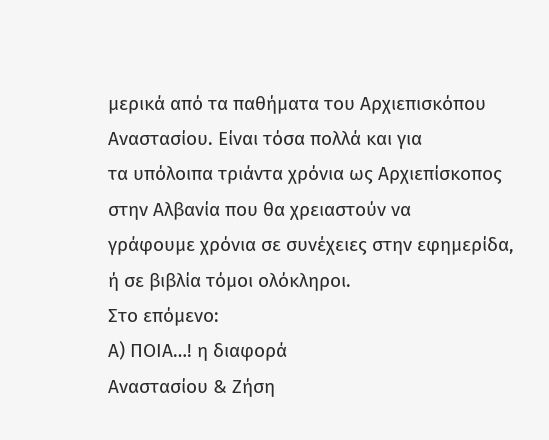µερικά από τα παθήµατα του Αρχιεπισκόπου Αναστασίου. Είναι τόσα πολλά και για
τα υπόλοιπα τριάντα χρόνια ως Αρχιεπίσκοπος στην Αλβανία που θα χρειαστούν να
γράφουµε χρόνια σε συνέχειες στην εφηµερίδα, ή σε βιβλία τόµοι ολόκληροι.
Στο επόµενο:
Α) ΠΟΙΑ…! η διαφορά
Αναστασίου & Ζήση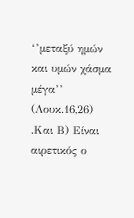‘’µεταξύ ηµών και υµών χάσµα µέγα’’ (Λουκ.16,26)
.Και Β) Είναι αιρετικός ο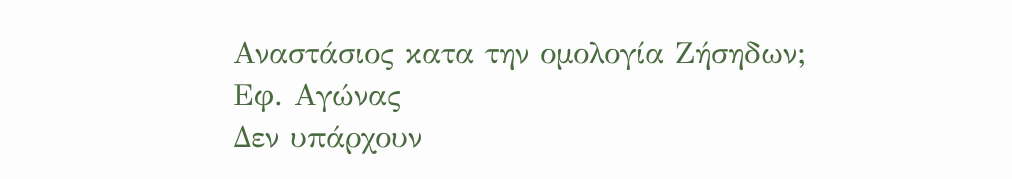Αναστάσιος κατα την οµολογία Ζήσηδων;
Εφ. Αγώνας
Δεν υπάρχουν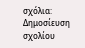σχόλια:
Δημοσίευση σχολίου